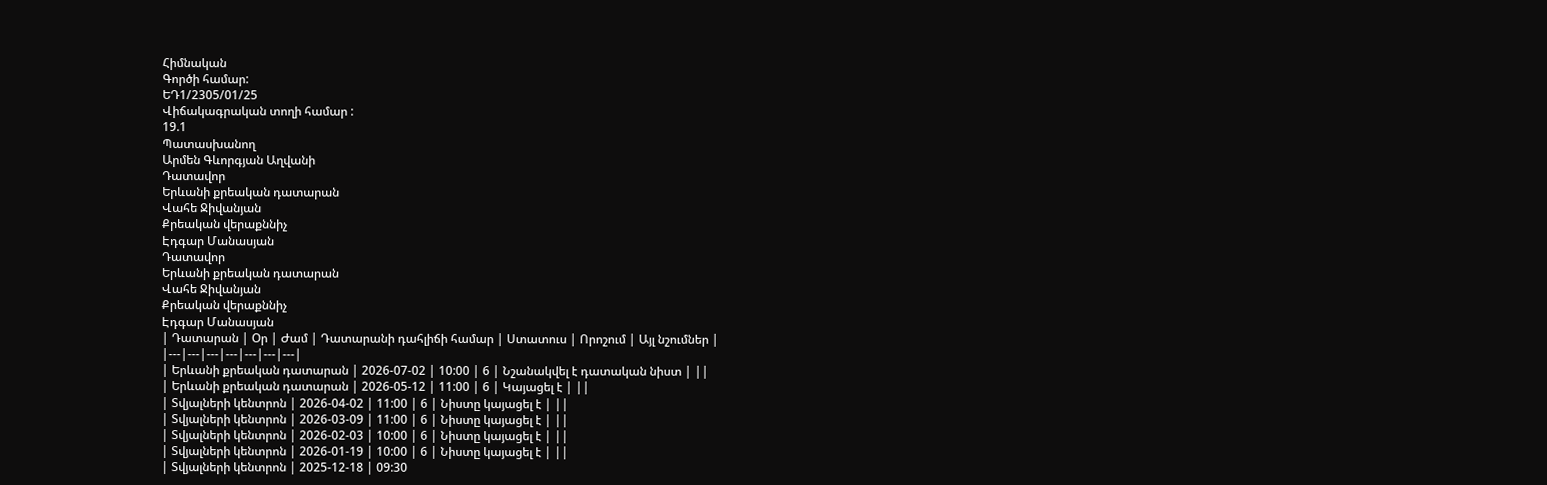Հիմնական
Գործի համար:
ԵԴ1/2305/01/25
Վիճակագրական տողի համար :
19.1
Պատասխանող
Արմեն Գևորգյան Աղվանի
Դատավոր
Երևանի քրեական դատարան
Վահե Ջիվանյան
Քրեական վերաքննիչ
Էդգար Մանասյան
Դատավոր
Երևանի քրեական դատարան
Վահե Ջիվանյան
Քրեական վերաքննիչ
Էդգար Մանասյան
| Դատարան | Օր | Ժամ | Դատարանի դահլիճի համար | Ստատուս | Որոշում | Այլ նշումներ |
|---|---|---|---|---|---|---|
| Երևանի քրեական դատարան | 2026-07-02 | 10:00 | 6 | Նշանակվել է դատական նիստ | ||
| Երևանի քրեական դատարան | 2026-05-12 | 11:00 | 6 | Կայացել է | ||
| Տվյալների կենտրոն | 2026-04-02 | 11:00 | 6 | Նիստը կայացել է | ||
| Տվյալների կենտրոն | 2026-03-09 | 11:00 | 6 | Նիստը կայացել է | ||
| Տվյալների կենտրոն | 2026-02-03 | 10:00 | 6 | Նիստը կայացել է | ||
| Տվյալների կենտրոն | 2026-01-19 | 10:00 | 6 | Նիստը կայացել է | ||
| Տվյալների կենտրոն | 2025-12-18 | 09:30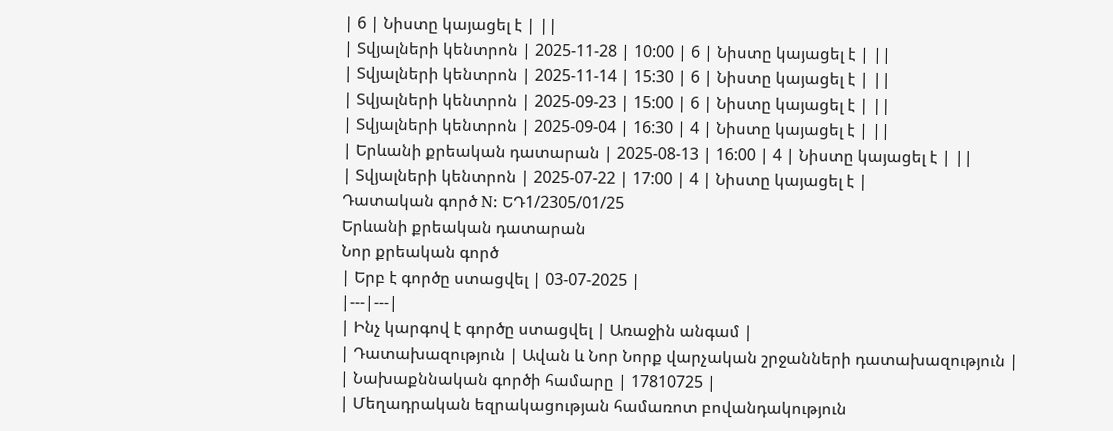| 6 | Նիստը կայացել է | ||
| Տվյալների կենտրոն | 2025-11-28 | 10:00 | 6 | Նիստը կայացել է | ||
| Տվյալների կենտրոն | 2025-11-14 | 15:30 | 6 | Նիստը կայացել է | ||
| Տվյալների կենտրոն | 2025-09-23 | 15:00 | 6 | Նիստը կայացել է | ||
| Տվյալների կենտրոն | 2025-09-04 | 16:30 | 4 | Նիստը կայացել է | ||
| Երևանի քրեական դատարան | 2025-08-13 | 16:00 | 4 | Նիստը կայացել է | ||
| Տվյալների կենտրոն | 2025-07-22 | 17:00 | 4 | Նիստը կայացել է |
Դատական գործ N: ԵԴ1/2305/01/25
Երևանի քրեական դատարան
Նոր քրեական գործ
| Երբ է գործը ստացվել | 03-07-2025 |
|---|---|
| Ինչ կարգով է գործը ստացվել | Առաջին անգամ |
| Դատախազություն | Ավան և Նոր Նորք վարչական շրջանների դատախազություն |
| Նախաքննական գործի համարը | 17810725 |
| Մեղադրական եզրակացության համառոտ բովանդակություն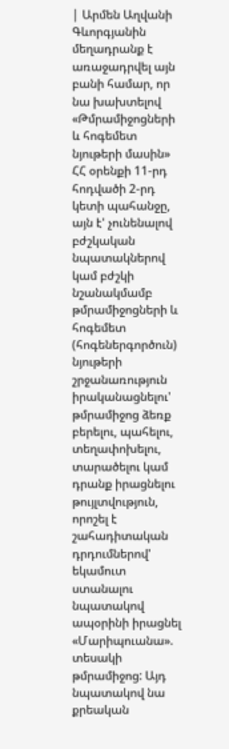| Արմեն Աղվանի Գևորգյանին մեղադրանք է առաջադրվել այն բանի համար, որ նա խախտելով «Թմրամիջոցների և հոգեմետ նյութերի մասին» ՀՀ օրենքի 11-րդ հոդվածի 2-րդ կետի պահանջը, այն է' չունենալով բժշկական նպատակներով կամ բժշկի նշանակմամբ թմրամիջոցների և հոգեմետ (հոգեներգործուն) նյութերի շրջանառություն իրականացնելու' թմրամիջոց ձեռք բերելու, պահելու, տեղափոխելու, տարածելու կամ դրանք իրացնելու թույլտվություն, որոշել է շահադիտական դրդումներով' եկամուտ ստանալու նպատակով ապօրինի իրացնել «Մարիպուանա». տեսակի թմրամիջոց: Այդ նպատակով նա քրեական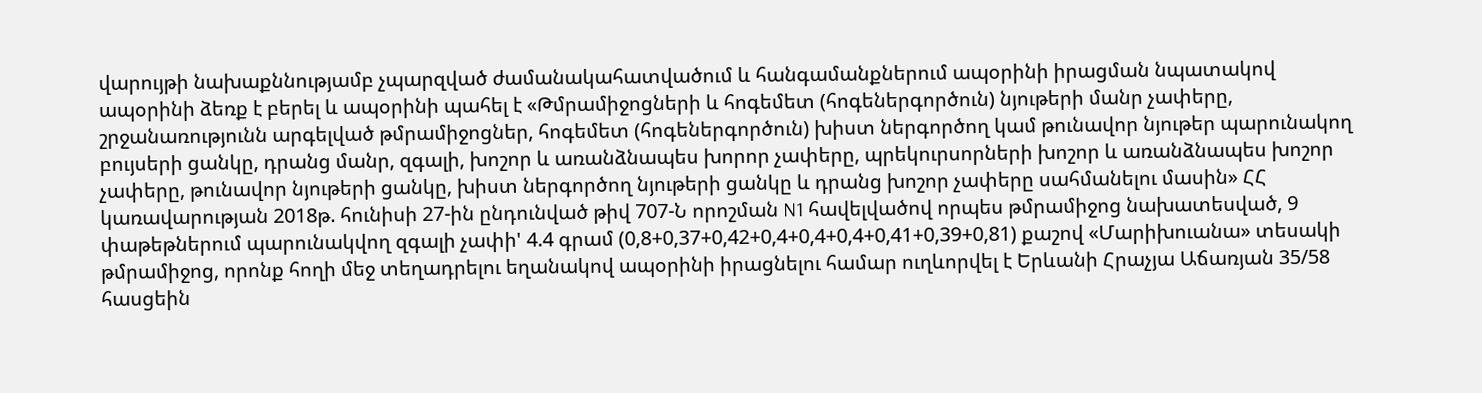վարույթի նախաքննությամբ չպարզված ժամանակահատվածում և հանգամանքներում ապօրինի իրացման նպատակով ապօրինի ձեռք է բերել և ապօրինի պահել է «Թմրամիջոցների և հոգեմետ (հոգեներգործուն) նյութերի մանր չափերը, շրջանառությունն արգելված թմրամիջոցներ, հոգեմետ (հոգեներգործուն) խիստ ներգործող կամ թունավոր նյութեր պարունակող բույսերի ցանկը, դրանց մանր, զգալի, խոշոր և առանձնապես խորոր չափերը, պրեկուրսորների խոշոր և առանձնապես խոշոր չափերը, թունավոր նյութերի ցանկը, խիստ ներգործող նյութերի ցանկը և դրանց խոշոր չափերը սահմանելու մասին» ՀՀ կառավարության 2018թ. հունիսի 27-ին ընդունված թիվ 707-Ն որոշման N1 հավելվածով որպես թմրամիջոց նախատեսված, 9 փաթեթներում պարունակվող զգալի չափի' 4.4 գրամ (0,8+0,37+0,42+0,4+0,4+0,4+0,41+0,39+0,81) քաշով «Մարիխուանա» տեսակի թմրամիջոց, որոնք հողի մեջ տեղադրելու եղանակով ապօրինի իրացնելու համար ուղևորվել է Երևանի Հրաչյա Աճառյան 35/58 հասցեին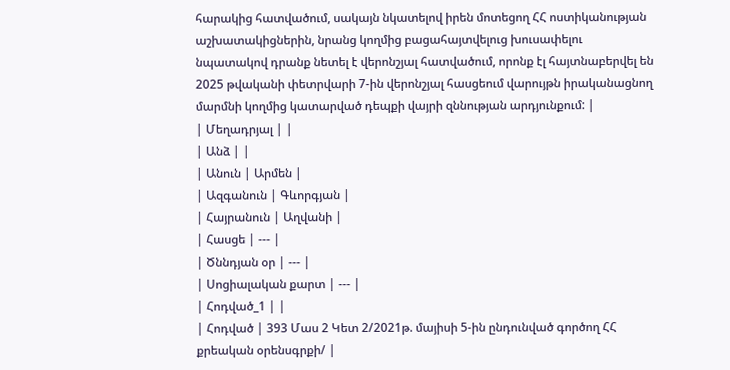հարակից հատվածում, սակայն նկատելով իրեն մոտեցող ՀՀ ոստիկանության աշխատակիցներին, նրանց կողմից բացահայտվելուց խուսափելու նպատակով դրանք նետել է վերոնշյալ հատվածում, որոնք էլ հայտնաբերվել են 2025 թվականի փետրվարի 7-ին վերոնշյալ հասցեում վարույթն իրականացնող մարմնի կողմից կատարված դեպքի վայրի զննության արդյունքում: |
| Մեղադրյալ | |
| Անձ | |
| Անուն | Արմեն |
| Ազգանուն | Գևորգյան |
| Հայրանուն | Աղվանի |
| Հասցե | --- |
| Ծննդյան օր | --- |
| Սոցիալական քարտ | --- |
| Հոդված_1 | |
| Հոդված | 393 Մաս 2 Կետ 2/2021թ. մայիսի 5-ին ընդունված գործող ՀՀ քրեական օրենսգրքի/ |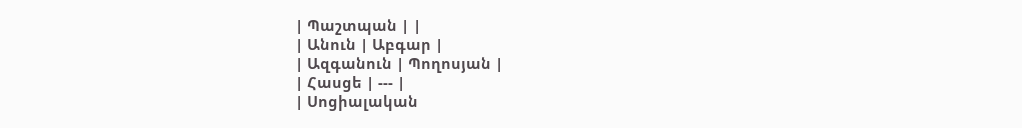| Պաշտպան | |
| Անուն | Աբգար |
| Ազգանուն | Պողոսյան |
| Հասցե | --- |
| Սոցիալական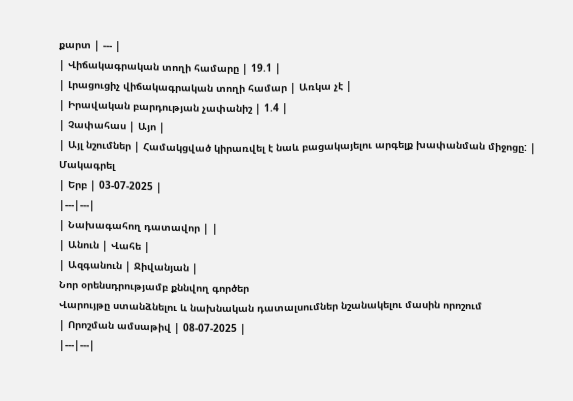քարտ | --- |
| Վիճակագրական տողի համարը | 19.1 |
| Լրացուցիչ վիճակագրական տողի համար | Առկա չէ |
| Իրավական բարդության չափանիշ | 1.4 |
| Չափահաս | Այո |
| Այլ նշումներ | Համակցված կիրառվել է նաև բացակայելու արգելք խափանման միջոցը: |
Մակագրել
| Երբ | 03-07-2025 |
|---|---|
| Նախագահող դատավոր | |
| Անուն | Վահե |
| Ազգանուն | Ջիվանյան |
Նոր օրենսդրությամբ քննվող գործեր
Վարույթը ստանձնելու և նախնական դատալսումներ նշանակելու մասին որոշում
| Որոշման ամսաթիվ | 08-07-2025 |
|---|---|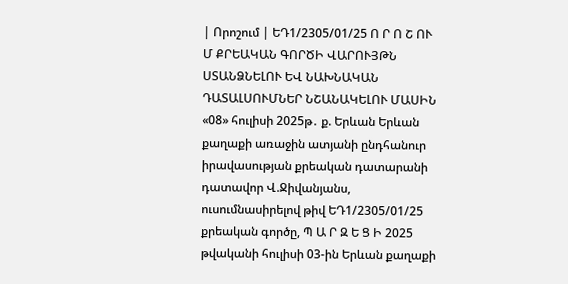| Որոշում | ԵԴ1/2305/01/25 Ո Ր Ո Շ ՈՒ Մ ՔՐԵԱԿԱՆ ԳՈՐԾԻ ՎԱՐՈՒՅԹՆ ՍՏԱՆՁՆԵԼՈՒ ԵՎ ՆԱԽՆԱԿԱՆ ԴԱՏԱԼՍՈՒՄՆԵՐ ՆՇԱՆԱԿԵԼՈՒ ՄԱՍԻՆ «08» հուլիսի 2025թ․ ք. Երևան Երևան քաղաքի առաջին ատյանի ընդհանուր իրավասության քրեական դատարանի դատավոր Վ.Ջիվանյանս, ուսումնասիրելով թիվ ԵԴ1/2305/01/25 քրեական գործը, Պ Ա Ր Զ Ե Ց Ի 2025 թվականի հուլիսի 03-ին Երևան քաղաքի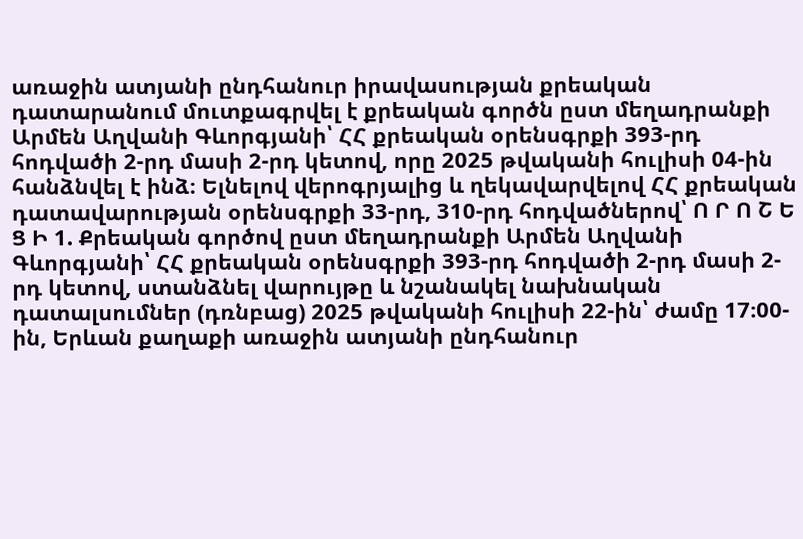առաջին ատյանի ընդհանուր իրավասության քրեական դատարանում մուտքագրվել է քրեական գործն ըստ մեղադրանքի Արմեն Աղվանի Գևորգյանի՝ ՀՀ քրեական օրենսգրքի 393-րդ հոդվածի 2-րդ մասի 2-րդ կետով, որը 2025 թվականի հուլիսի 04-ին հանձնվել է ինձ։ Ելնելով վերոգրյալից և ղեկավարվելով ՀՀ քրեական դատավարության օրենսգրքի 33-րդ, 310-րդ հոդվածներով՝ Ո Ր Ո Շ Ե Ց Ի 1. Քրեական գործով ըստ մեղադրանքի Արմեն Աղվանի Գևորգյանի՝ ՀՀ քրեական օրենսգրքի 393-րդ հոդվածի 2-րդ մասի 2-րդ կետով, ստանձնել վարույթը և նշանակել նախնական դատալսումներ (դռնբաց) 2025 թվականի հուլիսի 22-ին՝ ժամը 17։00-ին, Երևան քաղաքի առաջին ատյանի ընդհանուր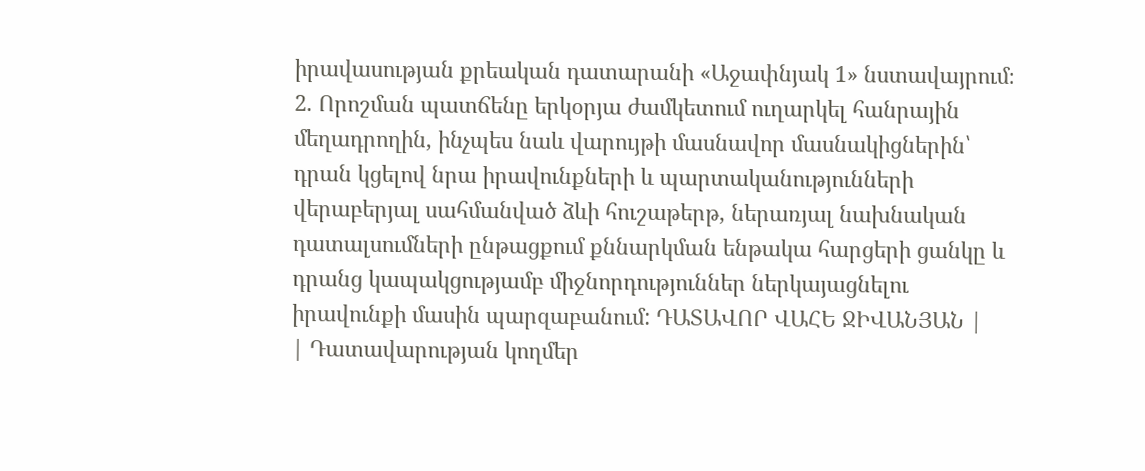իրավասության քրեական դատարանի «Աջափնյակ 1» նստավայրում։ 2. Որոշման պատճենը երկօրյա ժամկետում ուղարկել հանրային մեղադրողին, ինչպես նաև վարույթի մասնավոր մասնակիցներին՝ դրան կցելով նրա իրավունքների և պարտականությունների վերաբերյալ սահմանված ձևի հուշաթերթ, ներառյալ նախնական դատալսումների ընթացքում քննարկման ենթակա հարցերի ցանկը և դրանց կապակցությամբ միջնորդություններ ներկայացնելու իրավունքի մասին պարզաբանում: ԴԱՏԱՎՈՐ ՎԱՀԵ ՋԻՎԱՆՅԱՆ |
| Դատավարության կողմեր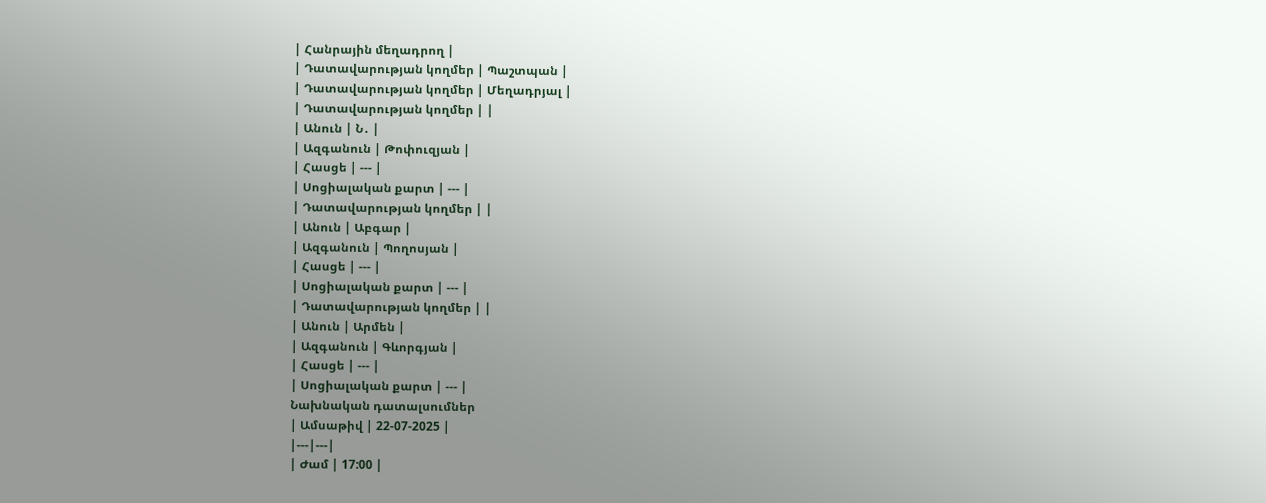| Հանրային մեղադրող |
| Դատավարության կողմեր | Պաշտպան |
| Դատավարության կողմեր | Մեղադրյալ |
| Դատավարության կողմեր | |
| Անուն | Ն․ |
| Ազգանուն | Թոփուզյան |
| Հասցե | --- |
| Սոցիալական քարտ | --- |
| Դատավարության կողմեր | |
| Անուն | Աբգար |
| Ազգանուն | Պողոսյան |
| Հասցե | --- |
| Սոցիալական քարտ | --- |
| Դատավարության կողմեր | |
| Անուն | Արմեն |
| Ազգանուն | Գևորգյան |
| Հասցե | --- |
| Սոցիալական քարտ | --- |
Նախնական դատալսումներ
| Ամսաթիվ | 22-07-2025 |
|---|---|
| Ժամ | 17:00 |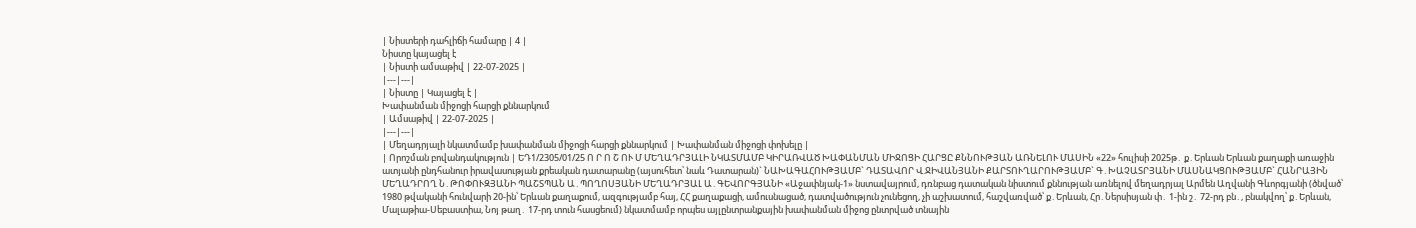| Նիստերի դահլիճի համարը | 4 |
Նիստը կայացել է
| Նիստի ամսաթիվ | 22-07-2025 |
|---|---|
| Նիստը | Կայացել է |
Խափանման միջոցի հարցի քննարկում
| Ամսաթիվ | 22-07-2025 |
|---|---|
| Մեղադրյալի նկատմամբ խափանման միջոցի հարցի քննարկում | Խափանման միջոցի փոխելը |
| Որոշման բովանդակություն | ԵԴ1/2305/01/25 Ո Ր Ո Շ ՈՒ Մ ՄԵՂԱԴՐՅԱԼԻ ՆԿԱՏՄԱՄԲ ԿԻՐԱՌՎԱԾ ԽԱՓԱՆՄԱՆ ՄԻՋՈՑԻ ՀԱՐՑԸ ՔՆՆՈՒԹՅԱՆ ԱՌՆԵԼՈՒ ՄԱՍԻՆ «22» հուլիսի 2025թ․ ք․Երևան Երևան քաղաքի առաջին ատյանի ընդհանուր իրավասության քրեական դատարանը (այսուհետ՝ նաև Դատարան)` ՆԱԽԱԳԱՀՈՒԹՅԱՄԲ` ԴԱՏԱՎՈՐ Վ.ՋԻՎԱՆՅԱՆԻ ՔԱՐՏՈՒՂԱՐՈՒԹՅԱՄԲ` Գ․ԽԱՉԱՏՐՅԱՆԻ ՄԱՍՆԱԿՑՈՒԹՅԱՄԲ` ՀԱՆՐԱՅԻՆ ՄԵՂԱԴՐՈՂ Ն․ԹՈՓՈՒԶՅԱՆԻ ՊԱՇՏՊԱՆ Ա․ՊՈՂՈՍՅԱՆԻ ՄԵՂԱԴՐՅԱԼ Ա․ԳԵՎՈՐԳՅԱՆԻ «Աջափնյակ-1» նստավայրում, դռնբաց դատական նիստում քննության առնելով մեղադրյալ Արմեն Աղվանի Գևորգյանի (ծնված՝ 1980 թվականի հունվարի 20-ին՝ Երևան քաղաքում, ազգությամբ հայ, ՀՀ քաղաքացի, ամուսնացած, դատվածություն չունեցող, չի աշխատում, հաշվառված՝ ք․Երևան, Հր․Ներսիսյան փ․ 1-ին շ․ 72-րդ բն․, բնակվող՝ ք․Երևան, Մալաթիա-Սեբաստիա, Նոյ թաղ․ 17-րդ տուն հասցեում) նկատմամբ որպես այլընտրանքային խափանման միջոց ընտրված տնային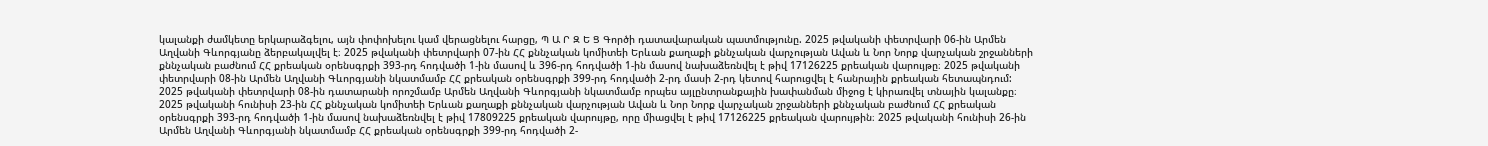կալանքի ժամկետը երկարաձգելու, այն փոփոխելու կամ վերացնելու հարցը, Պ Ա Ր Զ Ե Ց Գործի դատավարական պատմությունը. 2025 թվականի փետրվարի 06-ին Արմեն Աղվանի Գևորգյանը ձերբակալվել է։ 2025 թվականի փետրվարի 07-ին ՀՀ քննչական կոմիտեի Երևան քաղաքի քննչական վարչության Ավան և Նոր Նորք վարչական շրջանների քննչական բաժնում ՀՀ քրեական օրենսգրքի 393-րդ հոդվածի 1-ին մասով և 396-րդ հոդվածի 1-ին մասով նախաձեռնվել է թիվ 17126225 քրեական վարույթը։ 2025 թվականի փետրվարի 08-ին Արմեն Աղվանի Գևորգյանի նկատմամբ ՀՀ քրեական օրենսգրքի 399-րդ հոդվածի 2-րդ մասի 2-րդ կետով հարուցվել է հանրային քրեական հետապնդում: 2025 թվականի փետրվարի 08-ին դատարանի որոշմամբ Արմեն Աղվանի Գևորգյանի նկատմամբ որպես այլընտրանքային խափանման միջոց է կիրառվել տնային կալանքը։ 2025 թվականի հունիսի 23-ին ՀՀ քննչական կոմիտեի Երևան քաղաքի քննչական վարչության Ավան և Նոր Նորք վարչական շրջանների քննչական բաժնում ՀՀ քրեական օրենսգրքի 393-րդ հոդվածի 1-ին մասով նախաձեռնվել է թիվ 17809225 քրեական վարույթը, որը միացվել է թիվ 17126225 քրեական վարույթին։ 2025 թվականի հունիսի 26-ին Արմեն Աղվանի Գևորգյանի նկատմամբ ՀՀ քրեական օրենսգրքի 399-րդ հոդվածի 2-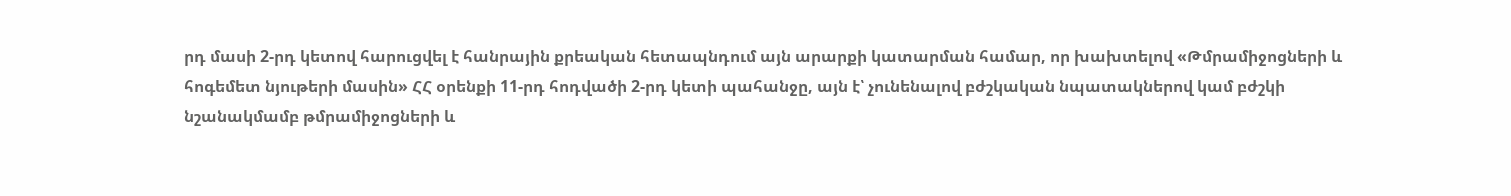րդ մասի 2-րդ կետով հարուցվել է հանրային քրեական հետապնդում այն արարքի կատարման համար, որ խախտելով «Թմրամիջոցների և հոգեմետ նյութերի մասին» ՀՀ օրենքի 11-րդ հոդվածի 2-րդ կետի պահանջը, այն է՝ չունենալով բժշկական նպատակներով կամ բժշկի նշանակմամբ թմրամիջոցների և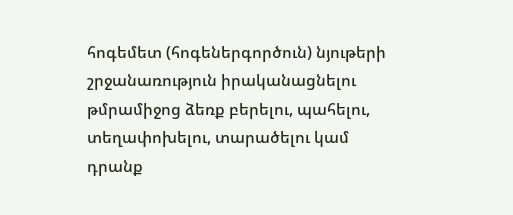հոգեմետ (հոգեներգործուն) նյութերի շրջանառություն իրականացնելու թմրամիջոց ձեռք բերելու, պահելու, տեղափոխելու, տարածելու կամ դրանք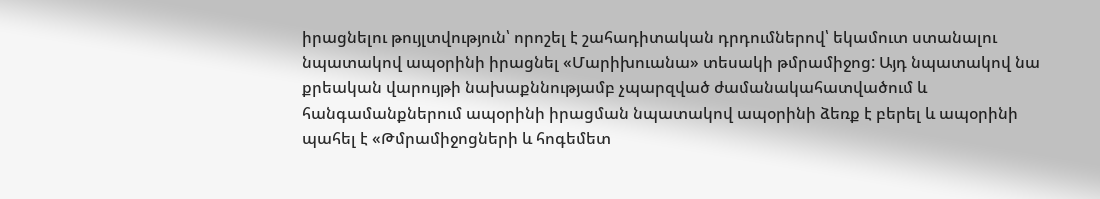իրացնելու թույլտվություն՝ որոշել է շահադիտական դրդումներով՝ եկամուտ ստանալու նպատակով ապօրինի իրացնել «Մարիխուանա» տեսակի թմրամիջոց: Այդ նպատակով նա քրեական վարույթի նախաքննությամբ չպարզված ժամանակահատվածում և հանգամանքներում ապօրինի իրացման նպատակով ապօրինի ձեռք է բերել և ապօրինի պահել է «Թմրամիջոցների և հոգեմետ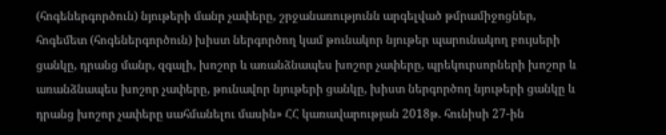(հոգեներգործուն) նյութերի մանր չափերը, շրջանառությունն արգելված թմրամիջոցներ, հոգեմետ (հոգեներգործուն) խիստ ներգործող կամ թունակոր նյութեր պարունակող բույսերի ցանկը, դրանց մանր, զգալի, խոշոր և առանձնապես խոշոր չափերը, պրեկուրսորների խոշոր և առանձնապես խոշոր չափերը, թունավոր նյութերի ցանկը, խիստ ներգործող նյութերի ցանկը և դրանց խոշոր չափերը սահմանելու մասին» ՀՀ կառավարության 2018թ. հունիսի 27-ին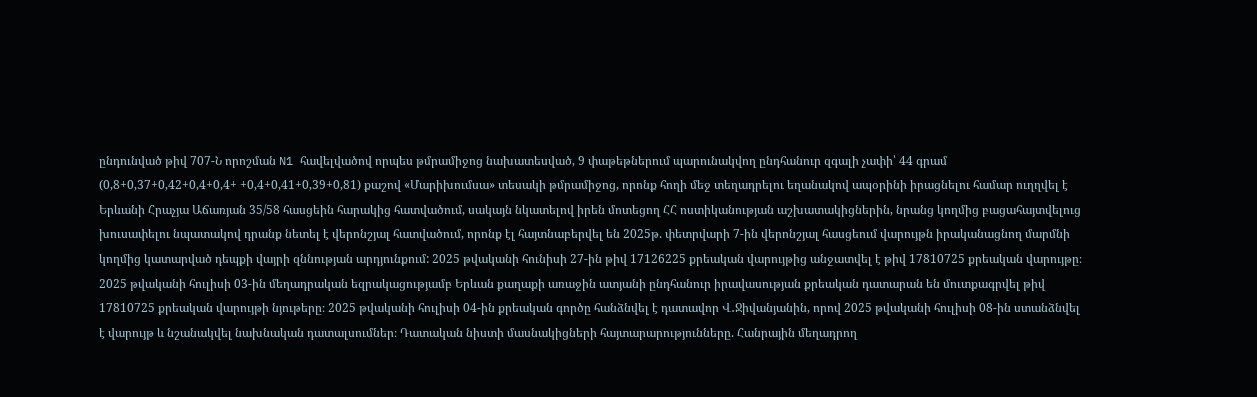ընդունված թիվ 707-Ն որոշման N1 հավելվածով որպես թմրամիջոց նախատեսված, 9 փաթեթներում պարունակվող ընդհանուր զգալի չափի՝ 44 գրամ (0,8+0,37+0,42+0,4+0,4+ +0,4+0,41+0,39+0,81) քաշով «Մարիխումսա» տեսակի թմրամիջոց, որոնք հողի մեջ տեղադրելու եղանակով ապօրինի իրացնելու համար ուղղվել է Երևանի Հրաչյա Աճառյան 35/58 հասցեին հարակից հատվածում, սակայն նկատելով իրեն մոտեցող ՀՀ ոստիկանության աշխատակիցներին, նրանց կողմից բացահայտվելուց խուսափելու նպատակով դրանք նետել է վերոնշյալ հատվածում, որոնք էլ հայտնաբերվել են 2025թ. փետրվարի 7-ին վերոնշյալ հասցեում վարույթն իրականացնող մարմնի կողմից կատարված դեպքի վայրի զննության արդյունքում: 2025 թվականի հունիսի 27-ին թիվ 17126225 քրեական վարույթից անջատվել է թիվ 17810725 քրեական վարույթը։ 2025 թվականի հուլիսի 03-ին մեղադրական եզրակացությամբ Երևան քաղաքի առաջին ատյանի ընդհանուր իրավասության քրեական դատարան են մուտքագրվել թիվ 17810725 քրեական վարույթի նյութերը։ 2025 թվականի հուլիսի 04-ին քրեական գործը հանձնվել է դատավոր Վ․Ջիվանյանին, որով 2025 թվականի հուլիսի 08-ին ստանձնվել է վարույթ և նշանակվել նախնական դատալսումներ։ Դատական նիստի մասնակիցների հայտարարությունները. Հանրային մեղադրող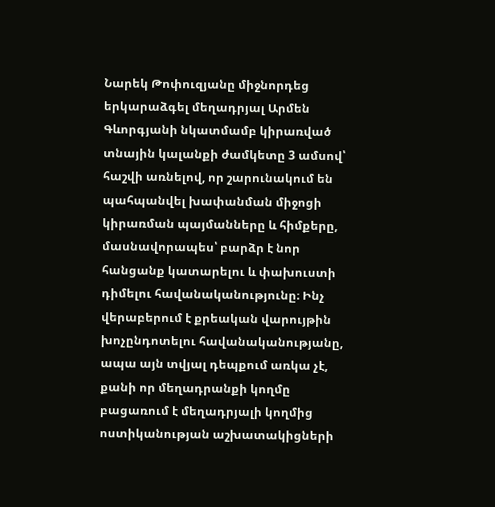Նարեկ Թոփուզյանը միջնորդեց երկարաձգել մեղադրյալ Արմեն Գևորգյանի նկատմամբ կիրառված տնային կալանքի ժամկետը 3 ամսով՝ հաշվի առնելով, որ շարունակում են պահպանվել խափանման միջոցի կիրառման պայմանները և հիմքերը, մասնավորապես՝ բարձր է նոր հանցանք կատարելու և փախուստի դիմելու հավանականությունը։ Ինչ վերաբերում է քրեական վարույթին խոչընդոտելու հավանականությանը, ապա այն տվյալ դեպքում առկա չէ, քանի որ մեղադրանքի կողմը բացառում է մեղադրյալի կողմից ոստիկանության աշխատակիցների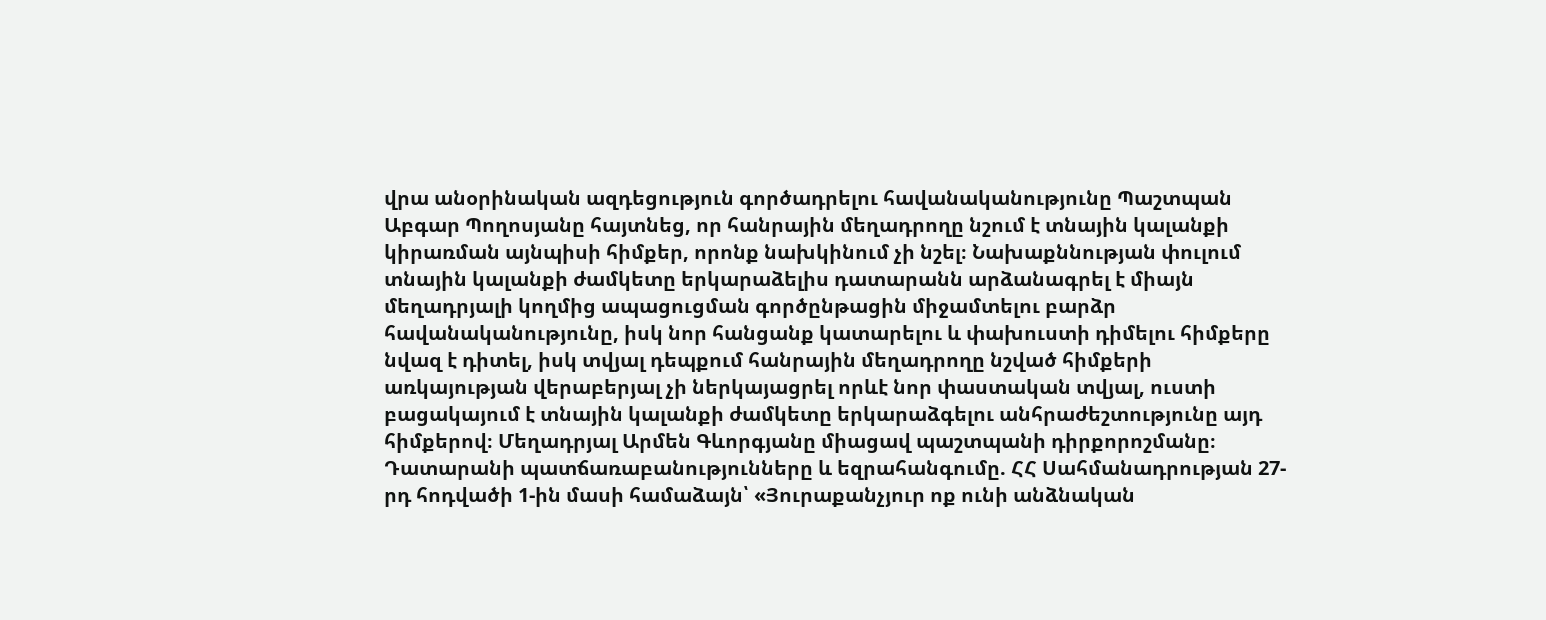վրա անօրինական ազդեցություն գործադրելու հավանականությունը Պաշտպան Աբգար Պողոսյանը հայտնեց, որ հանրային մեղադրողը նշում է տնային կալանքի կիրառման այնպիսի հիմքեր, որոնք նախկինում չի նշել։ Նախաքննության փուլում տնային կալանքի ժամկետը երկարաձելիս դատարանն արձանագրել է միայն մեղադրյալի կողմից ապացուցման գործընթացին միջամտելու բարձր հավանականությունը, իսկ նոր հանցանք կատարելու և փախուստի դիմելու հիմքերը նվազ է դիտել, իսկ տվյալ դեպքում հանրային մեղադրողը նշված հիմքերի առկայության վերաբերյալ չի ներկայացրել որևէ նոր փաստական տվյալ, ուստի բացակայում է տնային կալանքի ժամկետը երկարաձգելու անհրաժեշտությունը այդ հիմքերով։ Մեղադրյալ Արմեն Գևորգյանը միացավ պաշտպանի դիրքորոշմանը։ Դատարանի պատճառաբանությունները և եզրահանգումը. ՀՀ Սահմանադրության 27-րդ հոդվածի 1-ին մասի համաձայն՝ «Յուրաքանչյուր ոք ունի անձնական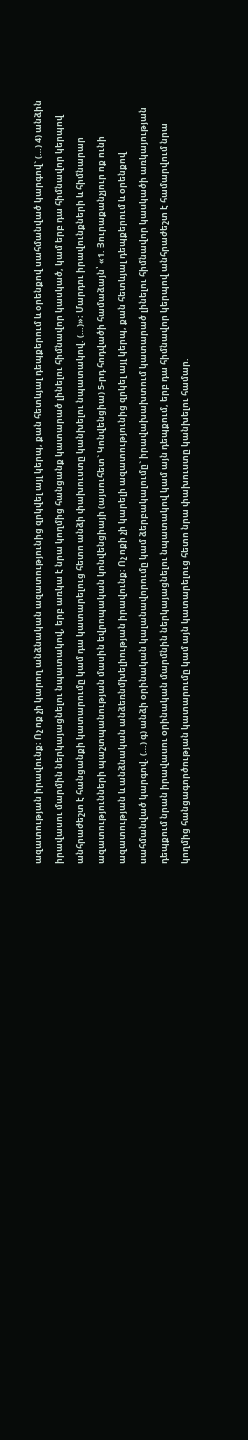ազատության իրավունք։ Ոչ ոք չի կարող անձնական ազատությունից զրկվել այլ կերպ, քան հետևյալ դեպքերում և օրենքով սահմանված կարգով` (…) 4) անձին իրավասու մարմին ներկայացնելու նպատակով, երբ առկա է նրա կողմից հանցանք կատարած լինելու հիմնավոր կասկած, կամ երբ դա հիմնավոր կերպով անհրաժեշտ է հանցանքի կատարումը կամ դա կատարելուց հետո անձի փախուստը կանխելու նպատակով. (…)»։ Մարդու իրավունքների և հիմնարար ազատությունների պաշտպանության մասին եվրոպական կոնվենցիայի (այսուհետ` Կոնվենցիա) 5-րդ հոդվածի համաձայն՝ «1. Յուրաքանչյուր ոք ունի ազատության և անձնական անձեռնմխելիության իրավունք։ Ոչ ոքի չի կարելի ազատությունից զրկել այլ կերպ, քան հետևյալ դեպքերում և oրենքով uահմանված կարգով. (…) գ) անձի oրինական կալանավորումը կամ ձերբակալումը` իրավախախտում կատարած լինելու հիմնավոր կաuկածի առկայության դեպքում նրան իրավաuու oրինական մարմնին ներկայացնելու նպատակով կամ այն դեպքում, երբ դա հիմնավոր կերպով անհրաժեշտ է համարվում նրա կողմից հանցագործության կատարումը կամ այն կատարելուց հետո նրա փախուuտը կանխելու համար.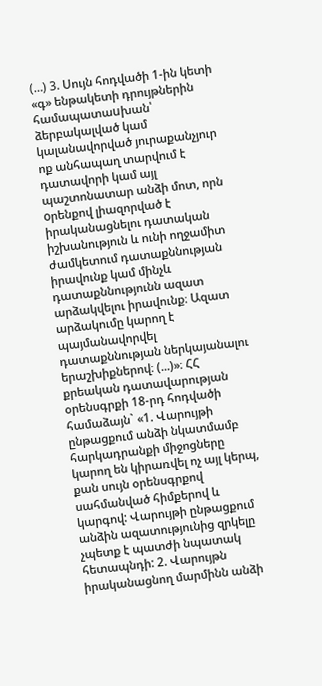(…) 3. Uույն հոդվածի 1-ին կետի «գ» ենթակետի դրույթներին համապատաuխան՝ ձերբակալված կամ կալանավորված յուրաքանչյուր ոք անհապաղ տարվում է դատավորի կամ այլ պաշտոնատար անձի մոտ, որն oրենքով լիազորված է իրականացնելու դատական իշխանություն և ունի ողջամիտ ժամկետում դատաքննության իրավունք կամ մինչև դատաքննությունն ազատ արձակվելու իրավունք։ Ազատ արձակումը կարող է պայմանավորվել դատաքննության ներկայանալու երաշխիքներով։ (...)»։ ՀՀ քրեական դատավարության օրենսգրքի 18-րդ հոդվածի համաձայն` «1. Վարույթի ընթացքում անձի նկատմամբ հարկադրանքի միջոցները կարող են կիրառվել ոչ այլ կերպ, քան սույն օրենսգրքով սահմանված հիմքերով և կարգով: Վարույթի ընթացքում անձին ազատությունից զրկելը չպետք է պատժի նպատակ հետապնդի: 2. Վարույթն իրականացնող մարմինն անձի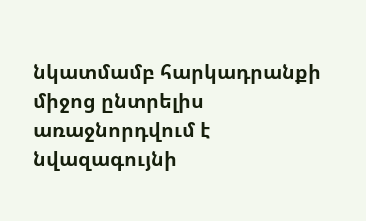նկատմամբ հարկադրանքի միջոց ընտրելիս առաջնորդվում է նվազագույնի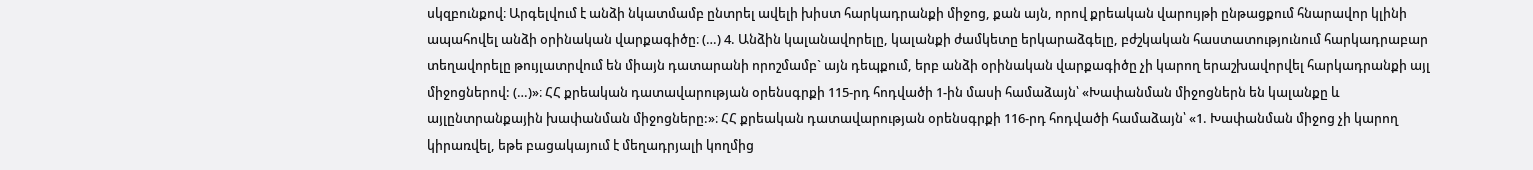սկզբունքով։ Արգելվում է անձի նկատմամբ ընտրել ավելի խիստ հարկադրանքի միջոց, քան այն, որով քրեական վարույթի ընթացքում հնարավոր կլինի ապահովել անձի օրինական վարքագիծը։ (…) 4. Անձին կալանավորելը, կալանքի ժամկետը երկարաձգելը, բժշկական հաստատությունում հարկադրաբար տեղավորելը թույլատրվում են միայն դատարանի որոշմամբ` այն դեպքում, երբ անձի օրինական վարքագիծը չի կարող երաշխավորվել հարկադրանքի այլ միջոցներով: (…)»։ ՀՀ քրեական դատավարության օրենսգրքի 115-րդ հոդվածի 1-ին մասի համաձայն՝ «Խափանման միջոցներն են կալանքը և այլընտրանքային խափանման միջոցները:»։ ՀՀ քրեական դատավարության օրենսգրքի 116-րդ հոդվածի համաձայն՝ «1. Խափանման միջոց չի կարող կիրառվել, եթե բացակայում է մեղադրյալի կողմից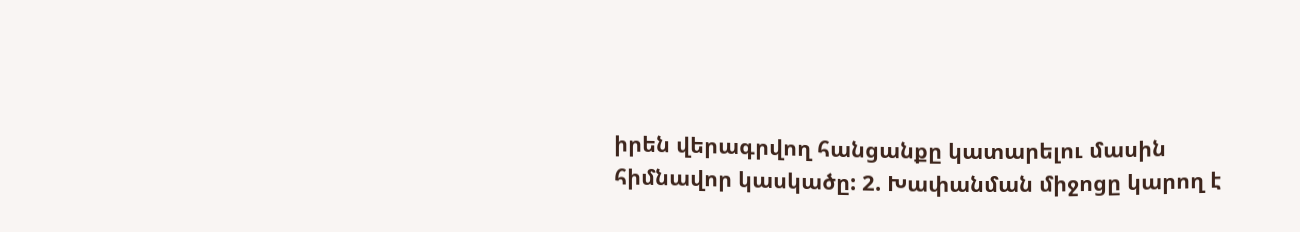իրեն վերագրվող հանցանքը կատարելու մասին հիմնավոր կասկածը: 2. Խափանման միջոցը կարող է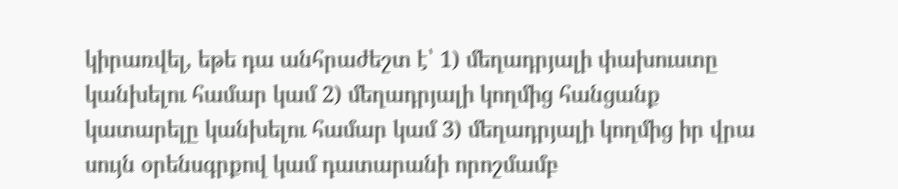կիրառվել, եթե դա անհրաժեշտ է՝ 1) մեղադրյալի փախուստը կանխելու համար կամ 2) մեղադրյալի կողմից հանցանք կատարելը կանխելու համար կամ 3) մեղադրյալի կողմից իր վրա սույն օրենսգրքով կամ դատարանի որոշմամբ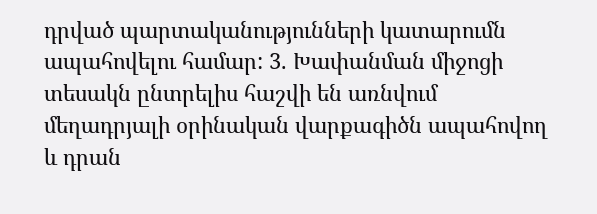դրված պարտականությունների կատարումն ապահովելու համար: 3. Խափանման միջոցի տեսակն ընտրելիս հաշվի են առնվում մեղադրյալի օրինական վարքագիծն ապահովող և դրան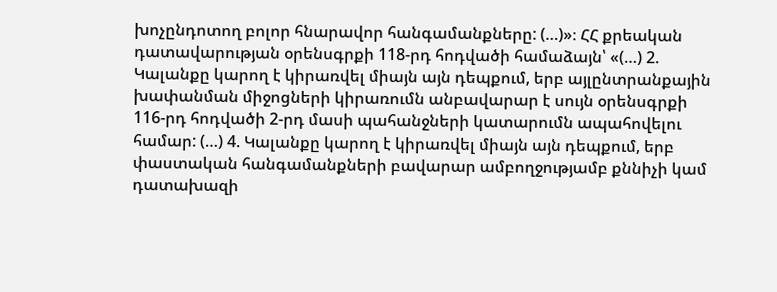խոչընդոտող բոլոր հնարավոր հանգամանքները: (…)»։ ՀՀ քրեական դատավարության օրենսգրքի 118-րդ հոդվածի համաձայն՝ «(…) 2. Կալանքը կարող է կիրառվել միայն այն դեպքում, երբ այլընտրանքային խափանման միջոցների կիրառումն անբավարար է սույն օրենսգրքի 116-րդ հոդվածի 2-րդ մասի պահանջների կատարումն ապահովելու համար: (…) 4. Կալանքը կարող է կիրառվել միայն այն դեպքում, երբ փաստական հանգամանքների բավարար ամբողջությամբ քննիչի կամ դատախազի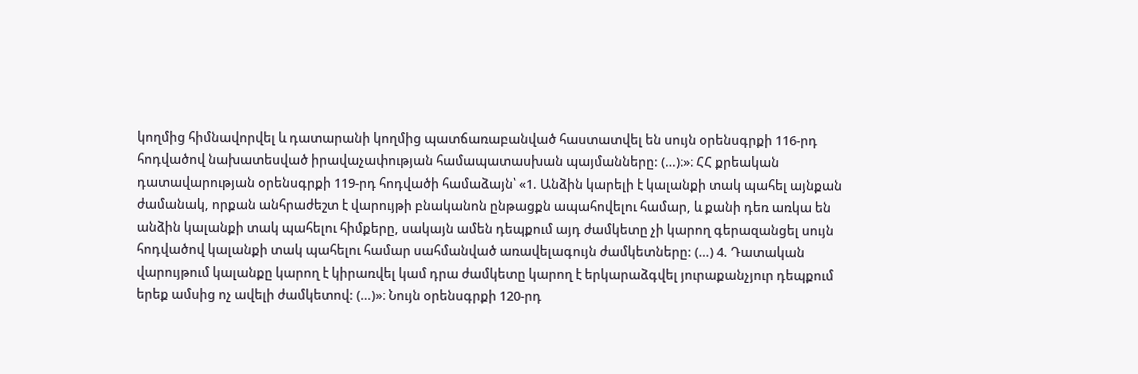կողմից հիմնավորվել և դատարանի կողմից պատճառաբանված հաստատվել են սույն օրենսգրքի 116-րդ հոդվածով նախատեսված իրավաչափության համապատասխան պայմանները: (…)։»։ ՀՀ քրեական դատավարության օրենսգրքի 119-րդ հոդվածի համաձայն՝ «1. Անձին կարելի է կալանքի տակ պահել այնքան ժամանակ, որքան անհրաժեշտ է վարույթի բնականոն ընթացքն ապահովելու համար, և քանի դեռ առկա են անձին կալանքի տակ պահելու հիմքերը, սակայն ամեն դեպքում այդ ժամկետը չի կարող գերազանցել սույն հոդվածով կալանքի տակ պահելու համար սահմանված առավելագույն ժամկետները: (…) 4. Դատական վարույթում կալանքը կարող է կիրառվել կամ դրա ժամկետը կարող է երկարաձգվել յուրաքանչյուր դեպքում երեք ամսից ոչ ավելի ժամկետով: (…)»։ Նույն օրենսգրքի 120-րդ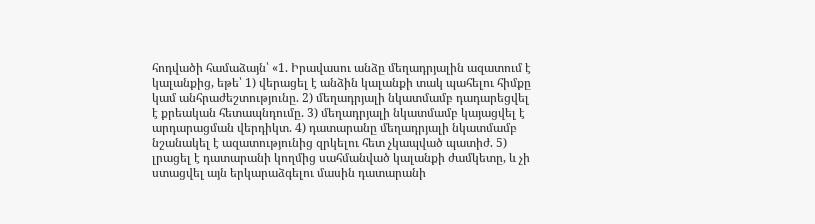հոդվածի համաձայն՝ «1. Իրավասու անձը մեղադրյալին ազատում է կալանքից, եթե՝ 1) վերացել է անձին կալանքի տակ պահելու հիմքը կամ անհրաժեշտությունը. 2) մեղադրյալի նկատմամբ դադարեցվել է քրեական հետապնդումը. 3) մեղադրյալի նկատմամբ կայացվել է արդարացման վերդիկտ. 4) դատարանը մեղադրյալի նկատմամբ նշանակել է ազատությունից զրկելու հետ չկապված պատիժ. 5) լրացել է դատարանի կողմից սահմանված կալանքի ժամկետը, և չի ստացվել այն երկարաձգելու մասին դատարանի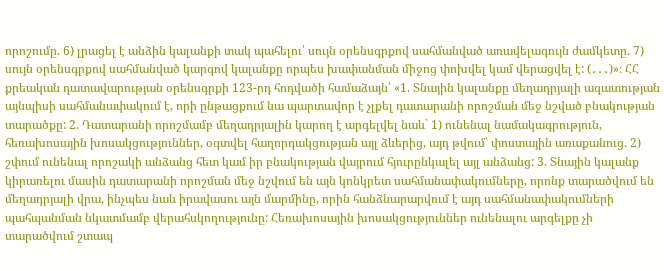որոշումը. 6) լրացել է անձին կալանքի տակ պահելու՝ սույն օրենսգրքով սահմանված առավելագույն ժամկետը. 7) սույն օրենսգրքով սահմանված կարգով կալանքը որպես խափանման միջոց փոխվել կամ վերացվել է: (․․․)»։ ՀՀ քրեական դատավարության օրենսգրքի 123-րդ հոդվածի համաձայն՝ «1. Տնային կալանքը մեղադրյալի ազատության այնպիսի սահմանափակում է, որի ընթացքում նա պարտավոր է չլքել դատարանի որոշման մեջ նշված բնակության տարածքը: 2. Դատարանի որոշմամբ մեղադրյալին կարող է արգելվել նաև` 1) ունենալ նամակագրություն, հեռախոսային խոսակցություններ, օգտվել հաղորդակցության այլ ձևերից, այդ թվում՝ փոստային առաքանուց. 2) շփում ունենալ որոշակի անձանց հետ կամ իր բնակության վայրում հյուրընկալել այլ անձանց: 3. Տնային կալանք կիրառելու մասին դատարանի որոշման մեջ նշվում են այն կոնկրետ սահմանափակումները, որոնք տարածվում են մեղադրյալի վրա, ինչպես նաև իրավասու այն մարմինը, որին հանձնարարվում է այդ սահմանափակումների պահպանման նկատմամբ վերահսկողությունը: Հեռախոսային խոսակցություններ ունենալու արգելքը չի տարածվում շտապ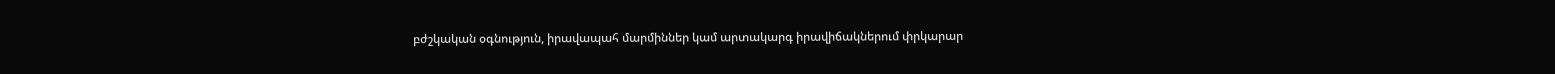բժշկական օգնություն, իրավապահ մարմիններ կամ արտակարգ իրավիճակներում փրկարար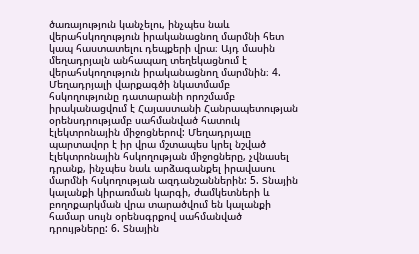ծառայություն կանչելու, ինչպես նաև վերահսկողություն իրականացնող մարմնի հետ կապ հաստատելու դեպքերի վրա։ Այդ մասին մեղադրյալն անհապաղ տեղեկացնում է վերահսկողություն իրականացնող մարմնին։ 4. Մեղադրյալի վարքագծի նկատմամբ հսկողությունը դատարանի որոշմամբ իրականացվում է Հայաստանի Հանրապետության օրենսդրությամբ սահմանված հատուկ էլեկտրոնային միջոցներով: Մեղադրյալը պարտավոր է իր վրա մշտապես կրել նշված էլեկտրոնային հսկողության միջոցները, չվնասել դրանք, ինչպես նաև արձագանքել իրավասու մարմնի հսկողության ազդանշաններին: 5. Տնային կալանքի կիրառման կարգի, ժամկետների և բողոքարկման վրա տարածվում են կալանքի համար սույն օրենսգրքով սահմանված դրույթները: 6. Տնային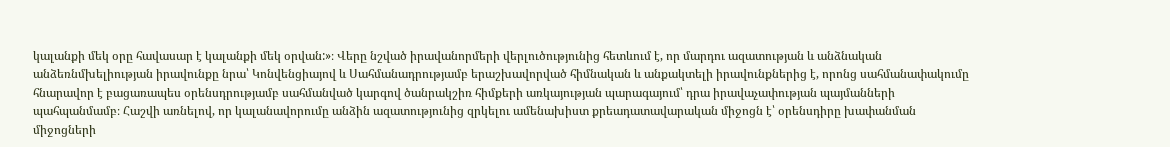կալանքի մեկ օրը հավասար է կալանքի մեկ օրվան:»։ Վերը նշված իրավանորմերի վերլուծությունից հետևում է, որ մարդու ազատության և անձնական անձեռնմխելիության իրավունքը նրա՝ Կոնվենցիայով և Սահմանադրությամբ երաշխավորված հիմնական և անքակտելի իրավունքներից է, որոնց սահմանափակումը հնարավոր է բացառապես օրենսդրությամբ սահմանված կարգով ծանրակշիռ հիմքերի առկայության պարագայում՝ դրա իրավաչափության պայմանների պահպանմամբ։ Հաշվի առնելով, որ կալանավորումը անձին ազատությունից զրկելու ամենախիստ քրեադատավարական միջոցն է՝ օրենսդիրը խափանման միջոցների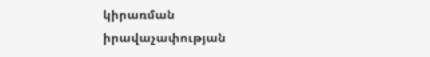կիրառման իրավաչափության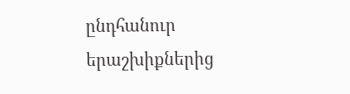ընդհանուր երաշխիքներից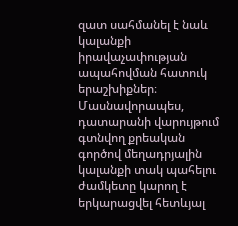զատ սահմանել է նաև կալանքի իրավաչափության ապահովման հատուկ երաշխիքներ։ Մասնավորապես, դատարանի վարույթում գտնվող քրեական գործով մեղադրյալին կալանքի տակ պահելու ժամկետը կարող է երկարացվել հետևյալ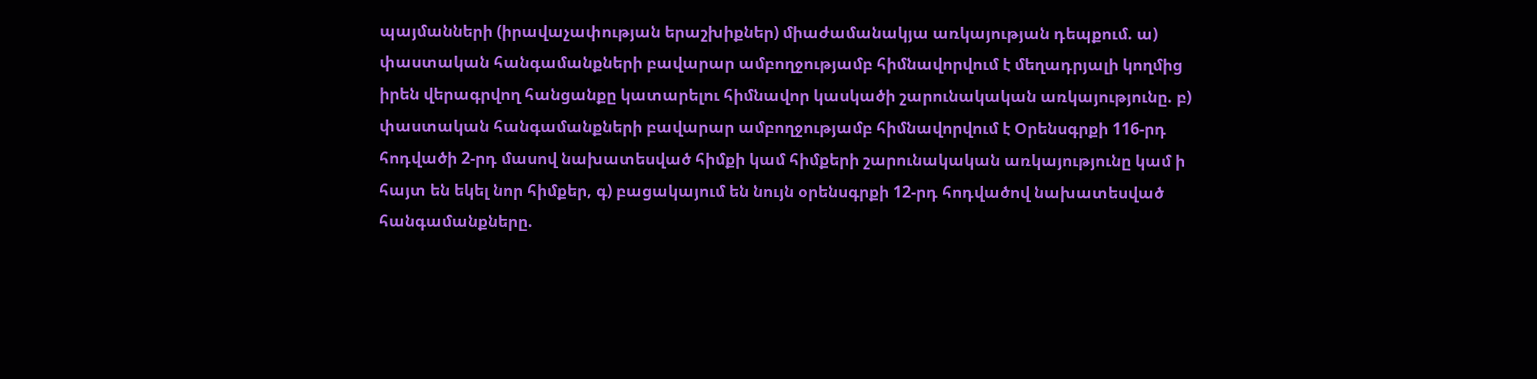պայմանների (իրավաչափության երաշխիքներ) միաժամանակյա առկայության դեպքում. ա) փաստական հանգամանքների բավարար ամբողջությամբ հիմնավորվում է մեղադրյալի կողմից իրեն վերագրվող հանցանքը կատարելու հիմնավոր կասկածի շարունակական առկայությունը. բ) փաստական հանգամանքների բավարար ամբողջությամբ հիմնավորվում է Օրենսգրքի 116-րդ հոդվածի 2-րդ մասով նախատեսված հիմքի կամ հիմքերի շարունակական առկայությունը կամ ի հայտ են եկել նոր հիմքեր, գ) բացակայում են նույն օրենսգրքի 12-րդ հոդվածով նախատեսված հանգամանքները.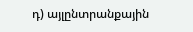դ) այլընտրանքային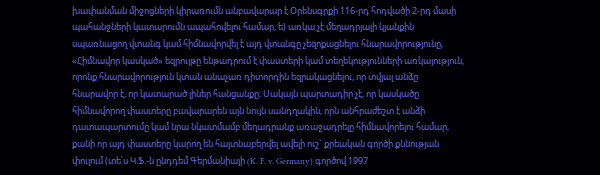խափանման միջոցների կիրառումն անբավարար է Օրենսգրքի 116-րդ հոդվածի 2-րդ մասի պահանջների կատարումն ապահովելու համար, ե) առկա չէ մեղադրյալի կյանքին սպառնացող վտանգ կամ հիմնավորվել է այդ վտանգը չեզոքացնելու հնարավորությունը, «Հիմնավոր կասկած» եզրույթը ենթադրում է փաստերի կամ տեղեկությունների առկայություն, որոնք հնարավորություն կտան անաչառ դիտորդին եզրակացնելու, որ տվյալ անձը հնարավոր է, որ կատարած լիներ հանցանքը։ Սակայն պարտադիր չէ, որ կասկածը հիմնավորող փաստերը բավարարեն այն նույն սանդղակին, որն անհրաժեշտ է անձի դատապարտումը կամ նրա նկատմամբ մեղադրանք առաջադրելը հիմնավորելու համար, քանի որ այդ փաստերը կարող են հայտնաբերվել ավելի ուշ` քրեական գործի քննության փուլում (տե՛ս Կ.Ֆ.-ն ընդդեմ Գերմանիայի (K. F. v. Germany) գործով 1997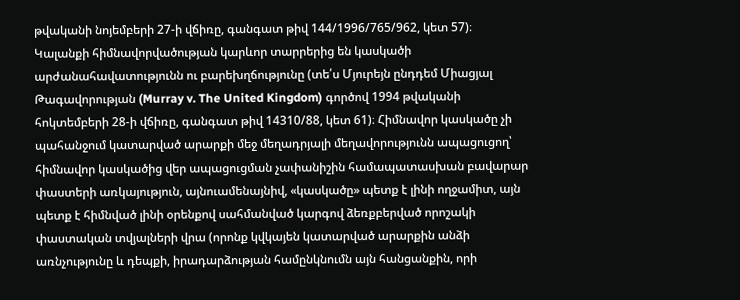թվականի նոյեմբերի 27-ի վճիռը, գանգատ թիվ 144/1996/765/962, կետ 57)։ Կալանքի հիմնավորվածության կարևոր տարրերից են կասկածի արժանահավատությունն ու բարեխղճությունը (տե՛ս Մյուրեյն ընդդեմ Միացյալ Թագավորության (Murray v. The United Kingdom) գործով 1994 թվականի հոկտեմբերի 28-ի վճիռը, գանգատ թիվ 14310/88, կետ 61)։ Հիմնավոր կասկածը չի պահանջում կատարված արարքի մեջ մեղադրյալի մեղավորությունն ապացուցող՝ հիմնավոր կասկածից վեր ապացուցման չափանիշին համապատասխան բավարար փաստերի առկայություն, այնուամենայնիվ, «կասկածը» պետք է լինի ողջամիտ, այն պետք է հիմնված լինի օրենքով սահմանված կարգով ձեռքբերված որոշակի փաստական տվյալների վրա (որոնք կվկայեն կատարված արարքին անձի առնչությունը և դեպքի, իրադարձության համընկնումն այն հանցանքին, որի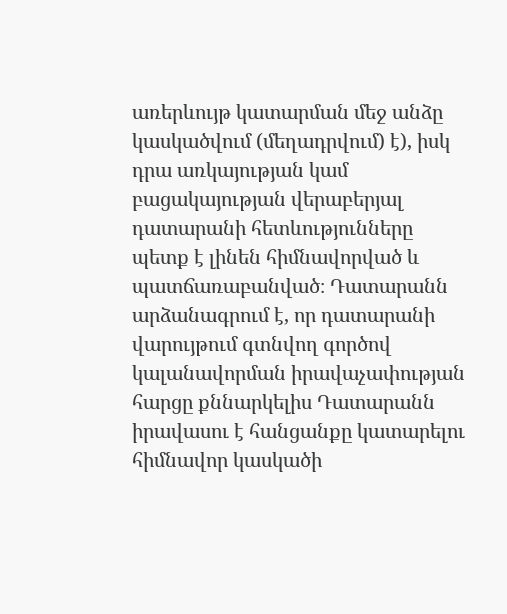առերևույթ կատարման մեջ անձը կասկածվում (մեղադրվում) է), իսկ դրա առկայության կամ բացակայության վերաբերյալ դատարանի հետևությունները պետք է լինեն հիմնավորված և պատճառաբանված։ Դատարանն արձանագրում է, որ դատարանի վարույթում գտնվող գործով կալանավորման իրավաչափության հարցը քննարկելիս Դատարանն իրավասու է հանցանքը կատարելու հիմնավոր կասկածի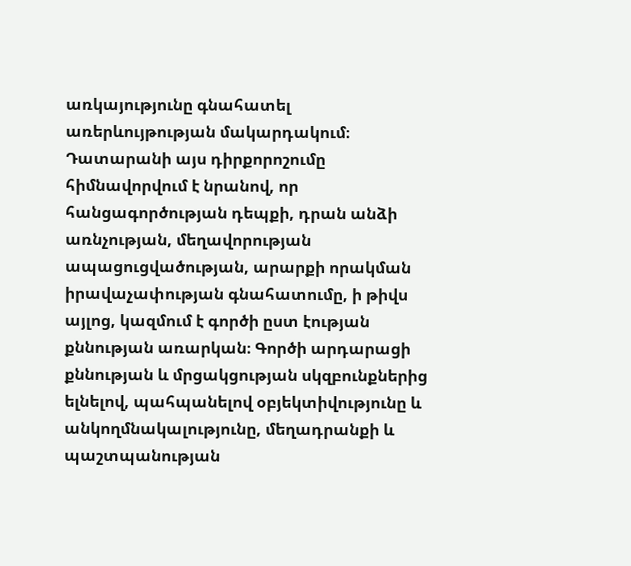առկայությունը գնահատել առերևույթության մակարդակում։ Դատարանի այս դիրքորոշումը հիմնավորվում է նրանով, որ հանցագործության դեպքի, դրան անձի առնչության, մեղավորության ապացուցվածության, արարքի որակման իրավաչափության գնահատումը, ի թիվս այլոց, կազմում է գործի ըստ էության քննության առարկան։ Գործի արդարացի քննության և մրցակցության սկզբունքներից ելնելով, պահպանելով օբյեկտիվությունը և անկողմնակալությունը, մեղադրանքի և պաշտպանության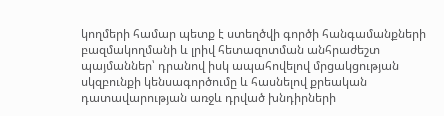կողմերի համար պետք է ստեղծվի գործի հանգամանքների բազմակողմանի և լրիվ հետազոտման անհրաժեշտ պայմաններ՝ դրանով իսկ ապահովելով մրցակցության սկզբունքի կենսագործումը և հասնելով քրեական դատավարության առջև դրված խնդիրների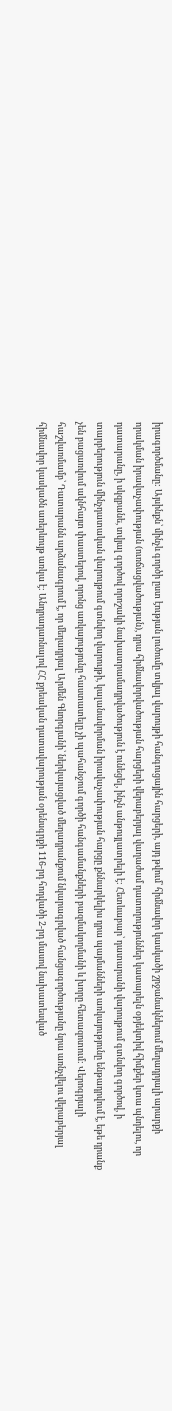իրագործմանը: Այսինքն՝ մինչև գործի ըստ էության լուծումը տվյալ վարույթի հանգուցային հարցերի, այդ թվում՝ հիմնավոր կասկածի շրջանակներում մեղադրյալի արարքի որակման իրավաչափության (ուռճացվածության), դրա հիմնավորվածության հարցերի վերաբերյալ վաղաժամ դատողություններ կատարելն օբյեկտիվ հիմքեր կտա պնդելու, որ դատարանը, ի սկզբանե, տվյալ գործով որոշակի նախատրամադրվածություն է ունեցել, ինչն անթույլատրելի է: Հետևաբար՝ դատարանի վարույթում գտնվող գործով, ի տարբերություն մինչդատական վարույթում գտնվող վարույթի, կալանավորման իրավաչափության հարցը քննարկելիս դրա պայմանների առկայությունը ենթադրվում է, եթե դրանք չեն բացառվում ակնհայտ փաստերով, որոնց առկայությունը հաստատելը չի պահանջում գործի հանգամանքների բազմակողմանի և խորը հետազոտում: Վերոգրյալի հաշվառմամբ՝ Դատարանն արձանագրում է, որ մեղադրյալ Արմեն Գևորգյանի՝ ներկայացված մեղադրանքում նկարագրված հանցագործությանը նրա առնչվելու վերաբերյալ հիմնավոր կասկածն առերևույթ առկա է: Անդրադառնալով ՀՀ քրեական դատավարության օրենսգրքի 116-րդ հոդվածի 2-րդ մասով նախատեսված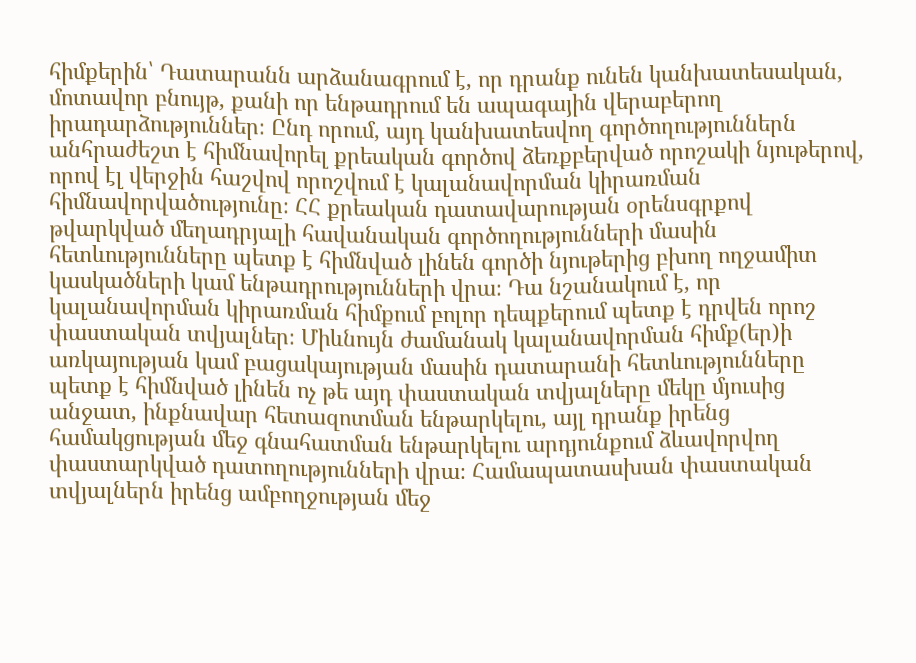հիմքերին՝ Դատարանն արձանագրում է, որ դրանք ունեն կանխատեսական, մոտավոր բնույթ, քանի որ ենթադրում են ապագային վերաբերող իրադարձություններ։ Ընդ որում, այդ կանխատեսվող գործողություններն անհրաժեշտ է հիմնավորել քրեական գործով ձեռքբերված որոշակի նյութերով, որով էլ վերջին հաշվով որոշվում է կալանավորման կիրառման հիմնավորվածությունը։ ՀՀ քրեական դատավարության օրենսգրքով թվարկված մեղադրյալի հավանական գործողությունների մասին հետևությունները պետք է հիմնված լինեն գործի նյութերից բխող ողջամիտ կասկածների կամ ենթադրությունների վրա։ Դա նշանակում է, որ կալանավորման կիրառման հիմքում բոլոր դեպքերում պետք է դրվեն որոշ փաստական տվյալներ։ Միևնույն ժամանակ կալանավորման հիմք(եր)ի առկայության կամ բացակայության մասին դատարանի հետևությունները պետք է հիմնված լինեն ոչ թե այդ փաստական տվյալները մեկը մյուսից անջատ, ինքնավար հետազոտման ենթարկելու, այլ դրանք իրենց համակցության մեջ գնահատման ենթարկելու արդյունքում ձևավորվող փաստարկված դատողությունների վրա։ Համապատասխան փաստական տվյալներն իրենց ամբողջության մեջ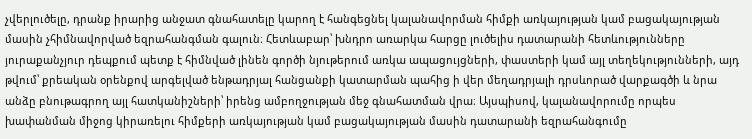չվերլուծելը, դրանք իրարից անջատ գնահատելը կարող է հանգեցնել կալանավորման հիմքի առկայության կամ բացակայության մասին չհիմնավորված եզրահանգման գալուն։ Հետևաբար՝ խնդրո առարկա հարցը լուծելիս դատարանի հետևությունները յուրաքանչյուր դեպքում պետք է հիմնված լինեն գործի նյութերում առկա ապացույցների, փաստերի կամ այլ տեղեկությունների, այդ թվում՝ քրեական օրենքով արգելված ենթադրյալ հանցանքի կատարման պահից ի վեր մեղադրյալի դրսևորած վարքագծի և նրա անձը բնութագրող այլ հատկանիշների՝ իրենց ամբողջության մեջ գնահատման վրա։ Այսպիսով, կալանավորումը որպես խափանման միջոց կիրառելու հիմքերի առկայության կամ բացակայության մասին դատարանի եզրահանգումը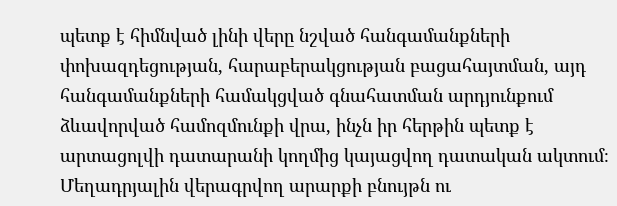պետք է հիմնված լինի վերը նշված հանգամանքների փոխազդեցության, հարաբերակցության բացահայտման, այդ հանգամանքների համակցված գնահատման արդյունքում ձևավորված համոզմունքի վրա, ինչն իր հերթին պետք է արտացոլվի դատարանի կողմից կայացվող դատական ակտում։ Մեղադրյալին վերագրվող արարքի բնույթն ու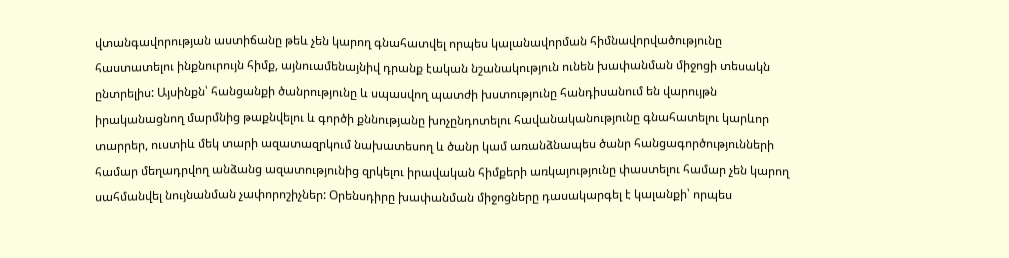վտանգավորության աստիճանը թեև չեն կարող գնահատվել որպես կալանավորման հիմնավորվածությունը հաստատելու ինքնուրույն հիմք, այնուամենայնիվ դրանք էական նշանակություն ունեն խափանման միջոցի տեսակն ընտրելիս: Այսինքն՝ հանցանքի ծանրությունը և սպասվող պատժի խստությունը հանդիսանում են վարույթն իրականացնող մարմնից թաքնվելու և գործի քննությանը խոչընդոտելու հավանականությունը գնահատելու կարևոր տարրեր, ուստիև մեկ տարի ազատազրկում նախատեսող և ծանր կամ առանձնապես ծանր հանցագործությունների համար մեղադրվող անձանց ազատությունից զրկելու իրավական հիմքերի առկայությունը փաստելու համար չեն կարող սահմանվել նույնանման չափորոշիչներ: Օրենսդիրը խափանման միջոցները դասակարգել է կալանքի՝ որպես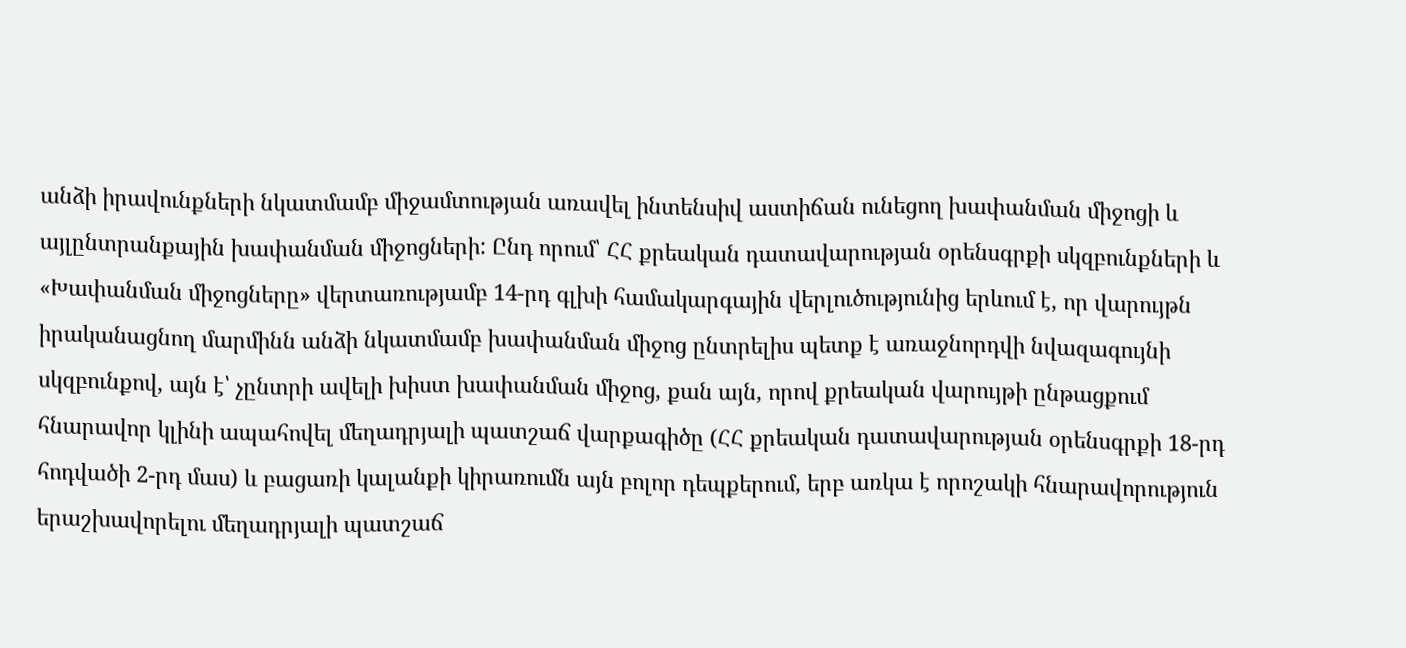անձի իրավունքների նկատմամբ միջամտության առավել ինտենսիվ աստիճան ունեցող խափանման միջոցի և այլընտրանքային խափանման միջոցների: Ընդ որում՝ ՀՀ քրեական դատավարության օրենսգրքի սկզբունքների և «Խափանման միջոցները» վերտառությամբ 14-րդ գլխի համակարգային վերլուծությունից երևում է, որ վարույթն իրականացնող մարմինն անձի նկատմամբ խափանման միջոց ընտրելիս պետք է առաջնորդվի նվազագույնի սկզբունքով, այն է՝ չընտրի ավելի խիստ խափանման միջոց, քան այն, որով քրեական վարույթի ընթացքում հնարավոր կլինի ապահովել մեղադրյալի պատշաճ վարքագիծը (ՀՀ քրեական դատավարության օրենսգրքի 18-րդ հոդվածի 2-րդ մաս) և բացառի կալանքի կիրառումն այն բոլոր դեպքերում, երբ առկա է որոշակի հնարավորություն երաշխավորելու մեղադրյալի պատշաճ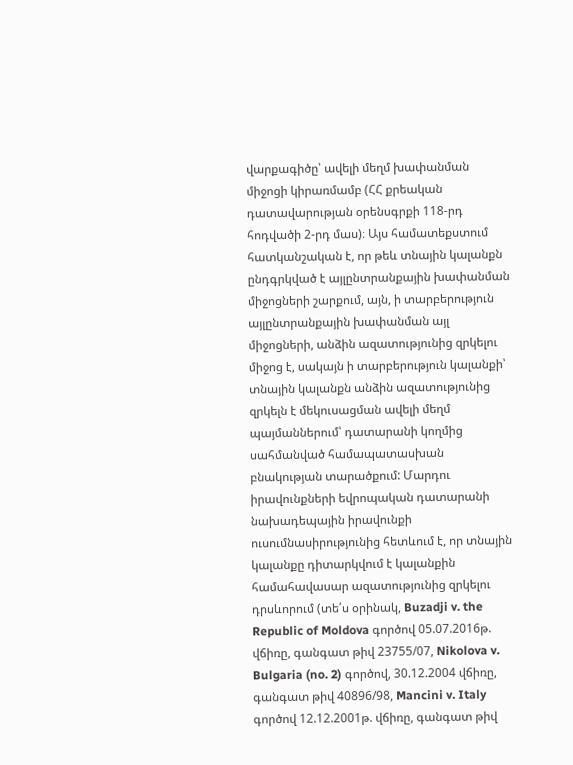վարքագիծը՝ ավելի մեղմ խափանման միջոցի կիրառմամբ (ՀՀ քրեական դատավարության օրենսգրքի 118-րդ հոդվածի 2-րդ մաս)։ Այս համատեքստում հատկանշական է, որ թեև տնային կալանքն ընդգրկված է այլընտրանքային խափանման միջոցների շարքում, այն, ի տարբերություն այլընտրանքային խափանման այլ միջոցների, անձին ազատությունից զրկելու միջոց է, սակայն ի տարբերություն կալանքի՝ տնային կալանքն անձին ազատությունից զրկելն է մեկուսացման ավելի մեղմ պայմաններում՝ դատարանի կողմից սահմանված համապատասխան բնակության տարածքում: Մարդու իրավունքների եվրոպական դատարանի նախադեպային իրավունքի ուսումնասիրությունից հետևում է, որ տնային կալանքը դիտարկվում է կալանքին համահավասար ազատությունից զրկելու դրսևորում (տե՛ս օրինակ, Buzadji v. the Republic of Moldova գործով 05.07.2016թ. վճիռը, գանգատ թիվ 23755/07, Nikolova v. Bulgaria (no. 2) գործով, 30.12.2004 վճիռը, գանգատ թիվ 40896/98, Mancini v. Italy գործով 12.12.2001թ. վճիռը, գանգատ թիվ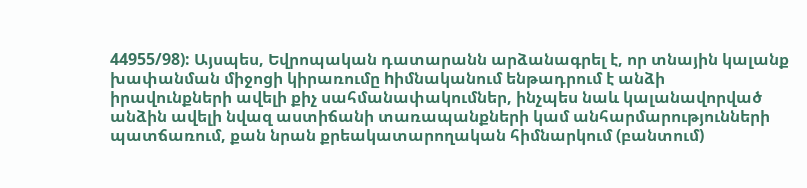44955/98): Այսպես, Եվրոպական դատարանն արձանագրել է, որ տնային կալանք խափանման միջոցի կիրառումը hիմնականում ենթադրում է անձի իրավունքների ավելի քիչ սահմանափակումներ, ինչպես նաև կալանավորված անձին ավելի նվազ աստիճանի տառապանքների կամ անհարմարությունների պատճառում, քան նրան քրեակատարողական հիմնարկում (բանտում)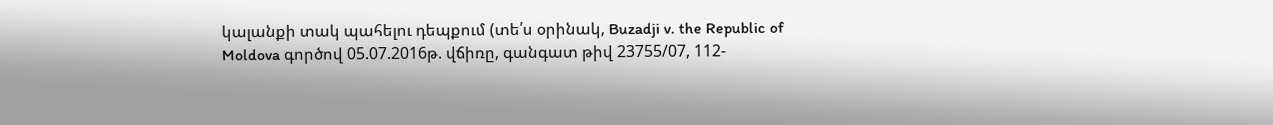կալանքի տակ պահելու դեպքում (տե՛ս օրինակ, Buzadji v. the Republic of Moldova գործով 05.07.2016թ. վճիռը, գանգատ թիվ 23755/07, 112-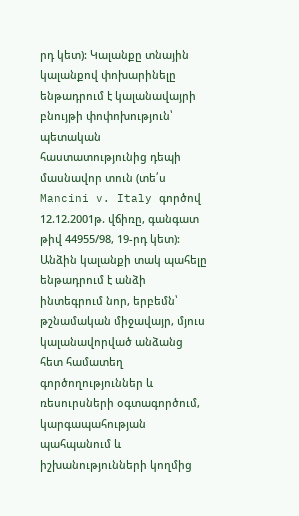րդ կետ): Կալանքը տնային կալանքով փոխարինելը ենթադրում է կալանավայրի բնույթի փոփոխություն՝ պետական հաստատությունից դեպի մասնավոր տուն (տե՛ս Mancini v. Italy գործով 12.12.2001թ. վճիռը, գանգատ թիվ 44955/98, 19-րդ կետ): Անձին կալանքի տակ պահելը ենթադրում է անձի ինտեգրում նոր, երբեմն՝ թշնամական միջավայր, մյուս կալանավորված անձանց հետ համատեղ գործողություններ և ռեսուրսների օգտագործում, կարգապահության պահպանում և իշխանությունների կողմից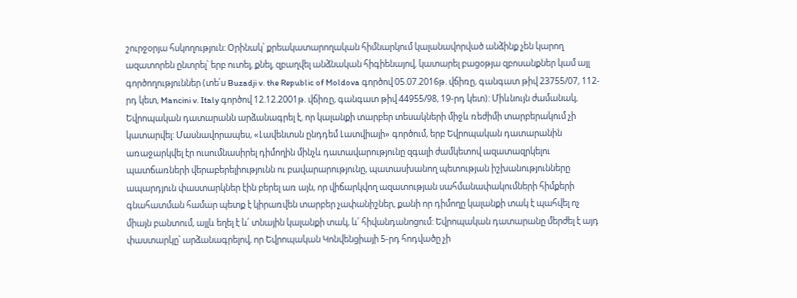շուրջօրյա հսկողություն: Օրինակ՝ քրեակատարողական հիմնարկում կալանավորված անձինք չեն կարող ազատորեն ընտրել՝ երբ ուտել, քնել, զբաղվել անձնական հիգիենայով, կատարել բացօթյա զբոսանքներ կամ այլ գործողություններ (տե՛ս Buzadji v. the Republic of Moldova գործով 05.07.2016թ. վճիռը, գանգատ թիվ 23755/07, 112-րդ կետ, Mancini v. Italy գործով 12.12.2001թ. վճիռը, գանգատ թիվ 44955/98, 19-րդ կետ): Միևնույն ժամանակ, Եվրոպական դատարանն արձանագրել է, որ կալանքի տարբեր տեսակների միջև ռեժիմի տարբերակում չի կատարվել: Մասնավորապես, «Լավենտսն ընդդեմ Լատվիայի» գործում, երբ Եվրոպական դատարանին առաջարկվել էր ուսումնասիրել դիմողին մինչև դատավարությունը զգալի ժամկետով ազատազրկելու պատճառների վերաբերելիությունն ու բավարարությունը, պատասխանող պետության իշխանությունները ապարդյուն փաստարկներ էին բերել առ այն, որ վիճարկվող ազատության սահմանափակումների հիմքերի գնահատման համար պետք է կիրառվեն տարբեր չափանիշներ, քանի որ դիմողը կալանքի տակ է պահվել ոչ միայն բանտում, այլև եղել է և՛ տնային կալանքի տակ, և՛ հիվանդանոցում: Եվրոպական դատարանը մերժել է այդ փաստարկը՝ արձանագրելով, որ Եվրոպական Կոնվենցիայի 5-րդ հոդվածը չի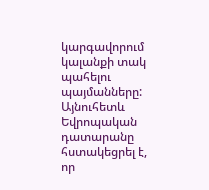կարգավորում կալանքի տակ պահելու պայմանները: Այնուհետև Եվրոպական դատարանը հստակեցրել է, որ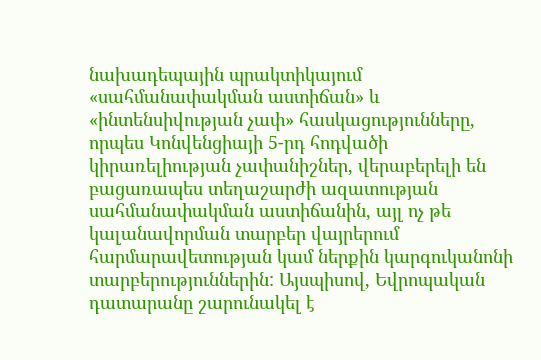նախադեպային պրակտիկայում «սահմանափակման աստիճան» և «ինտենսիվության չափ» հասկացությունները, որպես Կոնվենցիայի 5-րդ հոդվածի կիրառելիության չափանիշներ, վերաբերելի են բացառապես տեղաշարժի ազատության սահմանափակման աստիճանին, այլ ոչ թե կալանավորման տարբեր վայրերում հարմարավետության կամ ներքին կարգուկանոնի տարբերություններին: Այսպիսով, Եվրոպական դատարանը շարունակել է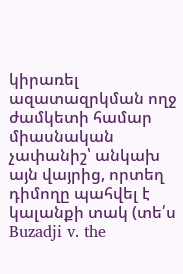կիրառել ազատազրկման ողջ ժամկետի համար միասնական չափանիշ՝ անկախ այն վայրից, որտեղ դիմողը պահվել է կալանքի տակ (տե՛ս Buzadji v. the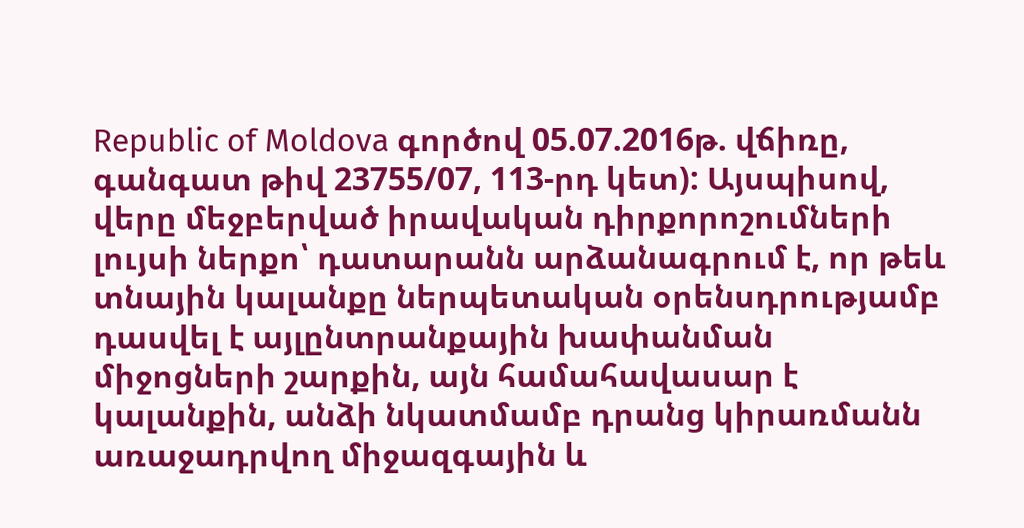Republic of Moldova գործով 05.07.2016թ. վճիռը, գանգատ թիվ 23755/07, 113-րդ կետ): Այսպիսով, վերը մեջբերված իրավական դիրքորոշումների լույսի ներքո՝ դատարանն արձանագրում է, որ թեև տնային կալանքը ներպետական օրենսդրությամբ դասվել է այլընտրանքային խափանման միջոցների շարքին, այն համահավասար է կալանքին, անձի նկատմամբ դրանց կիրառմանն առաջադրվող միջազգային և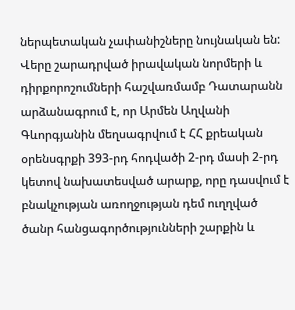ներպետական չափանիշները նույնական են: Վերը շարադրված իրավական նորմերի և դիրքորոշումների հաշվառմամբ Դատարանն արձանագրում է, որ Արմեն Աղվանի Գևորգյանին մեղսագրվում է ՀՀ քրեական օրենսգրքի 393-րդ հոդվածի 2-րդ մասի 2-րդ կետով նախատեսված արարք, որը դասվում է բնակչության առողջության դեմ ուղղված ծանր հանցագործությունների շարքին և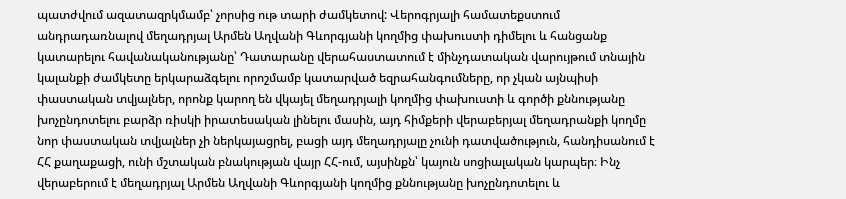պատժվում ազատազրկմամբ՝ չորսից ութ տարի ժամկետով: Վերոգրյալի համատեքստում անդրադառնալով մեղադրյալ Արմեն Աղվանի Գևորգյանի կողմից փախուստի դիմելու և հանցանք կատարելու հավանականությանը՝ Դատարանը վերահաստատում է մինչդատական վարույթում տնային կալանքի ժամկետը երկարաձգելու որոշմամբ կատարված եզրահանգումները, որ չկան այնպիսի փաստական տվյալներ, որոնք կարող են վկայել մեղադրյալի կողմից փախուստի և գործի քննությանը խոչընդոտելու բարձր ռիսկի իրատեսական լինելու մասին, այդ հիմքերի վերաբերյալ մեղադրանքի կողմը նոր փաստական տվյալներ չի ներկայացրել, բացի այդ մեղադրյալը չունի դատվածություն, հանդիսանում է ՀՀ քաղաքացի, ունի մշտական բնակության վայր ՀՀ-ում, այսինքն՝ կայուն սոցիալական կարպեր։ Ինչ վերաբերում է մեղադրյալ Արմեն Աղվանի Գևորգյանի կողմից քննությանը խոչընդոտելու և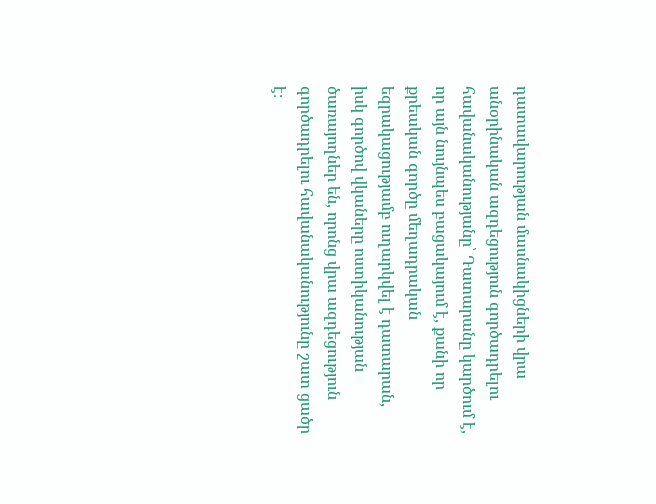դատավարության մասնակիցների վրա անօրինական ազդեցություն գործադրելու հավանականությանը՝ Դատարանը կարծում է, որ այն նույնպես բացակայում է, քանի որ քրեական գործը մեղադրական եզրակացությամբ ուղարկվել է դատարան, իսկ գործով վկաները ոստիկանության ծառայողներ են, որոնց վրա ազդեցություն գործադրելու հավանականությունը շատ ցածր է։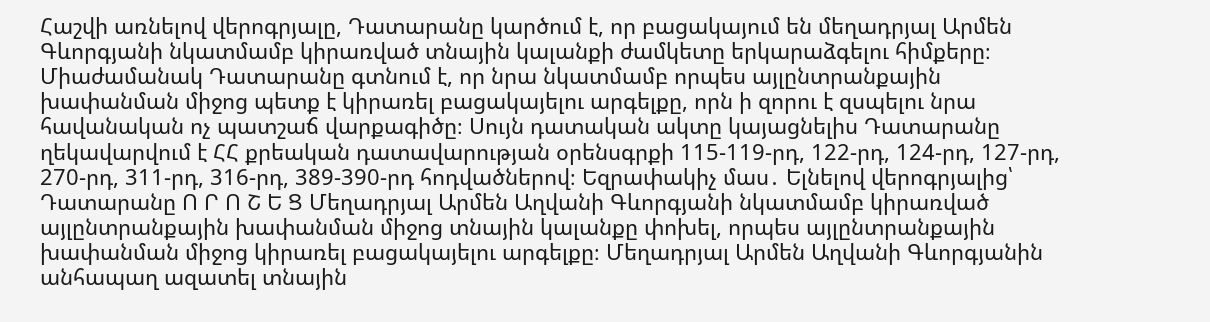Հաշվի առնելով վերոգրյալը, Դատարանը կարծում է, որ բացակայում են մեղադրյալ Արմեն Գևորգյանի նկատմամբ կիրառված տնային կալանքի ժամկետը երկարաձգելու հիմքերը։ Միաժամանակ Դատարանը գտնում է, որ նրա նկատմամբ որպես այլընտրանքային խափանման միջոց պետք է կիրառել բացակայելու արգելքը, որն ի զորու է զսպելու նրա հավանական ոչ պատշաճ վարքագիծը։ Սույն դատական ակտը կայացնելիս Դատարանը ղեկավարվում է ՀՀ քրեական դատավարության օրենսգրքի 115-119-րդ, 122-րդ, 124-րդ, 127-րդ, 270-րդ, 311-րդ, 316-րդ, 389-390-րդ հոդվածներով։ Եզրափակիչ մաս․ Ելնելով վերոգրյալից՝ Դատարանը Ո Ր Ո Շ Ե Ց Մեղադրյալ Արմեն Աղվանի Գևորգյանի նկատմամբ կիրառված այլընտրանքային խափանման միջոց տնային կալանքը փոխել, որպես այլընտրանքային խափանման միջոց կիրառել բացակայելու արգելքը։ Մեղադրյալ Արմեն Աղվանի Գևորգյանին անհապաղ ազատել տնային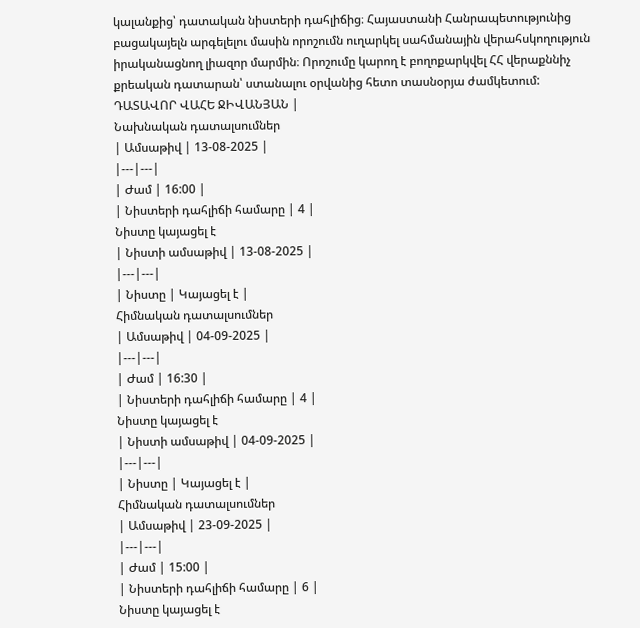կալանքից՝ դատական նիստերի դահլիճից։ Հայաստանի Հանրապետությունից բացակայելն արգելելու մասին որոշումն ուղարկել սահմանային վերահսկողություն իրականացնող լիազոր մարմին։ Որոշումը կարող է բողոքարկվել ՀՀ վերաքննիչ քրեական դատարան՝ ստանալու օրվանից հետո տասնօրյա ժամկետում: ԴԱՏԱՎՈՐ ՎԱՀԵ ՋԻՎԱՆՅԱՆ |
Նախնական դատալսումներ
| Ամսաթիվ | 13-08-2025 |
|---|---|
| Ժամ | 16:00 |
| Նիստերի դահլիճի համարը | 4 |
Նիստը կայացել է
| Նիստի ամսաթիվ | 13-08-2025 |
|---|---|
| Նիստը | Կայացել է |
Հիմնական դատալսումներ
| Ամսաթիվ | 04-09-2025 |
|---|---|
| Ժամ | 16:30 |
| Նիստերի դահլիճի համարը | 4 |
Նիստը կայացել է
| Նիստի ամսաթիվ | 04-09-2025 |
|---|---|
| Նիստը | Կայացել է |
Հիմնական դատալսումներ
| Ամսաթիվ | 23-09-2025 |
|---|---|
| Ժամ | 15:00 |
| Նիստերի դահլիճի համարը | 6 |
Նիստը կայացել է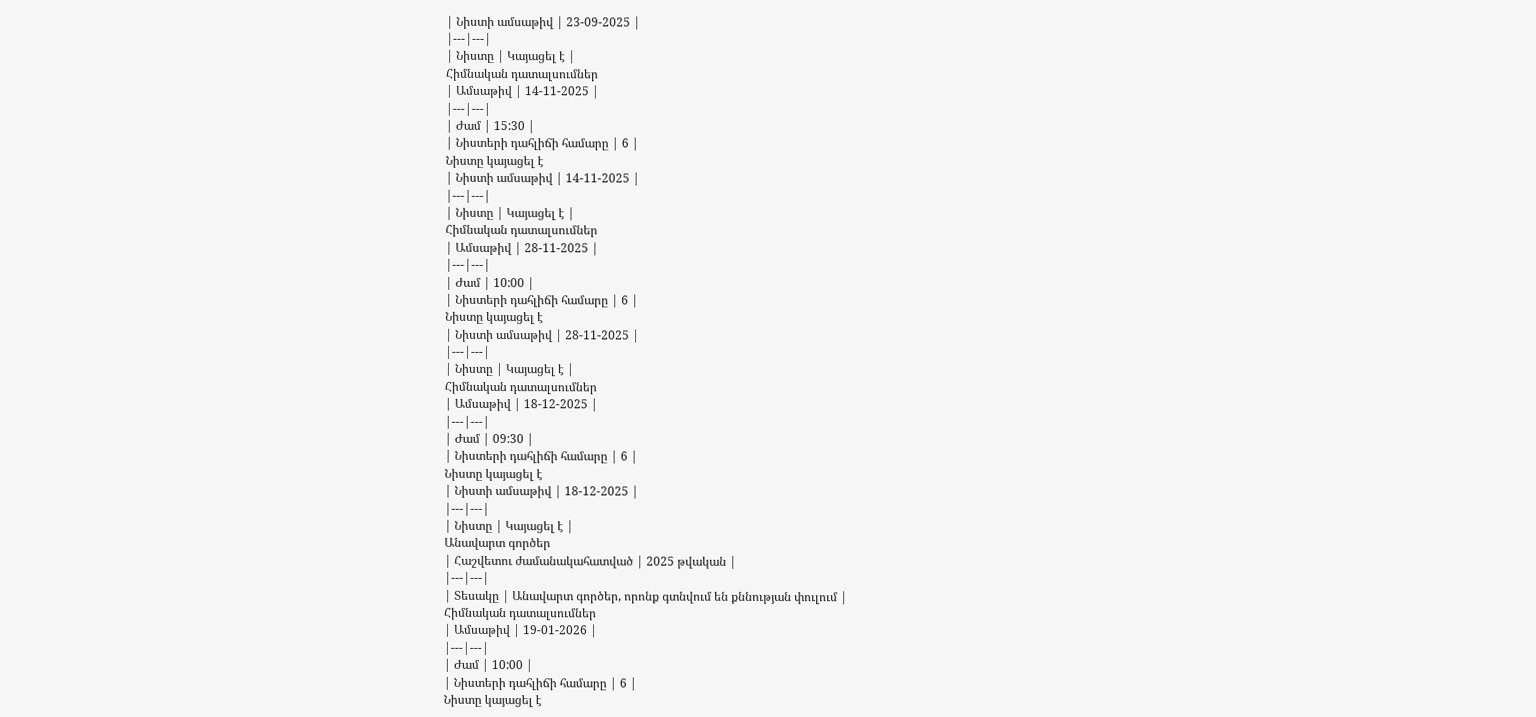| Նիստի ամսաթիվ | 23-09-2025 |
|---|---|
| Նիստը | Կայացել է |
Հիմնական դատալսումներ
| Ամսաթիվ | 14-11-2025 |
|---|---|
| Ժամ | 15:30 |
| Նիստերի դահլիճի համարը | 6 |
Նիստը կայացել է
| Նիստի ամսաթիվ | 14-11-2025 |
|---|---|
| Նիստը | Կայացել է |
Հիմնական դատալսումներ
| Ամսաթիվ | 28-11-2025 |
|---|---|
| Ժամ | 10:00 |
| Նիստերի դահլիճի համարը | 6 |
Նիստը կայացել է
| Նիստի ամսաթիվ | 28-11-2025 |
|---|---|
| Նիստը | Կայացել է |
Հիմնական դատալսումներ
| Ամսաթիվ | 18-12-2025 |
|---|---|
| Ժամ | 09:30 |
| Նիստերի դահլիճի համարը | 6 |
Նիստը կայացել է
| Նիստի ամսաթիվ | 18-12-2025 |
|---|---|
| Նիստը | Կայացել է |
Անավարտ գործեր
| Հաշվետու ժամանակահատված | 2025 թվական |
|---|---|
| Տեսակը | Անավարտ գործեր, որոնք գտնվում են քննության փուլում |
Հիմնական դատալսումներ
| Ամսաթիվ | 19-01-2026 |
|---|---|
| Ժամ | 10:00 |
| Նիստերի դահլիճի համարը | 6 |
Նիստը կայացել է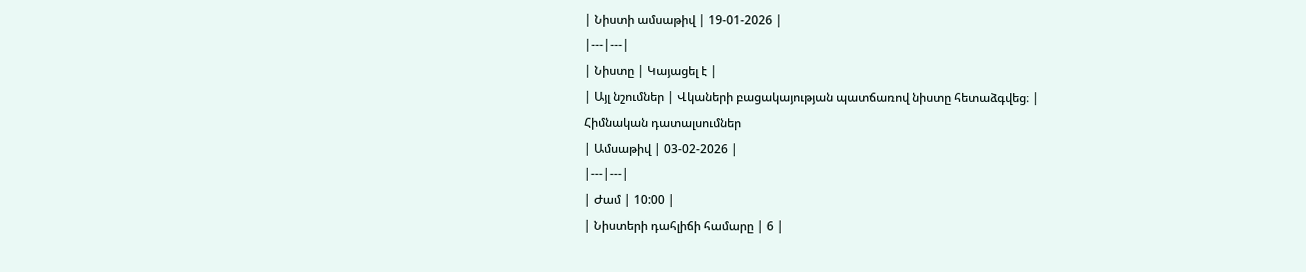| Նիստի ամսաթիվ | 19-01-2026 |
|---|---|
| Նիստը | Կայացել է |
| Այլ նշումներ | Վկաների բացակայության պատճառով նիստը հետաձգվեց։ |
Հիմնական դատալսումներ
| Ամսաթիվ | 03-02-2026 |
|---|---|
| Ժամ | 10:00 |
| Նիստերի դահլիճի համարը | 6 |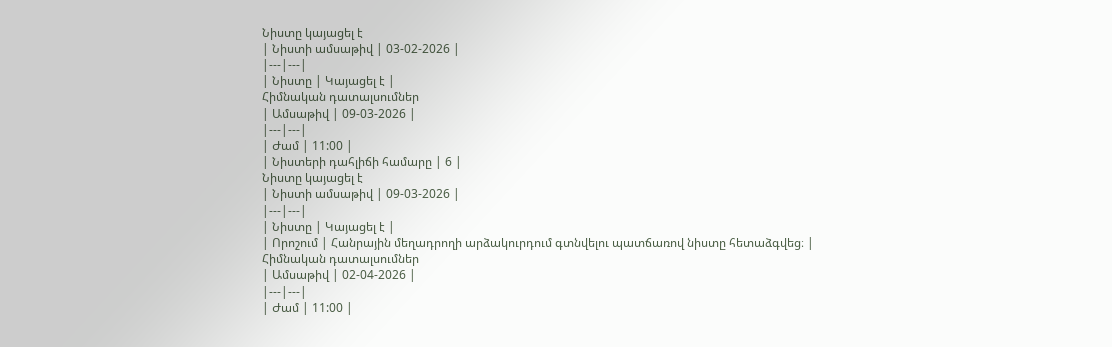Նիստը կայացել է
| Նիստի ամսաթիվ | 03-02-2026 |
|---|---|
| Նիստը | Կայացել է |
Հիմնական դատալսումներ
| Ամսաթիվ | 09-03-2026 |
|---|---|
| Ժամ | 11:00 |
| Նիստերի դահլիճի համարը | 6 |
Նիստը կայացել է
| Նիստի ամսաթիվ | 09-03-2026 |
|---|---|
| Նիստը | Կայացել է |
| Որոշում | Հանրային մեղադրողի արձակուրդում գտնվելու պատճառով նիստը հետաձգվեց։ |
Հիմնական դատալսումներ
| Ամսաթիվ | 02-04-2026 |
|---|---|
| Ժամ | 11:00 |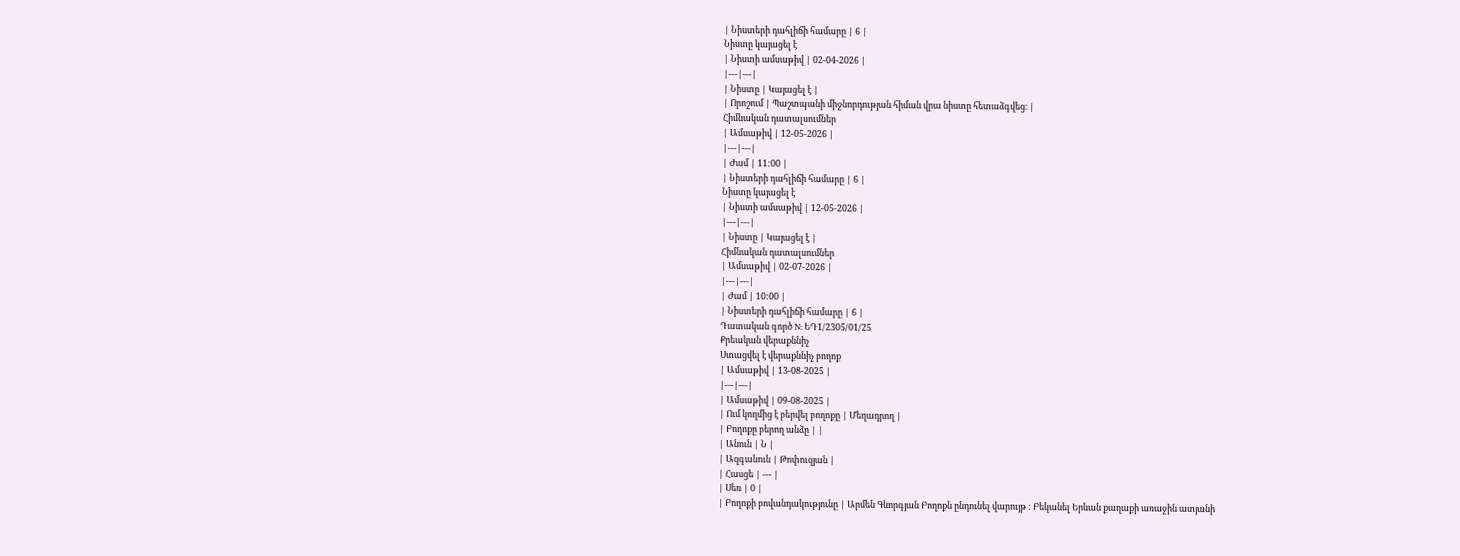| Նիստերի դահլիճի համարը | 6 |
Նիստը կայացել է
| Նիստի ամսաթիվ | 02-04-2026 |
|---|---|
| Նիստը | Կայացել է |
| Որոշում | Պաշտպանի միջնորդության հիման վրա նիստը հետաձգվեց։ |
Հիմնական դատալսումներ
| Ամսաթիվ | 12-05-2026 |
|---|---|
| Ժամ | 11:00 |
| Նիստերի դահլիճի համարը | 6 |
Նիստը կայացել է
| Նիստի ամսաթիվ | 12-05-2026 |
|---|---|
| Նիստը | Կայացել է |
Հիմնական դատալսումներ
| Ամսաթիվ | 02-07-2026 |
|---|---|
| Ժամ | 10:00 |
| Նիստերի դահլիճի համարը | 6 |
Դատական գործ N: ԵԴ1/2305/01/25
Քրեական վերաքննիչ
Ստացվել է վերաքննիչ բողոք
| Ամսաթիվ | 13-08-2025 |
|---|---|
| Ամսաթիվ | 09-08-2025 |
| Ում կողմից է բերվել բողոքը | Մեղադրող |
| Բողոքը բերող անձը | |
| Անուն | Ն |
| Ազգանուն | Թոփուզյան |
| Հասցե | --- |
| Սեռ | 0 |
| Բողոքի բովանդակությունը | Արմեն Գևորգյան Բողոքն ընդունել վարույթ : Բեկանել Երևան քաղաքի առաջին ատյանի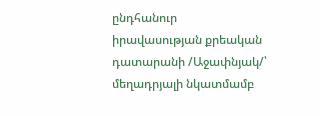ընդհանուր իրավասության քրեական դատարանի /Աջափնյակ/՝ մեղադրյալի նկատմամբ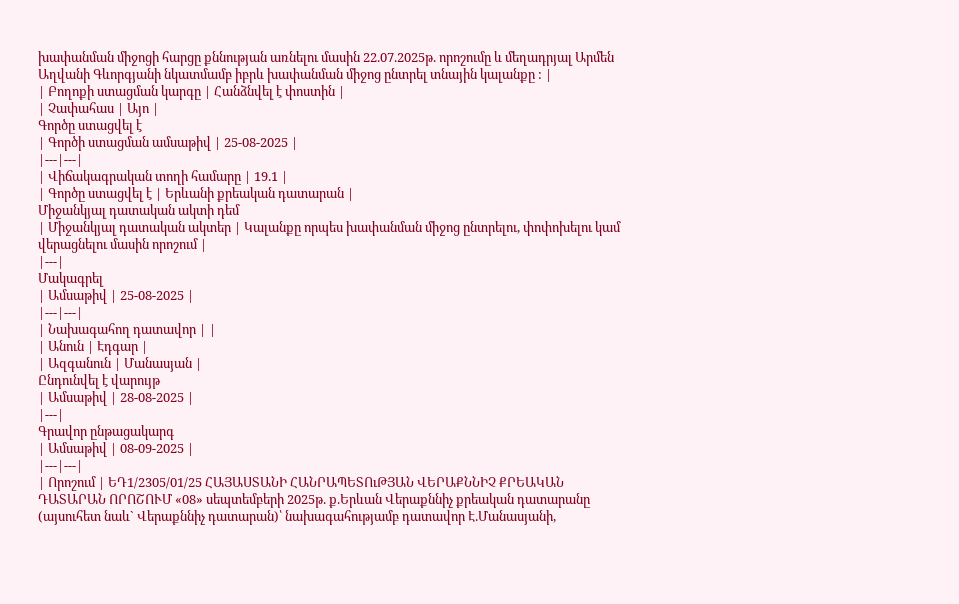խափանման միջոցի հարցը քննության առնելու մասին 22.07.2025թ. որոշումը և մեղադրյալ Արմեն Աղվանի Գևորգյանի նկատմամբ իբրև խափանման միջոց ընտրել տնային կալանքը : |
| Բողոքի ստացման կարգը | Հանձնվել է փոստին |
| Չափահաս | Այո |
Գործը ստացվել է
| Գործի ստացման ամսաթիվ | 25-08-2025 |
|---|---|
| Վիճակագրական տողի համարը | 19.1 |
| Գործը ստացվել է | Երևանի քրեական դատարան |
Միջանկյալ դատական ակտի դեմ
| Միջանկյալ դատական ակտեր | Կալանքը որպես խափանման միջոց ընտրելու, փոփոխելու կամ վերացնելու մասին որոշում |
|---|
Մակագրել
| Ամսաթիվ | 25-08-2025 |
|---|---|
| Նախագահող դատավոր | |
| Անուն | Էդգար |
| Ազգանուն | Մանասյան |
Ընդունվել է վարույթ
| Ամսաթիվ | 28-08-2025 |
|---|
Գրավոր ընթացակարգ
| Ամսաթիվ | 08-09-2025 |
|---|---|
| Որոշում | ԵԴ1/2305/01/25 ՀԱՅԱՍՏԱՆԻ ՀԱՆՐԱՊԵՏՈւԹՅԱՆ ՎԵՐԱՔՆՆԻՉ ՔՐԵԱԿԱՆ ԴԱՏԱՐԱՆ ՈՐՈՇՈՒՄ «08» սեպտեմբերի 2025թ. ք.Երևան Վերաքննիչ քրեական դատարանը (այսուհետ նաև` Վերաքննիչ դատարան)՝ նախագահությամբ դատավոր Է.Մանասյանի,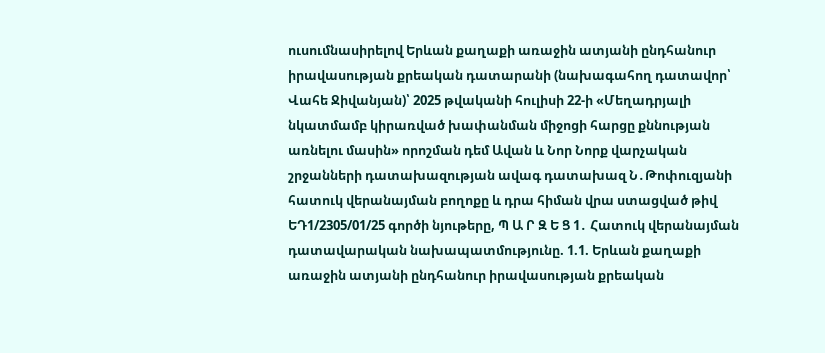ուսումնասիրելով Երևան քաղաքի առաջին ատյանի ընդհանուր իրավասության քրեական դատարանի (նախագահող դատավոր՝ Վահե Ջիվանյան)՝ 2025 թվականի հուլիսի 22-ի «Մեղադրյալի նկատմամբ կիրառված խափանման միջոցի հարցը քննության առնելու մասին» որոշման դեմ Ավան և Նոր Նորք վարչական շրջանների դատախազության ավագ դատախազ Ն․Թոփուզյանի հատուկ վերանայման բողոքը և դրա հիման վրա ստացված թիվ ԵԴ1/2305/01/25 գործի նյութերը, Պ Ա Ր Զ Ե Ց 1․ Հատուկ վերանայման դատավարական նախապատմությունը. 1.1. Երևան քաղաքի առաջին ատյանի ընդհանուր իրավասության քրեական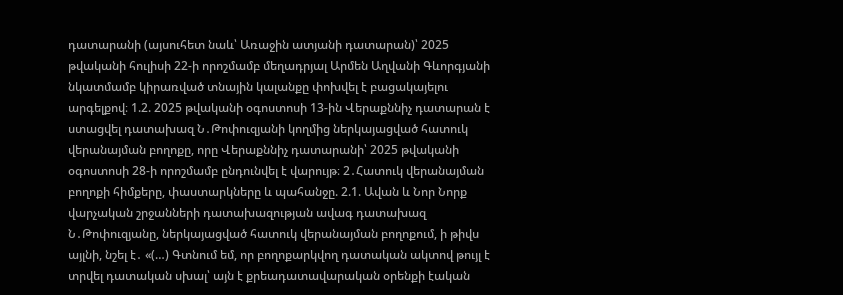դատարանի (այսուհետ նաև՝ Առաջին ատյանի դատարան)՝ 2025 թվականի հուլիսի 22-ի որոշմամբ մեղադրյալ Արմեն Աղվանի Գևորգյանի նկատմամբ կիրառված տնային կալանքը փոխվել է բացակայելու արգելքով։ 1.2. 2025 թվականի օգոստոսի 13-ին Վերաքննիչ դատարան է ստացվել դատախազ Ն․Թոփուզյանի կողմից ներկայացված հատուկ վերանայման բողոքը, որը Վերաքննիչ դատարանի՝ 2025 թվականի օգոստոսի 28-ի որոշմամբ ընդունվել է վարույթ։ 2․Հատուկ վերանայման բողոքի հիմքերը, փաստարկները և պահանջը. 2.1. Ավան և Նոր Նորք վարչական շրջանների դատախազության ավագ դատախազ Ն․Թոփուզյանը, ներկայացված հատուկ վերանայման բողոքում, ի թիվս այլնի, նշել է․ «(…) Գտնում եմ, որ բողոքարկվող դատական ակտով թույլ է տրվել դատական սխալ՝ այն է քրեադատավարական օրենքի էական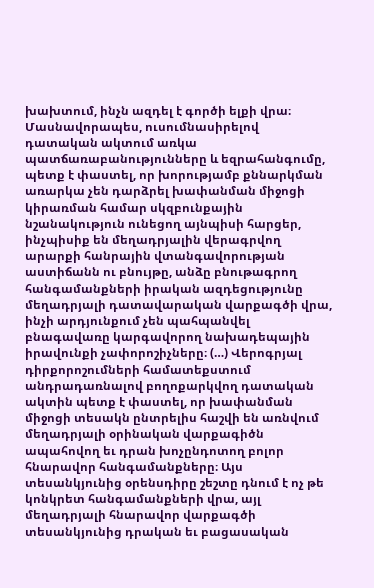խախտում, ինչն ազդել է գործի ելքի վրա։ Մասնավորապես, ուսումնասիրելով դատական ակտում առկա պատճառաբանությունները և եզրահանգումը, պետք է փաստել, որ խորությամբ քննարկման առարկա չեն դարձրել խափանման միջոցի կիրառման համար սկզբունքային նշանակություն ունեցող այնպիսի հարցեր, ինչպիսիք են մեղադրյալին վերագրվող արարքի հանրային վտանգավորության աստիճանն ու բնույթը, անձը բնութագրող հանգամանքների իրական ազդեցությունը մեղադրյալի դատավարական վարքագծի վրա, ինչի արդյունքում չեն պահպանվել բնագավառը կարգավորող նախադեպային իրավունքի չափորոշիչները։ (…) Վերոգրյալ դիրքորոշումների համատեքստում անդրադառնալով բողոքարկվող դատական ակտին պետք է փաստել, որ խափանման միջոցի տեսակն ընտրելիս հաշվի են առնվում մեղադրյալի օրինական վարքագիծն ապահովող եւ դրան խոչընդոտող բոլոր հնարավոր հանգամանքները։ Այս տեսանկյունից օրենսդիրը շեշտը դնում է ոչ թե կոնկրետ հանգամանքների վրա, այլ մեղադրյալի հնարավոր վարքագծի տեսանկյունից դրական եւ բացասական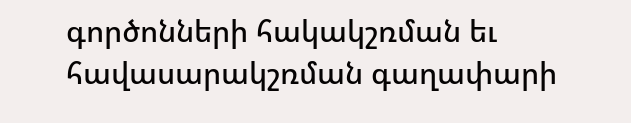գործոնների հակակշռման եւ հավասարակշռման գաղափարի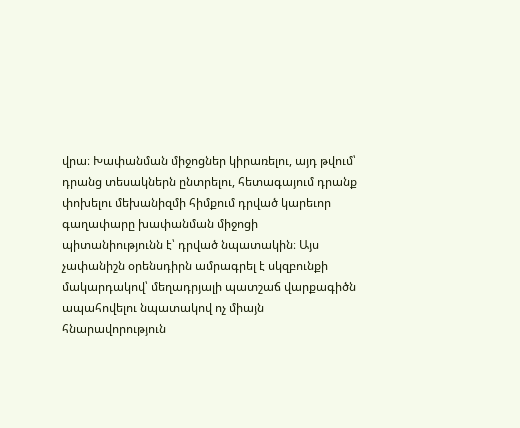վրա։ Խափանման միջոցներ կիրառելու, այդ թվում՝ դրանց տեսակներն ընտրելու, հետագայում դրանք փոխելու մեխանիզմի հիմքում դրված կարեւոր գաղափարը խափանման միջոցի պիտանիությունն է՝ դրված նպատակին։ Այս չափանիշն օրենսդիրն ամրագրել է սկզբունքի մակարդակով՝ մեղադրյալի պատշաճ վարքագիծն ապահովելու նպատակով ոչ միայն հնարավորություն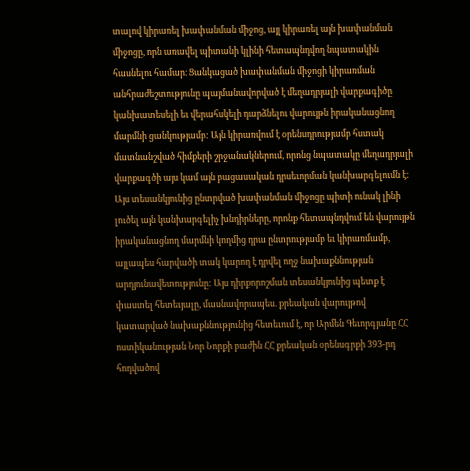տալով կիրառել խափանման միջոց, այլ կիրառել այն խափանման միջոցը, որն առավել պիտանի կլինի հետապնդվող նպատակին հասնելու համար։ Ցանկացած խափանման միջոցի կիրառման անհրաժեշտությունը պայմանավորված է մեղադրյալի վարքագիծը կանխատեսելի եւ վերահսկելի դարձնելու վարույթն իրականացնող մարմնի ցանկությամբ: Այն կիրառվում է օրենսդրությամբ հստակ մատնանշված հիմքերի շրջանակներում, որոնց նպատակը մեղադրյալի վարքագծի այս կամ այն բացասական դրսեւորման կանխարգելումն է: Այս տեսանկյունից ընտրված խափանման միջոցը պիտի ունակ լինի լուծել այն կանխարգելիչ խնդիրները, որոնք հետապնդվում են վարույթն իրականացնող մարմնի կողմից դրա ընտրությամբ եւ կիրառմամբ, այլապես հարվածի տակ կարող է դրվել ողջ նախաքննության արդյունավետությունը: Այս դիրքորոշման տեսանկյունից պետք է փաստել հետեւյալը, մասնավորապես. քրեական վարույթով կատարված նախաքննությունից հետեւում է, որ Արմեն Գեւորգյանը ՀՀ ոստիկանության Նոր Նորքի բաժին ՀՀ քրեական օրենսգրքի 393-րդ հոդվածով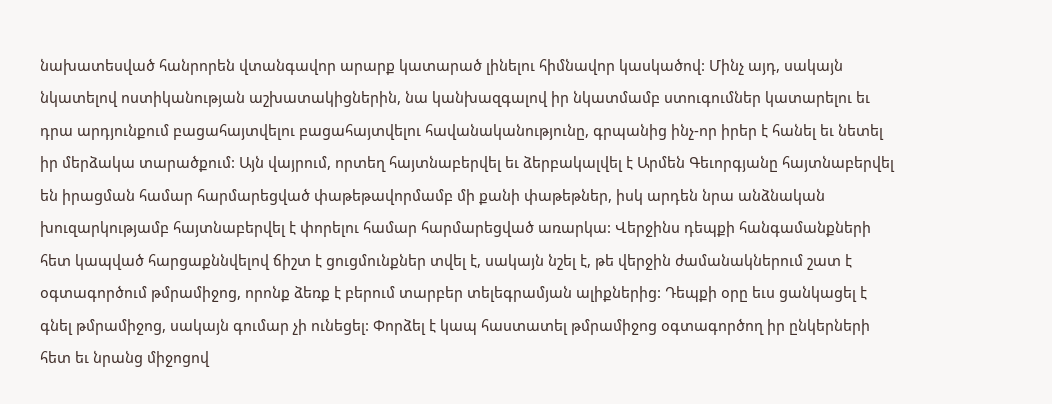նախատեսված հանրորեն վտանգավոր արարք կատարած լինելու հիմնավոր կասկածով: Մինչ այդ, սակայն նկատելով ոստիկանության աշխատակիցներին, նա կանխազգալով իր նկատմամբ ստուգումներ կատարելու եւ դրա արդյունքում բացահայտվելու բացահայտվելու հավանականությունը, գրպանից ինչ-որ իրեր է հանել եւ նետել իր մերձակա տարածքում: Այն վայրում, որտեղ հայտնաբերվել եւ ձերբակալվել է Արմեն Գեւորգյանը հայտնաբերվել են իրացման համար հարմարեցված փաթեթավորմամբ մի քանի փաթեթներ, իսկ արդեն նրա անձնական խուզարկությամբ հայտնաբերվել է փորելու համար հարմարեցված առարկա: Վերջինս դեպքի հանգամանքների հետ կապված հարցաքննվելով ճիշտ է ցուցմունքներ տվել է, սակայն նշել է, թե վերջին ժամանակներում շատ է օգտագործում թմրամիջոց, որոնք ձեռք է բերում տարբեր տելեգրամյան ալիքներից: Դեպքի օրը եւս ցանկացել է գնել թմրամիջոց, սակայն գումար չի ունեցել: Փորձել է կապ հաստատել թմրամիջոց օգտագործող իր ընկերների հետ եւ նրանց միջոցով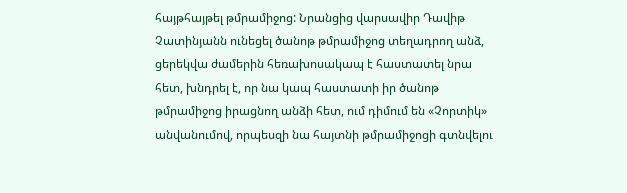հայթհայթել թմրամիջոց: Նրանցից վարսավիր Դավիթ Չատինյանն ունեցել ծանոթ թմրամիջոց տեղադրող անձ, ցերեկվա ժամերին հեռախոսակապ է հաստատել նրա հետ, խնդրել է, որ նա կապ հաստատի իր ծանոթ թմրամիջոց իրացնող անձի հետ, ում դիմում են «Չորտիկ» անվանումով, որպեսզի նա հայտնի թմրամիջոցի գտնվելու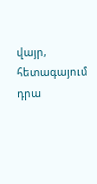վայր, հետագայում դրա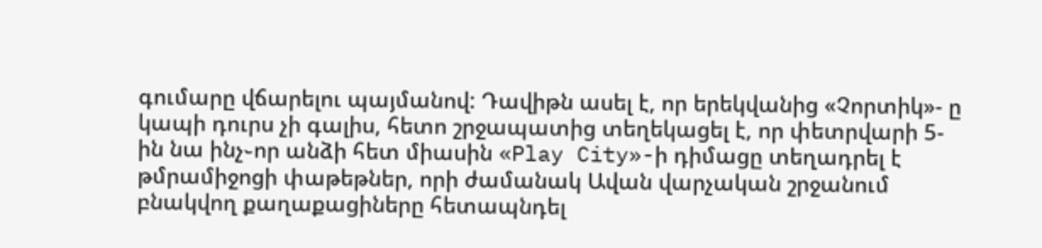գումարը վճարելու պայմանով: Դավիթն ասել է, որ երեկվանից «Չորտիկ»- ը կապի դուրս չի գալիս, հետո շրջապատից տեղեկացել է, որ փետրվարի 5-ին նա ինչ֊որ անձի հետ միասին «Play City»-ի դիմացը տեղադրել է թմրամիջոցի փաթեթներ, որի ժամանակ Ավան վարչական շրջանում բնակվող քաղաքացիները հետապնդել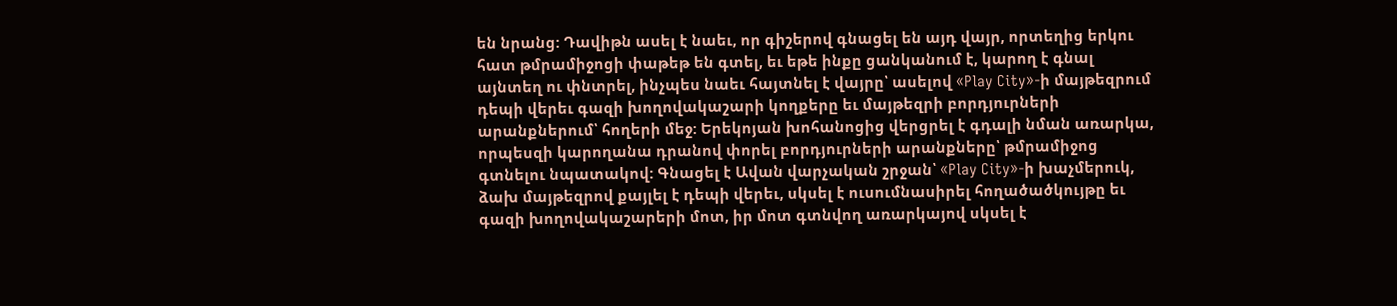են նրանց: Դավիթն ասել է նաեւ, որ գիշերով գնացել են այդ վայր, որտեղից երկու հատ թմրամիջոցի փաթեթ են գտել, եւ եթե ինքը ցանկանում է, կարող է գնալ այնտեղ ու փնտրել, ինչպես նաեւ հայտնել է վայրը՝ ասելով «Play City»-ի մայթեզրում դեպի վերեւ գազի խողովակաշարի կողքերը եւ մայթեզրի բորդյուրների արանքներում՝ հողերի մեջ: Երեկոյան խոհանոցից վերցրել է գդալի նման առարկա, որպեսզի կարողանա դրանով փորել բորդյուրների արանքները՝ թմրամիջոց գտնելու նպատակով: Գնացել է Ավան վարչական շրջան՝ «Play City»-ի խաչմերուկ, ձախ մայթեզրով քայլել է դեպի վերեւ, սկսել է ուսումնասիրել հողածածկույթը եւ գազի խողովակաշարերի մոտ, իր մոտ գտնվող առարկայով սկսել է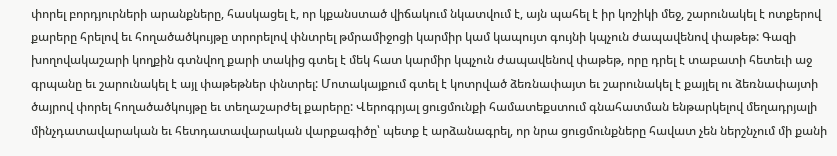փորել բորդյուրների արանքները, հասկացել է, որ կքանստած վիճակում նկատվում է, այն պահել է իր կոշիկի մեջ, շարունակել է ոտքերով քարերը հրելով եւ հողածածկույթը տրորելով փնտրել թմրամիջոցի կարմիր կամ կապույտ գույնի կպչուն ժապավենով փաթեթ: Գազի խողովակաշարի կողքին գտնվող քարի տակից գտել է մեկ հատ կարմիր կպչուն ժապավենով փաթեթ, որը դրել է տաբատի հետեւի աջ գրպանը եւ շարունակել է այլ փաթեթներ փնտրել: Մոտակայքում գտել է կոտրված ձեռնափայտ եւ շարունակել է քայլել ու ձեռնափայտի ծայրով փորել հողածածկույթը եւ տեղաշարժել քարերը: Վերոգրյալ ցուցմունքի համատեքստում գնահատման ենթարկելով մեղադրյալի մինչդատավարական եւ հետդատավարական վարքագիծը՝ պետք է արձանագրել, որ նրա ցուցմունքները հավատ չեն ներշնչում մի քանի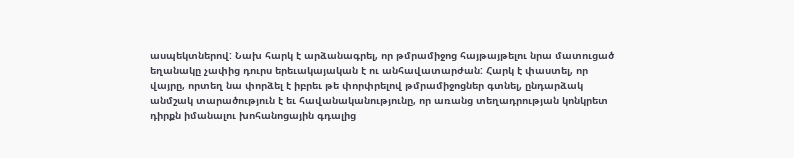ասպեկտներով: Նախ հարկ է արձանագրել, որ թմրամիջոց հայթայթելու նրա մատուցած եղանակը չափից դուրս երեւակայական է ու անհավատարժան: Հարկ է փաստել, որ վայրը, որտեղ նա փորձել է իբրեւ թե փորփրելով թմրամիջոցներ գտնել, ընդարձակ անմշակ տարածություն է եւ հավանականությունը, որ առանց տեղադրության կոնկրետ դիրքն իմանալու խոհանոցային գդալից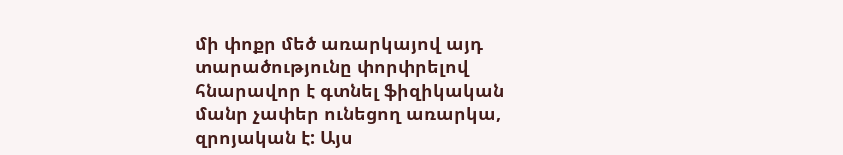մի փոքր մեծ առարկայով այդ տարածությունը փորփրելով հնարավոր է գտնել ֆիզիկական մանր չափեր ունեցող առարկա, զրոյական է: Այս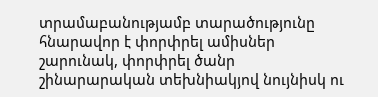տրամաբանությամբ տարածությունը հնարավոր է փորփրել ամիսներ շարունակ, փորփրել ծանր շինարարական տեխնիակյով նույնիսկ ու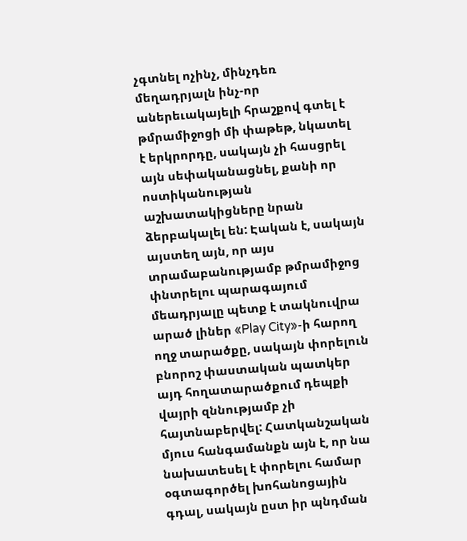չգտնել ոչինչ, մինչդեռ մեղադրյալն ինչ-որ աներեւակայելի հրաշքով գտել է թմրամիջոցի մի փաթեթ, նկատել է երկրորդը, սակայն չի հասցրել այն սեփականացնել, քանի որ ոստիկանության աշխատակիցները նրան ձերբակալել են: Էական է, սակայն այստեղ այն, որ այս տրամաբանությամբ թմրամիջոց փնտրելու պարագայում մեադրյալը պետք է տակնուվրա արած լիներ «Play City»-ի հարող ողջ տարածքը, սակայն փորելուն բնորոշ փաստական պատկեր այդ հողատարածքում դեպքի վայրի զննությամբ չի հայտնաբերվել: Հատկանշական մյուս հանգամանքն այն է, որ նա նախատեսել է փորելու համար օգտագործել խոհանոցային գդալ, սակայն ըստ իր պնդման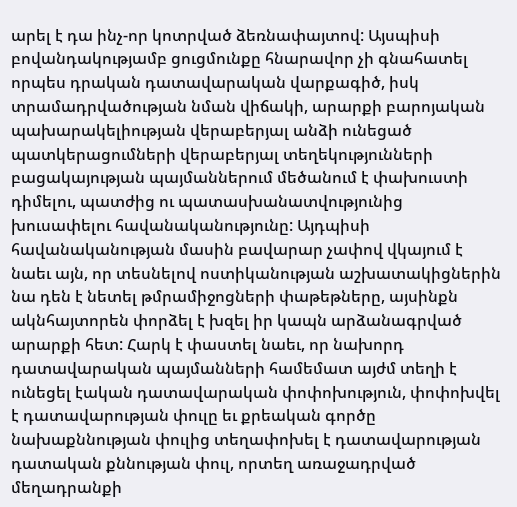արել է դա ինչ-որ կոտրված ձեռնափայտով: Այսպիսի բովանդակությամբ ցուցմունքը հնարավոր չի գնահատել որպես դրական դատավարական վարքագիծ, իսկ տրամադրվածության նման վիճակի, արարքի բարոյական պախարակելիության վերաբերյալ անձի ունեցած պատկերացումների վերաբերյալ տեղեկությունների բացակայության պայմաններում մեծանում է փախուստի դիմելու, պատժից ու պատասխանատվությունից խուսափելու հավանականությունը: Այդպիսի հավանականության մասին բավարար չափով վկայում է նաեւ այն, որ տեսնելով ոստիկանության աշխատակիցներին նա դեն է նետել թմրամիջոցների փաթեթները, այսինքն ակնհայտորեն փորձել է խզել իր կապն արձանագրված արարքի հետ: Հարկ է փաստել նաեւ, որ նախորդ դատավարական պայմանների համեմատ այժմ տեղի է ունեցել էական դատավարական փոփոխություն, փոփոխվել է դատավարության փուլը եւ քրեական գործը նախաքննության փուլից տեղափոխել է դատավարության դատական քննության փուլ, որտեղ առաջադրված մեղադրանքի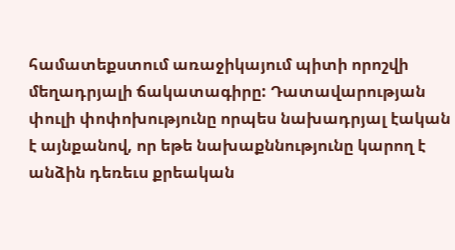համատեքստում առաջիկայում պիտի որոշվի մեղադրյալի ճակատագիրը: Դատավարության փուլի փոփոխությունը որպես նախադրյալ էական է այնքանով, որ եթե նախաքննությունը կարող է անձին դեռեւս քրեական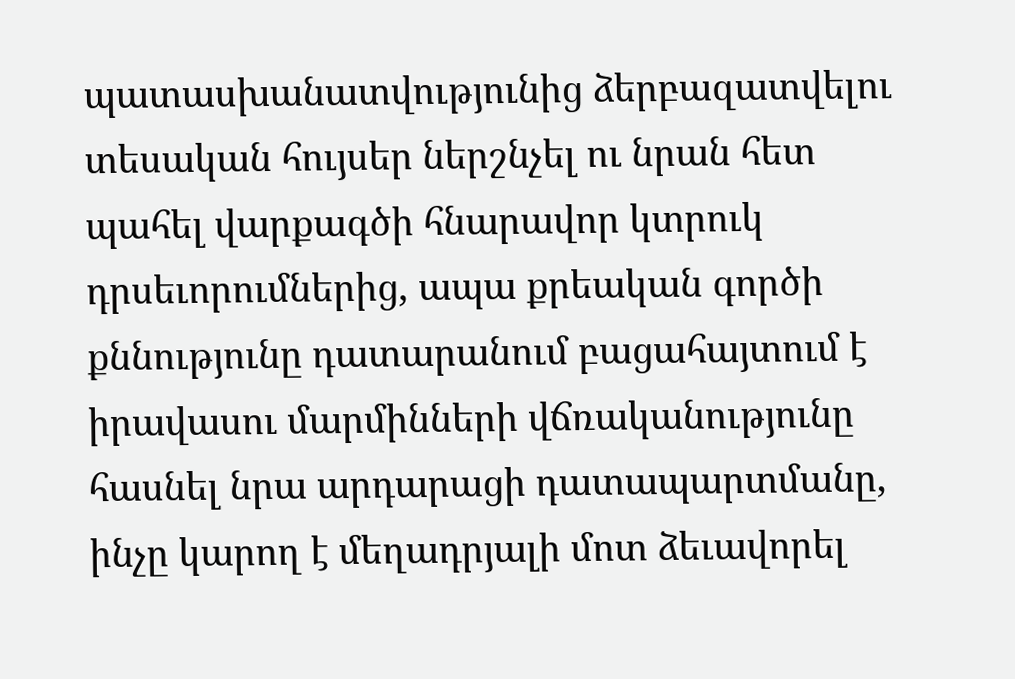պատասխանատվությունից ձերբազատվելու տեսական հույսեր ներշնչել ու նրան հետ պահել վարքագծի հնարավոր կտրուկ դրսեւորումներից, ապա քրեական գործի քննությունը դատարանում բացահայտում է իրավասու մարմինների վճռականությունը հասնել նրա արդարացի դատապարտմանը, ինչը կարող է մեղադրյալի մոտ ձեւավորել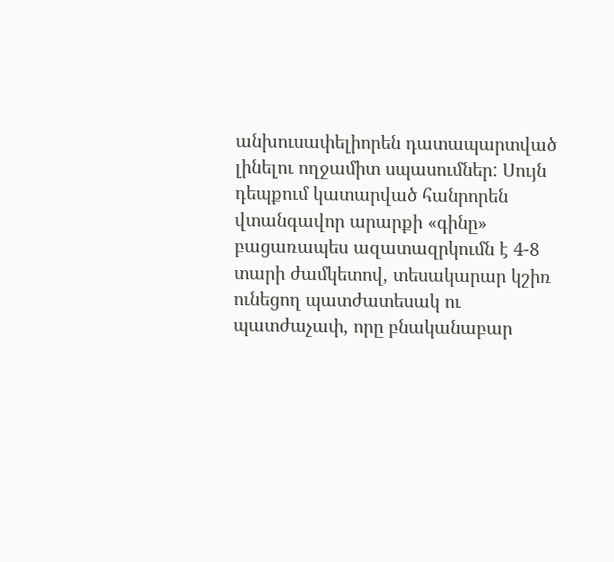անխուսափելիորեն դատապարտված լինելու ողջամիտ սպասումներ: Սույն դեպքում կատարված հանրորեն վտանգավոր արարքի «գինը» բացառապես ազատազրկումն է 4-8 տարի ժամկետով, տեսակարար կշիռ ունեցող պատժատեսակ ու պատժաչափ, որը բնականաբար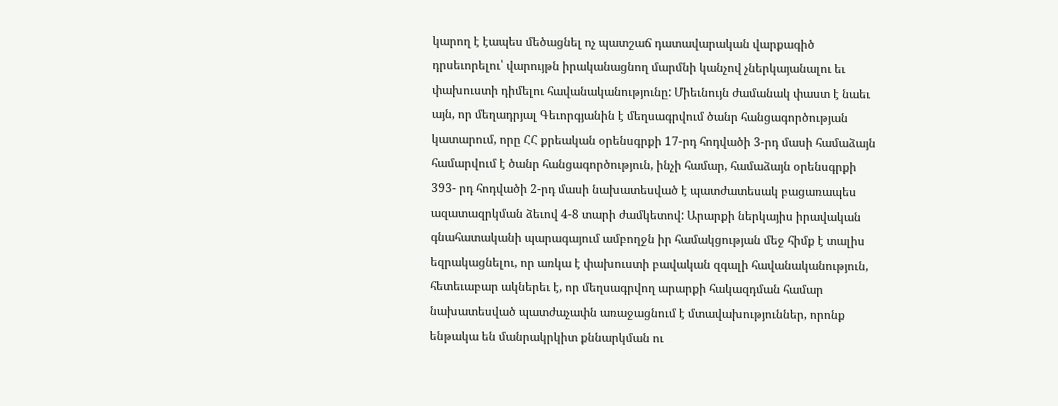կարող է էապես մեծացնել ոչ պատշաճ դատավարական վարքագիծ դրսեւորելու՝ վարույթն իրականացնող մարմնի կանչով չներկայանալու եւ փախուստի դիմելու հավանականությունը: Միեւնույն ժամանակ փաստ է նաեւ այն, որ մեղադրյալ Գեւորգյանին է մեղսագրվում ծանր հանցագործության կատարում, որը ՀՀ քրեական օրենսգրքի 17-րդ հոդվածի 3-րդ մասի համաձայն համարվում է ծանր հանցագործություն, ինչի համար, համաձայն օրենսգրքի 393- րդ հոդվածի 2-րդ մասի նախատեսված է պատժատեսակ բացառապես ազատազրկման ձեւով 4-8 տարի ժամկետով: Արարքի ներկայիս իրավական գնահատականի պարագայում ամբողջն իր համակցության մեջ հիմք է տալիս եզրակացնելու, որ առկա է փախուստի բավական զգալի հավանականություն, հետեւաբար ակներեւ է, որ մեղսագրվող արարքի հակազդման համար նախատեսված պատժաչափն առաջացնում է մտավախություններ, որոնք ենթակա են մանրակրկիտ քննարկման ու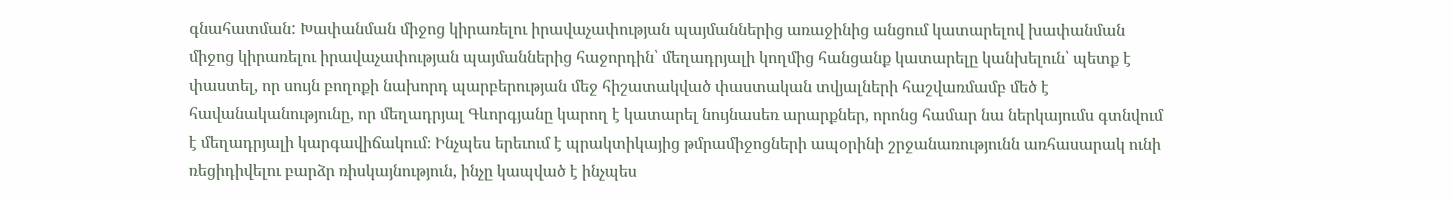գնահատման: Խափանման միջոց կիրառելու իրավաչափության պայմաններից առաջինից անցում կատարելով խափանման միջոց կիրառելու իրավաչափության պայմաններից հաջորդին՝ մեղադրյալի կողմից հանցանք կատարելը կանխելուն՝ պետք է փաստել, որ սույն բողոքի նախորդ պարբերության մեջ հիշատակված փաստական տվյալների հաշվառմամբ մեծ է հավանականությունը, որ մեղադրյալ Գևորգյանը կարող է կատարել նույնասեռ արարքներ, որոնց համար նա ներկայումս գտնվում է մեղադրյալի կարգավիճակում։ Ինչպես երեւում է պրակտիկայից թմրամիջոցների ապօրինի շրջանառությունն առհասարակ ունի ռեցիդիվելու բարձր ռիսկայնություն, ինչը կապված է ինչպես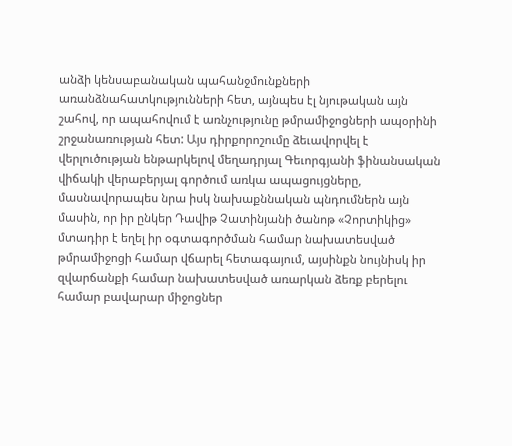անձի կենսաբանական պահանջմունքների առանձնահատկությունների հետ, այնպես էլ նյութական այն շահով, որ ապահովում է առնչությունը թմրամիջոցների ապօրինի շրջանառության հետ: Այս դիրքորոշումը ձեւավորվել է վերլուծության ենթարկելով մեղադրյալ Գեւորգյանի ֆինանսական վիճակի վերաբերյալ գործում առկա ապացույցները, մասնավորապես նրա իսկ նախաքննական պնդումներն այն մասին, որ իր ընկեր Դավիթ Չատինյանի ծանոթ «Չորտիկից» մտադիր է եղել իր օգտագործման համար նախատեսված թմրամիջոցի համար վճարել հետագայում, այսինքն նույնիսկ իր զվարճանքի համար նախատեսված առարկան ձեռք բերելու համար բավարար միջոցներ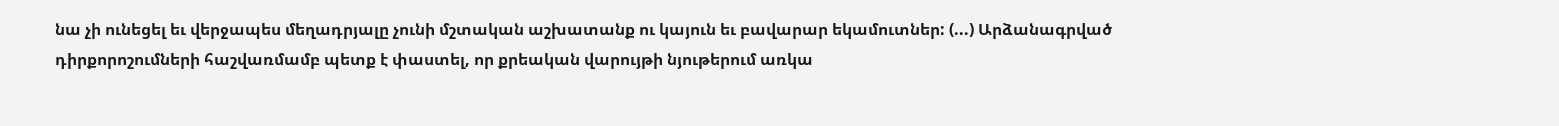նա չի ունեցել եւ վերջապես մեղադրյալը չունի մշտական աշխատանք ու կայուն եւ բավարար եկամուտներ: (...) Արձանագրված դիրքորոշումների հաշվառմամբ պետք է փաստել, որ քրեական վարույթի նյութերում առկա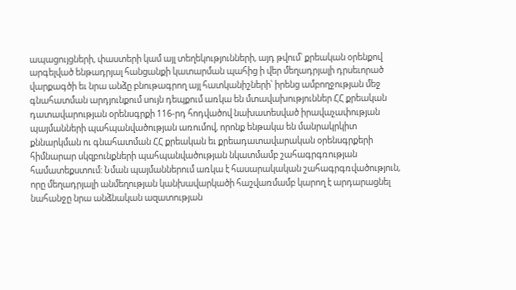ապացույցների, փաստերի կամ այլ տեղեկությունների, այդ թվում՝ քրեական օրենքով արգելված ենթադրյալ հանցանքի կատարման պահից ի վեր մեղադրյալի դրսեւորած վարքագծի եւ նրա անձը բնութագրող այլ հատկանիշների՝ իրենց ամբողջության մեջ գնահատման արդյունքում սույն դեպքում առկա են մտավախություններ ՀՀ քրեական դատավարության օրենսգրքի 116-րդ հոդվածով նախատեսված իրավաչափության պայմանների պահպանվածության առումով, որոնք ենթակա են մանրակրկիտ քննարկման ու գնահատման ՀՀ քրեական եւ քրեադատավարական օրենսգրքերի հիմնարար սկզբունքների պահպանվածության նկատմամբ շահագրգռության համատեքստում: Նման պայմաններում առկա է հասարակական շահագրգռվածություն, որը մեղադրյալի անմեղության կանխավարկածի հաշվառմամբ կարող է արդարացնել նահանջը նրա անձնական ազատության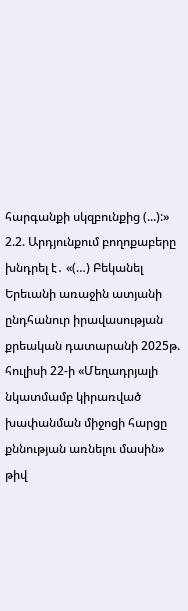հարգանքի սկզբունքից (...):» 2.2. Արդյունքում բողոքաբերը խնդրել է․ «(…) Բեկանել Երեւանի առաջին ատյանի ընդհանուր իրավասության քրեական դատարանի 2025թ. հուլիսի 22-ի «Մեղադրյալի նկատմամբ կիրառված խափանման միջոցի հարցը քննության առնելու մասին» թիվ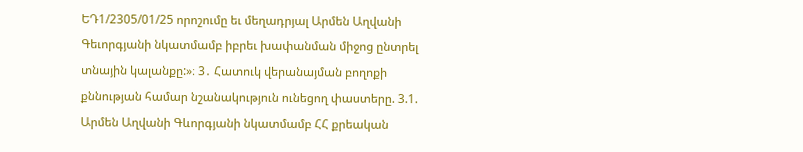ԵԴ1/2305/01/25 որոշումը եւ մեղադրյալ Արմեն Աղվանի Գեւորգյանի նկատմամբ իբրեւ խափանման միջոց ընտրել տնային կալանքը:»։ 3․ Հատուկ վերանայման բողոքի քննության համար նշանակություն ունեցող փաստերը. 3.1. Արմեն Աղվանի Գևորգյանի նկատմամբ ՀՀ քրեական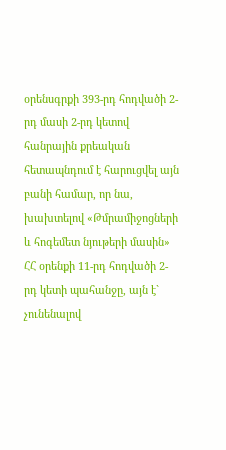օրենսգրքի 393-րդ հոդվածի 2-րդ մասի 2-րդ կետով հանրային քրեական հետապնդում է հարուցվել այն բանի համար, որ նա, խախտելով «Թմրամիջոցների և հոգեմետ նյութերի մասին» ՀՀ օրենքի 11-րդ հոդվածի 2-րդ կետի պահանջը, այն է` չունենալով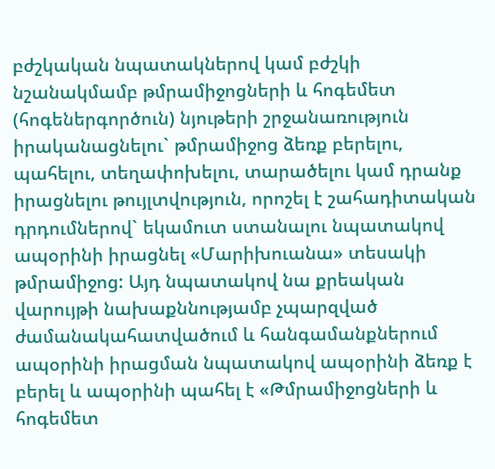բժշկական նպատակներով կամ բժշկի նշանակմամբ թմրամիջոցների և հոգեմետ (հոգեներգործուն) նյութերի շրջանառություն իրականացնելու` թմրամիջոց ձեռք բերելու, պահելու, տեղափոխելու, տարածելու կամ դրանք իրացնելու թույլտվություն, որոշել է շահադիտական դրդումներով` եկամուտ ստանալու նպատակով ապօրինի իրացնել «Մարիխուանա» տեսակի թմրամիջոց: Այդ նպատակով նա քրեական վարույթի նախաքննությամբ չպարզված ժամանակահատվածում և հանգամանքներում ապօրինի իրացման նպատակով ապօրինի ձեռք է բերել և ապօրինի պահել է «Թմրամիջոցների և հոգեմետ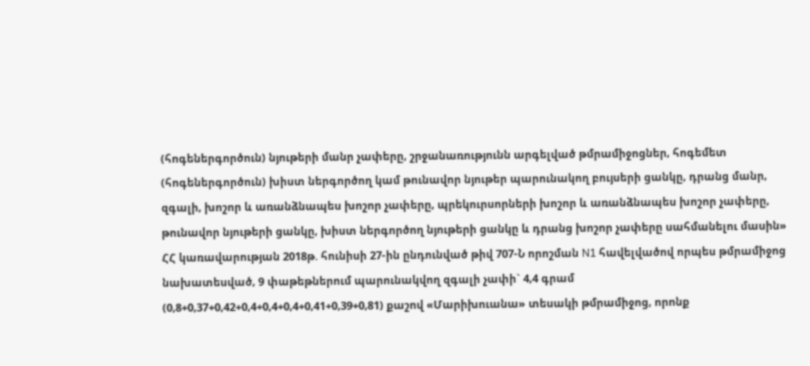(հոգեներգործուն) նյութերի մանր չափերը, շրջանառությունն արգելված թմրամիջոցներ, հոգեմետ (հոգեներգործուն) խիստ ներգործող կամ թունավոր նյութեր պարունակող բույսերի ցանկը, դրանց մանր, զգալի, խոշոր և առանձնապես խոշոր չափերը, պրեկուրսորների խոշոր և առանձնապես խոշոր չափերը, թունավոր նյութերի ցանկը, խիստ ներգործող նյութերի ցանկը և դրանց խոշոր չափերը սահմանելու մասին» ՀՀ կառավարության 2018թ. հունիսի 27-ին ընդունված թիվ 707-Ն որոշման N1 հավելվածով որպես թմրամիջոց նախատեսված, 9 փաթեթներում պարունակվող զգալի չափի` 4,4 գրամ (0,8+0,37+0,42+0,4+0,4+0,4+0,41+0,39+0,81) քաշով «Մարիխուանա» տեսակի թմրամիջոց, որոնք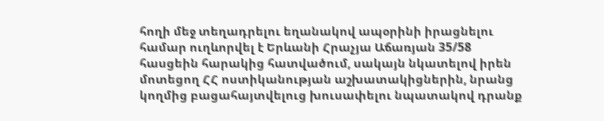հողի մեջ տեղադրելու եղանակով ապօրինի իրացնելու համար ուղևորվել է Երևանի Հրաչյա Աճառյան 35/58 հասցեին հարակից հատվածում, սակայն նկատելով իրեն մոտեցող ՀՀ ոստիկանության աշխատակիցներին, նրանց կողմից բացահայտվելուց խուսափելու նպատակով դրանք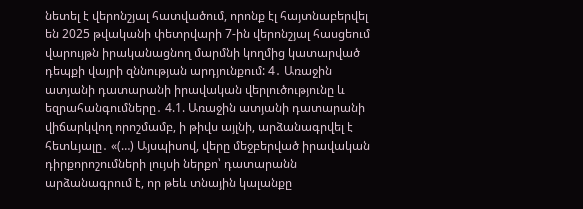նետել է վերոնշյալ հատվածում, որոնք էլ հայտնաբերվել են 2025 թվականի փետրվարի 7-ին վերոնշյալ հասցեում վարույթն իրականացնող մարմնի կողմից կատարված դեպքի վայրի զննության արդյունքում: 4․ Առաջին ատյանի դատարանի իրավական վերլուծությունը և եզրահանգումները․ 4.1. Առաջին ատյանի դատարանի վիճարկվող որոշմամբ, ի թիվս այլնի, արձանագրվել է հետևյալը․ «(…) Այսպիսով, վերը մեջբերված իրավական դիրքորոշումների լույսի ներքո՝ դատարանն արձանագրում է, որ թեև տնային կալանքը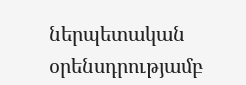ներպետական օրենսդրությամբ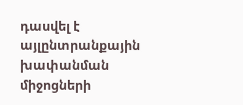դասվել է այլընտրանքային խափանման միջոցների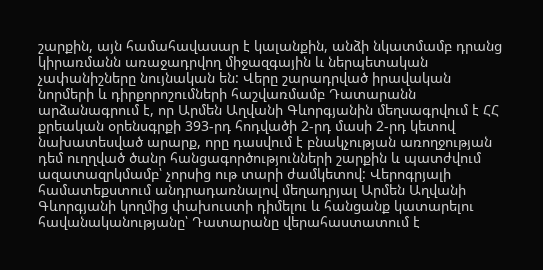շարքին, այն համահավասար է կալանքին, անձի նկատմամբ դրանց կիրառմանն առաջադրվող միջազգային և ներպետական չափանիշները նույնական են: Վերը շարադրված իրավական նորմերի և դիրքորոշումների հաշվառմամբ Դատարանն արձանագրում է, որ Արմեն Աղվանի Գևորգյանին մեղսագրվում է ՀՀ քրեական օրենսգրքի 393-րդ հոդվածի 2-րդ մասի 2-րդ կետով նախատեսված արարք, որը դասվում է բնակչության առողջության դեմ ուղղված ծանր հանցագործությունների շարքին և պատժվում ազատազրկմամբ՝ չորսից ութ տարի ժամկետով: Վերոգրյալի համատեքստում անդրադառնալով մեղադրյալ Արմեն Աղվանի Գևորգյանի կողմից փախուստի դիմելու և հանցանք կատարելու հավանականությանը՝ Դատարանը վերահաստատում է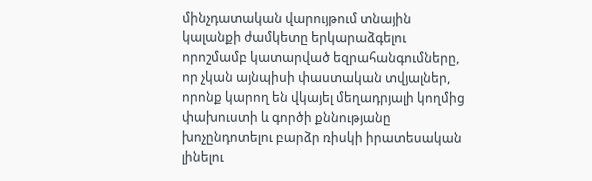մինչդատական վարույթում տնային կալանքի ժամկետը երկարաձգելու որոշմամբ կատարված եզրահանգումները, որ չկան այնպիսի փաստական տվյալներ, որոնք կարող են վկայել մեղադրյալի կողմից փախուստի և գործի քննությանը խոչընդոտելու բարձր ռիսկի իրատեսական լինելու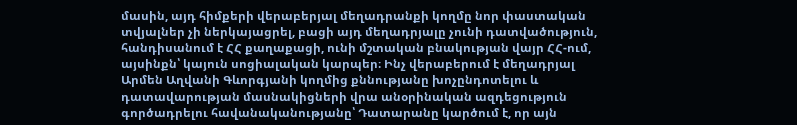մասին, այդ հիմքերի վերաբերյալ մեղադրանքի կողմը նոր փաստական տվյալներ չի ներկայացրել, բացի այդ մեղադրյալը չունի դատվածություն, հանդիսանում է ՀՀ քաղաքացի, ունի մշտական բնակության վայր ՀՀ-ում, այսինքն՝ կայուն սոցիալական կարպեր։ Ինչ վերաբերում է մեղադրյալ Արմեն Աղվանի Գևորգյանի կողմից քննությանը խոչընդոտելու և դատավարության մասնակիցների վրա անօրինական ազդեցություն գործադրելու հավանականությանը՝ Դատարանը կարծում է, որ այն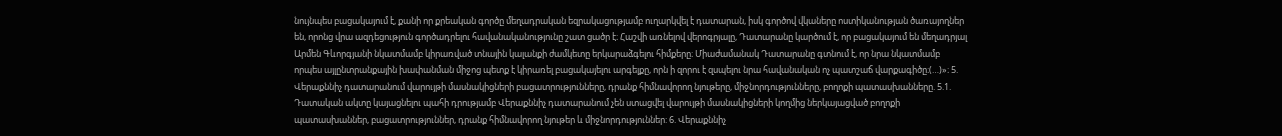նույնպես բացակայում է, քանի որ քրեական գործը մեղադրական եզրակացությամբ ուղարկվել է դատարան, իսկ գործով վկաները ոստիկանության ծառայողներ են, որոնց վրա ազդեցություն գործադրելու հավանականությունը շատ ցածր է։ Հաշվի առնելով վերոգրյալը, Դատարանը կարծում է, որ բացակայում են մեղադրյալ Արմեն Գևորգյանի նկատմամբ կիրառված տնային կալանքի ժամկետը երկարաձգելու հիմքերը։ Միաժամանակ Դատարանը գտնում է, որ նրա նկատմամբ որպես այլընտրանքային խափանման միջոց պետք է կիրառել բացակայելու արգելքը, որն ի զորու է զսպելու նրա հավանական ոչ պատշաճ վարքագիծը։(…)»։ 5. Վերաքննիչ դատարանում վարույթի մասնակիցների բացատրությունները, դրանք հիմնավորող նյութերը, միջնորդությունները, բողոքի պատասխանները. 5.1. Դատական ակտը կայացնելու պահի դրությամբ Վերաքննիչ դատարանում չեն ստացվել վարույթի մասնակիցների կողմից ներկայացված բողոքի պատասխաններ, բացատրություններ, դրանք հիմնավորող նյութեր և միջնորդություններ: 6. Վերաքննիչ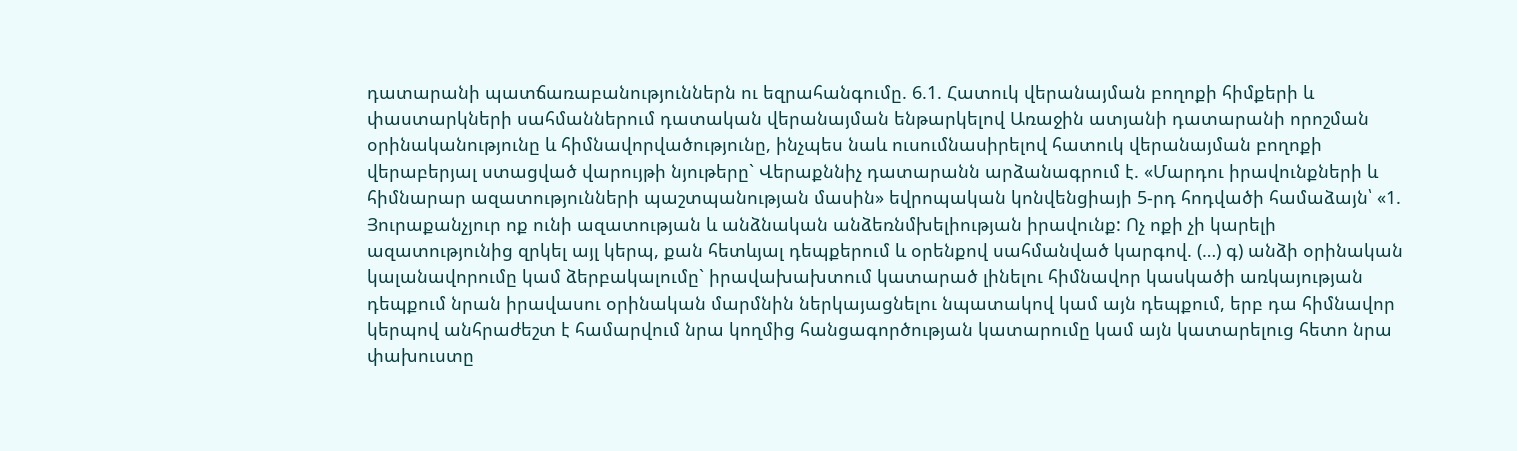դատարանի պատճառաբանություններն ու եզրահանգումը. 6.1. Հատուկ վերանայման բողոքի հիմքերի և փաստարկների սահմաններում դատական վերանայման ենթարկելով Առաջին ատյանի դատարանի որոշման օրինականությունը և հիմնավորվածությունը, ինչպես նաև ուսումնասիրելով հատուկ վերանայման բողոքի վերաբերյալ ստացված վարույթի նյութերը` Վերաքննիչ դատարանն արձանագրում է. «Մարդու իրավունքների և հիմնարար ազատությունների պաշտպանության մասին» եվրոպական կոնվենցիայի 5-րդ հոդվածի համաձայն՝ «1. Յուրաքանչյուր ոք ունի ազատության և անձնական անձեռնմխելիության իրավունք: Ոչ ոքի չի կարելի ազատությունից զրկել այլ կերպ, քան հետևյալ դեպքերում և օրենքով սահմանված կարգով. (…) գ) անձի օրինական կալանավորումը կամ ձերբակալումը` իրավախախտում կատարած լինելու հիմնավոր կասկածի առկայության դեպքում նրան իրավասու օրինական մարմնին ներկայացնելու նպատակով կամ այն դեպքում, երբ դա հիմնավոր կերպով անհրաժեշտ է համարվում նրա կողմից հանցագործության կատարումը կամ այն կատարելուց հետո նրա փախուստը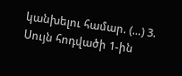կանխելու համար. (…) 3. Սույն հոդվածի 1-ին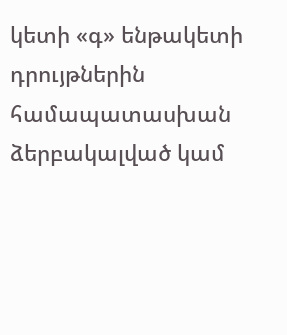կետի «գ» ենթակետի դրույթներին համապատասխան ձերբակալված կամ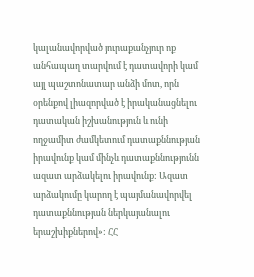կալանավորված յուրաքանչյուր ոք անհապաղ տարվում է դատավորի կամ այլ պաշտոնատար անձի մոտ, որն օրենքով լիազորված է իրականացնելու դատական իշխանություն և ունի ողջամիտ ժամկետում դատաքննության իրավունք կամ մինչև դատաքննությունն ազատ արձակելու իրավունք: Ազատ արձակումը կարող է պայմանավորվել դատաքննության ներկայանալու երաշխիքներով»: ՀՀ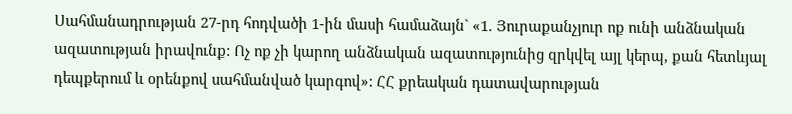Սահմանադրության 27-րդ հոդվածի 1-ին մասի համաձայն` «1. Յուրաքանչյուր ոք ունի անձնական ազատության իրավունք: Ոչ ոք չի կարող անձնական ազատությունից զրկվել այլ կերպ, քան հետևյալ դեպքերում և օրենքով սահմանված կարգով»: ՀՀ քրեական դատավարության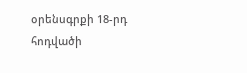օրենսգրքի 18-րդ հոդվածի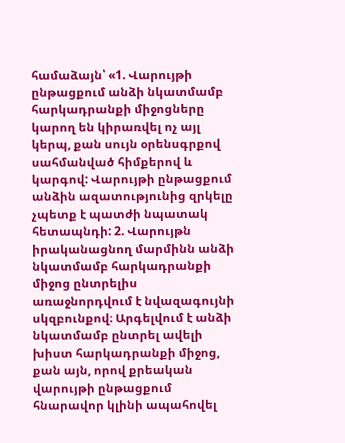համաձայն՝ «1. Վարույթի ընթացքում անձի նկատմամբ հարկադրանքի միջոցները կարող են կիրառվել ոչ այլ կերպ, քան սույն օրենսգրքով սահմանված հիմքերով և կարգով: Վարույթի ընթացքում անձին ազատությունից զրկելը չպետք է պատժի նպատակ հետապնդի: 2. Վարույթն իրականացնող մարմինն անձի նկատմամբ հարկադրանքի միջոց ընտրելիս առաջնորդվում է նվազագույնի սկզբունքով։ Արգելվում է անձի նկատմամբ ընտրել ավելի խիստ հարկադրանքի միջոց, քան այն, որով քրեական վարույթի ընթացքում հնարավոր կլինի ապահովել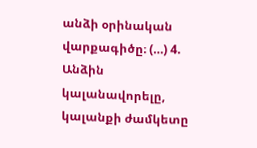անձի օրինական վարքագիծը։ (…) 4. Անձին կալանավորելը, կալանքի ժամկետը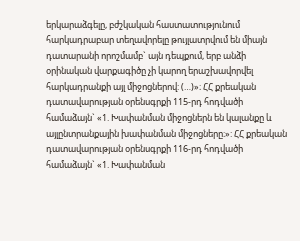երկարաձգելը, բժշկական հաստատությունում հարկադրաբար տեղավորելը թույլատրվում են միայն դատարանի որոշմամբ` այն դեպքում, երբ անձի օրինական վարքագիծը չի կարող երաշխավորվել հարկադրանքի այլ միջոցներով: (…)»։ ՀՀ քրեական դատավարության օրենսգրքի 115-րդ հոդվածի համաձայն` «1. Խափանման միջոցներն են կալանքը և այլընտրանքային խափանման միջոցները։»: ՀՀ քրեական դատավարության օրենսգրքի 116-րդ հոդվածի համաձայն` «1. Խափանման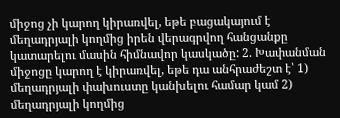միջոց չի կարող կիրառվել, եթե բացակայում է մեղադրյալի կողմից իրեն վերագրվող հանցանքը կատարելու մասին հիմնավոր կասկածը: 2. Խափանման միջոցը կարող է կիրառվել, եթե դա անհրաժեշտ է՝ 1) մեղադրյալի փախուստը կանխելու համար կամ 2) մեղադրյալի կողմից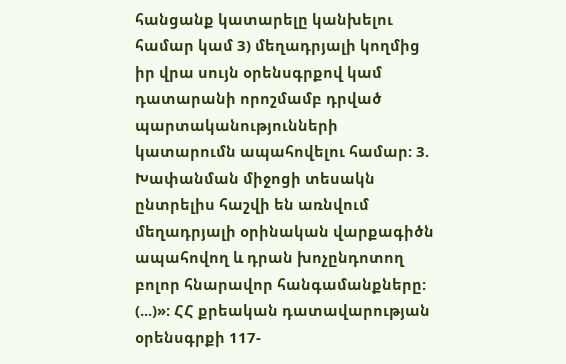հանցանք կատարելը կանխելու համար կամ 3) մեղադրյալի կողմից իր վրա սույն օրենսգրքով կամ դատարանի որոշմամբ դրված պարտականությունների կատարումն ապահովելու համար: 3. Խափանման միջոցի տեսակն ընտրելիս հաշվի են առնվում մեղադրյալի օրինական վարքագիծն ապահովող և դրան խոչընդոտող բոլոր հնարավոր հանգամանքները: (...)»: ՀՀ քրեական դատավարության օրենսգրքի 117-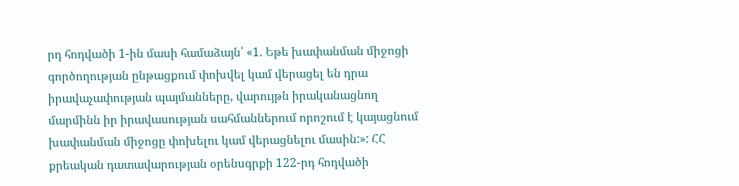րդ հոդվածի 1-ին մասի համաձայն՝ «1. Եթե խափանման միջոցի գործողության ընթացքում փոխվել կամ վերացել են դրա իրավաչափության պայմանները, վարույթն իրականացնող մարմինն իր իրավասության սահմաններում որոշում է կայացնում խափանման միջոցը փոխելու կամ վերացնելու մասին:»: ՀՀ քրեական դատավարության օրենսգրքի 122-րդ հոդվածի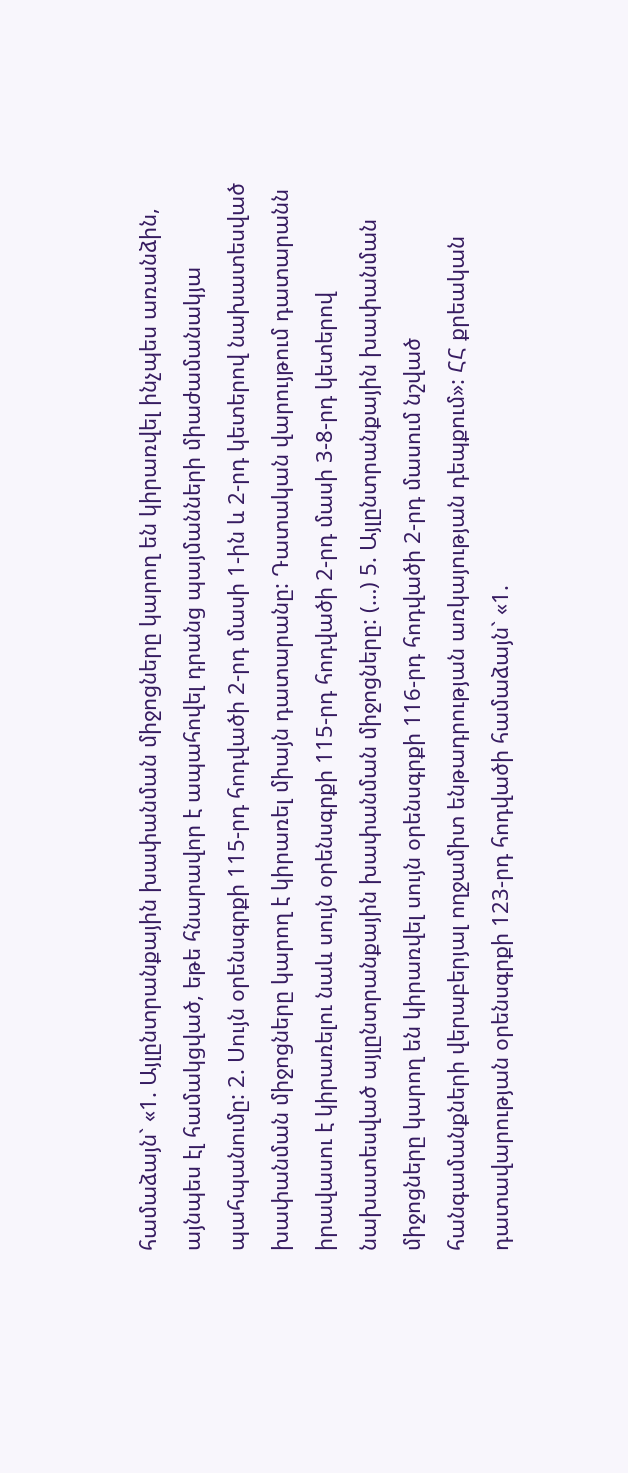համաձայն` «1. Այլընտրանքային խափանման միջոցները կարող են կիրառվել ինչպես առանձին, այնպես էլ համակցված, եթե հնարավոր է ապահովել դրանց պայմանների միաժամանակյա պահպանումը: 2. Սույն օրենսգրքի 115-րդ հոդվածի 2-րդ մասի 1-ին և 2-րդ կետերով նախատեսված խափանման միջոցները կարող է կիրառել միայն դատարանը: Դատական վարույթում դատարանն իրավասու է կիրառելու նաև սույն օրենսգրքի 115-րդ հոդվածի 2-րդ մասի 3-8-րդ կետերով նախատեսված այլընտրանքային խափանման միջոցները: (…) 5. Այլընտրանքային խափանման միջոցները կարող են կիրառվել սույն օրենսգրքի 116-րդ հոդվածի 2-րդ մասում նշված հանգամանքների վերաբերյալ ողջամիտ ենթադրության առկայության դեպքում»: ՀՀ քրեական դատավարության օրենսգրքի 123-րդ հոդվածի համաձայն` «1.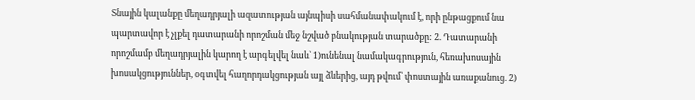Տնային կալանքը մեղադրյալի ազատության այնպիսի սահմանափակում է, որի ընթացքում նա պարտավոր է չլքել դատարանի որոշման մեջ նշված բնակության տարածքը: 2. Դատարանի որոշմամբ մեղադրյալին կարող է արգելվել նաև` 1)ունենալ նամակագրություն, հեռախոսային խոսակցություններ, օգտվել հաղորդակցության այլ ձևերից, այդ թվում՝ փոստային առաքանուց. 2)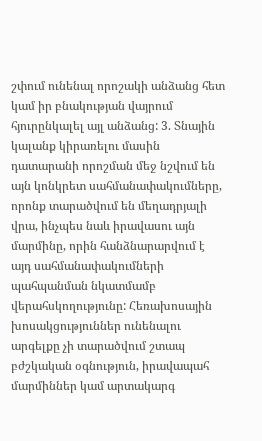շփում ունենալ որոշակի անձանց հետ կամ իր բնակության վայրում հյուրընկալել այլ անձանց: 3. Տնային կալանք կիրառելու մասին դատարանի որոշման մեջ նշվում են այն կոնկրետ սահմանափակումները, որոնք տարածվում են մեղադրյալի վրա, ինչպես նաև իրավասու այն մարմինը, որին հանձնարարվում է այդ սահմանափակումների պահպանման նկատմամբ վերահսկողությունը: Հեռախոսային խոսակցություններ ունենալու արգելքը չի տարածվում շտապ բժշկական օգնություն, իրավապահ մարմիններ կամ արտակարգ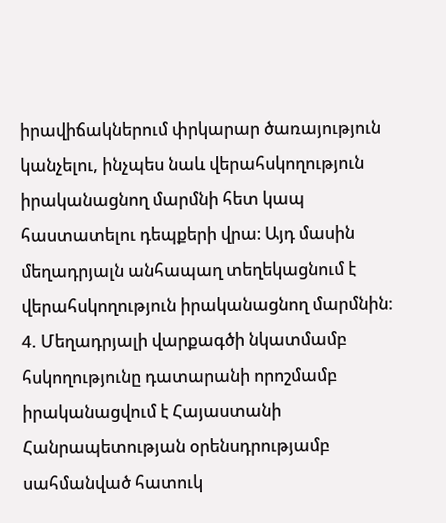իրավիճակներում փրկարար ծառայություն կանչելու, ինչպես նաև վերահսկողություն իրականացնող մարմնի հետ կապ հաստատելու դեպքերի վրա։ Այդ մասին մեղադրյալն անհապաղ տեղեկացնում է վերահսկողություն իրականացնող մարմնին։ 4. Մեղադրյալի վարքագծի նկատմամբ հսկողությունը դատարանի որոշմամբ իրականացվում է Հայաստանի Հանրապետության օրենսդրությամբ սահմանված հատուկ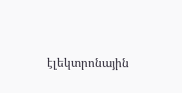էլեկտրոնային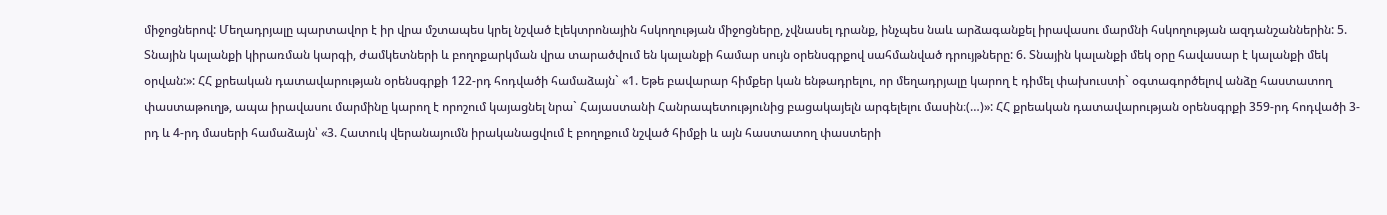միջոցներով: Մեղադրյալը պարտավոր է իր վրա մշտապես կրել նշված էլեկտրոնային հսկողության միջոցները, չվնասել դրանք, ինչպես նաև արձագանքել իրավասու մարմնի հսկողության ազդանշաններին: 5. Տնային կալանքի կիրառման կարգի, ժամկետների և բողոքարկման վրա տարածվում են կալանքի համար սույն օրենսգրքով սահմանված դրույթները: 6. Տնային կալանքի մեկ օրը հավասար է կալանքի մեկ օրվան:»: ՀՀ քրեական դատավարության օրենսգրքի 122-րդ հոդվածի համաձայն` «1. Եթե բավարար հիմքեր կան ենթադրելու, որ մեղադրյալը կարող է դիմել փախուստի` օգտագործելով անձը հաստատող փաստաթուղթ, ապա իրավասու մարմինը կարող է որոշում կայացնել նրա` Հայաստանի Հանրապետությունից բացակայելն արգելելու մասին։(…)»: ՀՀ քրեական դատավարության օրենսգրքի 359-րդ հոդվածի 3-րդ և 4-րդ մասերի համաձայն՝ «3. Հատուկ վերանայումն իրականացվում է բողոքում նշված հիմքի և այն հաստատող փաստերի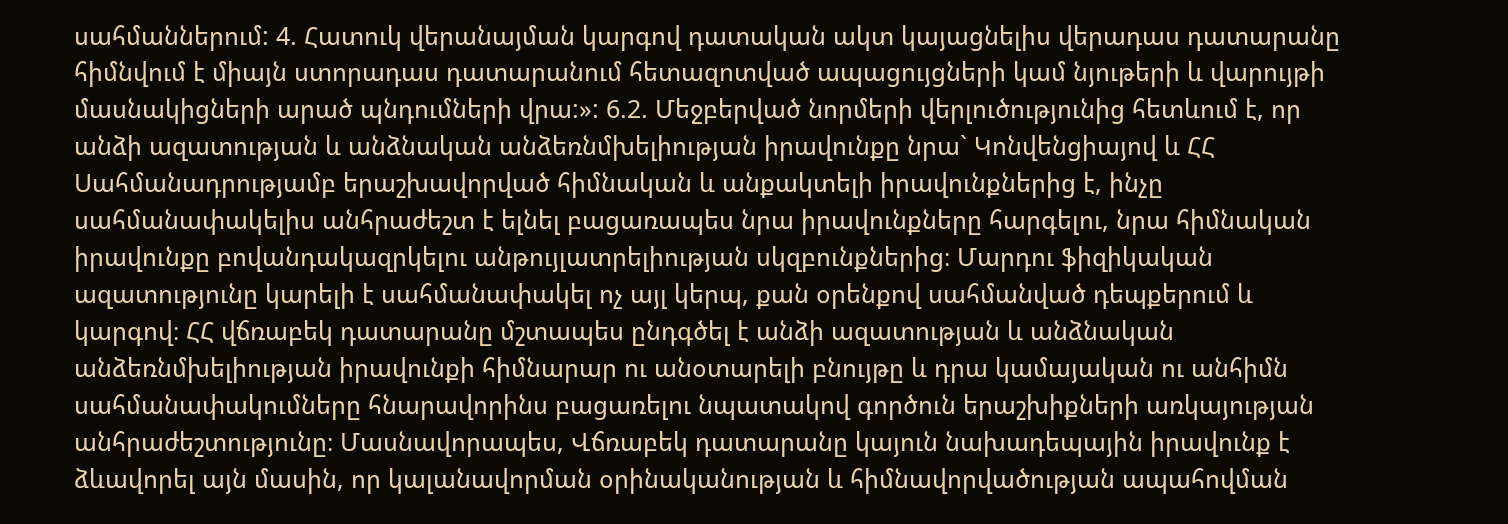սահմաններում: 4. Հատուկ վերանայման կարգով դատական ակտ կայացնելիս վերադաս դատարանը հիմնվում է միայն ստորադաս դատարանում հետազոտված ապացույցների կամ նյութերի և վարույթի մասնակիցների արած պնդումների վրա:»: 6.2. Մեջբերված նորմերի վերլուծությունից հետևում է, որ անձի ազատության և անձնական անձեռնմխելիության իրավունքը նրա` Կոնվենցիայով և ՀՀ Սահմանադրությամբ երաշխավորված հիմնական և անքակտելի իրավունքներից է, ինչը սահմանափակելիս անհրաժեշտ է ելնել բացառապես նրա իրավունքները հարգելու, նրա հիմնական իրավունքը բովանդակազրկելու անթույլատրելիության սկզբունքներից։ Մարդու ֆիզիկական ազատությունը կարելի է սահմանափակել ոչ այլ կերպ, քան օրենքով սահմանված դեպքերում և կարգով։ ՀՀ վճռաբեկ դատարանը մշտապես ընդգծել է անձի ազատության և անձնական անձեռնմխելիության իրավունքի հիմնարար ու անօտարելի բնույթը և դրա կամայական ու անհիմն սահմանափակումները հնարավորինս բացառելու նպատակով գործուն երաշխիքների առկայության անհրաժեշտությունը։ Մասնավորապես, Վճռաբեկ դատարանը կայուն նախադեպային իրավունք է ձևավորել այն մասին, որ կալանավորման օրինականության և հիմնավորվածության ապահովման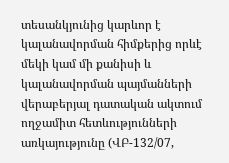տեսանկյունից կարևոր է կալանավորման հիմքերից որևէ մեկի կամ մի քանիսի և կալանավորման պայմանների վերաբերյալ դատական ակտում ողջամիտ հետևությունների առկայությունը (ՎԲ-132/07,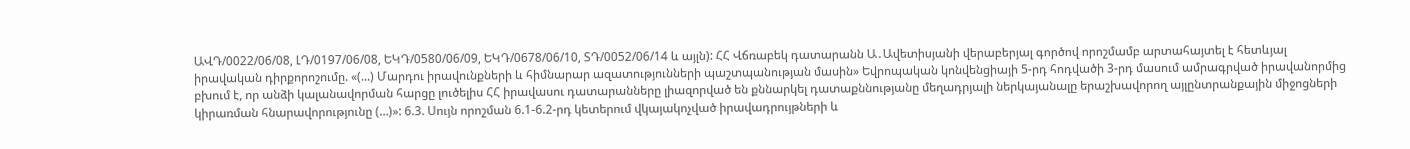ԱՎԴ/0022/06/08, ԼԴ/0197/06/08, ԵԿԴ/0580/06/09, ԵԿԴ/0678/06/10, ՏԴ/0052/06/14 և այլն): ՀՀ Վճռաբեկ դատարանն Ա․Ավետիսյանի վերաբերյալ գործով որոշմամբ արտահայտել է հետևյալ իրավական դիրքորոշումը. «(...) Մարդու իրավունքների և հիմնարար ազատությունների պաշտպանության մասին» Եվրոպական կոնվենցիայի 5-րդ հոդվածի 3-րդ մասում ամրագրված իրավանորմից բխում է, որ անձի կալանավորման հարցը լուծելիս ՀՀ իրավասու դատարանները լիազորված են քննարկել դատաքննությանը մեղադրյալի ներկայանալը երաշխավորող այլընտրանքային միջոցների կիրառման հնարավորությունը (…)»: 6.3. Սույն որոշման 6.1-6.2-րդ կետերում վկայակոչված իրավադրույթների և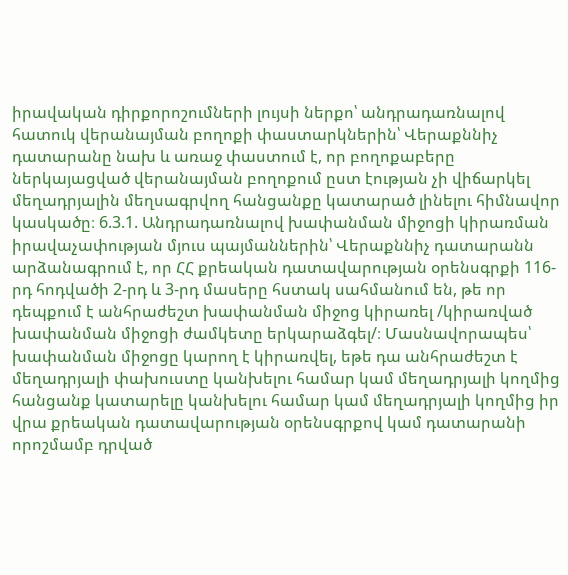իրավական դիրքորոշումների լույսի ներքո՝ անդրադառնալով հատուկ վերանայման բողոքի փաստարկներին՝ Վերաքննիչ դատարանը նախ և առաջ փաստում է, որ բողոքաբերը ներկայացված վերանայման բողոքում ըստ էության չի վիճարկել մեղադրյալին մեղսագրվող հանցանքը կատարած լինելու հիմնավոր կասկածը։ 6.3.1. Անդրադառնալով խափանման միջոցի կիրառման իրավաչափության մյուս պայմաններին՝ Վերաքննիչ դատարանն արձանագրում է, որ ՀՀ քրեական դատավարության օրենսգրքի 116-րդ հոդվածի 2-րդ և 3-րդ մասերը հստակ սահմանում են, թե որ դեպքում է անհրաժեշտ խափանման միջոց կիրառել /կիրառված խափանման միջոցի ժամկետը երկարաձգել/։ Մասնավորապես՝ խափանման միջոցը կարող է կիրառվել, եթե դա անհրաժեշտ է մեղադրյալի փախուստը կանխելու համար կամ մեղադրյալի կողմից հանցանք կատարելը կանխելու համար կամ մեղադրյալի կողմից իր վրա քրեական դատավարության օրենսգրքով կամ դատարանի որոշմամբ դրված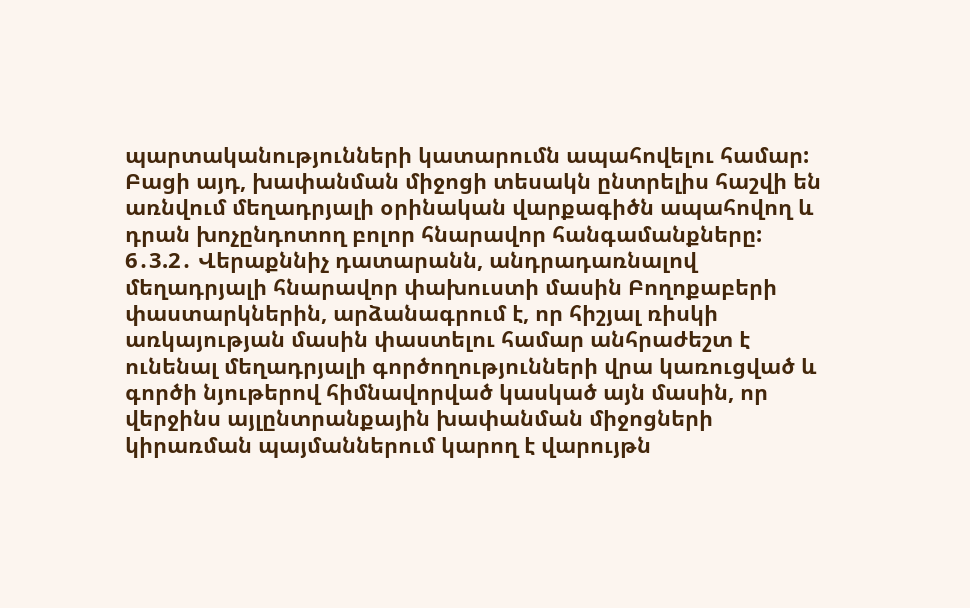պարտականությունների կատարումն ապահովելու համար: Բացի այդ, խափանման միջոցի տեսակն ընտրելիս հաշվի են առնվում մեղադրյալի օրինական վարքագիծն ապահովող և դրան խոչընդոտող բոլոր հնարավոր հանգամանքները: 6․3.2․ Վերաքննիչ դատարանն, անդրադառնալով մեղադրյալի հնարավոր փախուստի մասին Բողոքաբերի փաստարկներին, արձանագրում է, որ հիշյալ ռիսկի առկայության մասին փաստելու համար անհրաժեշտ է ունենալ մեղադրյալի գործողությունների վրա կառուցված և գործի նյութերով հիմնավորված կասկած այն մասին, որ վերջինս այլընտրանքային խափանման միջոցների կիրառման պայմաններում կարող է վարույթն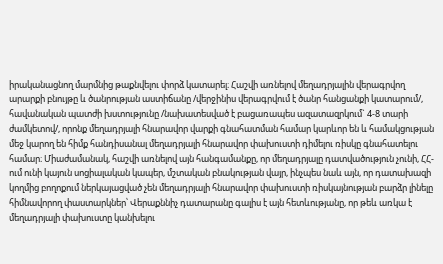իրականացնող մարմնից թաքնվելու փորձ կատարել։ Հաշվի առնելով մեղադրյալին վերագրվող արարքի բնույթը և ծանրության աստիճանը /վերջինիս վերագրվում է ծանր հանցանքի կատարում/, հավանական պատժի խստությունը /նախատեսված է բացառապես ազատազրկում` 4-8 տարի ժամկետով/, որոնք մեղադրյալի հնարավոր վարքի գնահատման համար կարևոր են և համակցության մեջ կարող են հիմք հանդիսանալ մեղադրյալի հնարավոր փախուստի դիմելու ռիսկը գնահատելու համար։ Միաժամանակ, հաշվի առնելով այն հանգամանքը, որ մեղադրյալը դատվածություն չունի, ՀՀ-ում ունի կայուն սոցիալական կապեր, մշտական բնակության վայր, ինչպես նաև այն, որ դատախազի կողմից բողոքում ներկայացված չեն մեղադրյալի հնարավոր փախուստի ռիսկայնության բարձր լինելը հիմնավորող փաստարկներ՝ Վերաքննիչ դատարանը գալիս է այն հետևությանը, որ թեև առկա է մեղադրյալի փախուստը կանխելու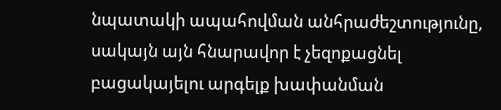նպատակի ապահովման անհրաժեշտությունը, սակայն այն հնարավոր է չեզոքացնել բացակայելու արգելք խափանման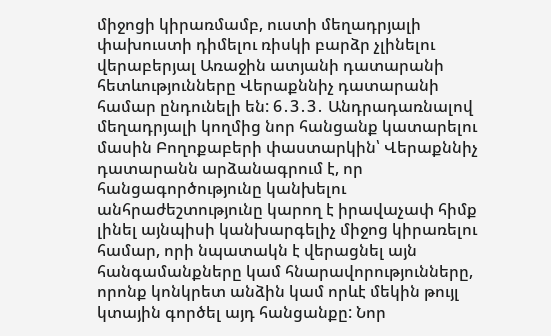միջոցի կիրառմամբ, ուստի մեղադրյալի փախուստի դիմելու ռիսկի բարձր չլինելու վերաբերյալ Առաջին ատյանի դատարանի հետևությունները Վերաքննիչ դատարանի համար ընդունելի են: 6․3․3․ Անդրադառնալով մեղադրյալի կողմից նոր հանցանք կատարելու մասին Բողոքաբերի փաստարկին՝ Վերաքննիչ դատարանն արձանագրում է, որ հանցագործությունը կանխելու անհրաժեշտությունը կարող է իրավաչափ հիմք լինել այնպիսի կանխարգելիչ միջոց կիրառելու համար, որի նպատակն է վերացնել այն հանգամանքները կամ հնարավորությունները, որոնք կոնկրետ անձին կամ որևէ մեկին թույլ կտային գործել այդ հանցանքը: Նոր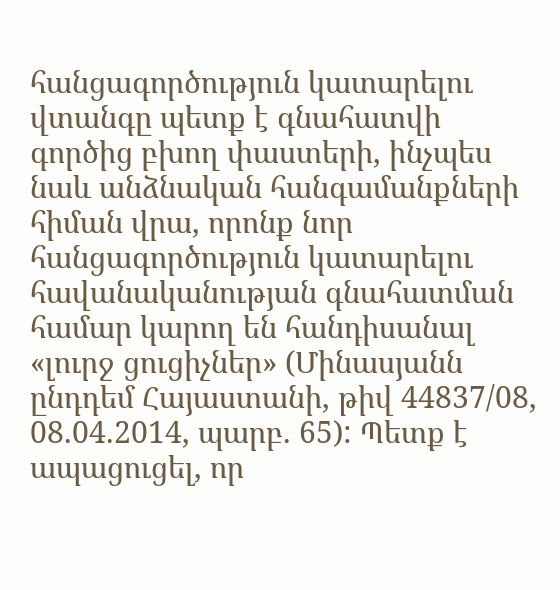հանցագործություն կատարելու վտանգը պետք է գնահատվի գործից բխող փաստերի, ինչպես նաև անձնական հանգամանքների հիման վրա, որոնք նոր հանցագործություն կատարելու հավանականության գնահատման համար կարող են հանդիսանալ «լուրջ ցուցիչներ» (Մինասյանն ընդդեմ Հայաստանի, թիվ 44837/08, 08.04.2014, պարբ. 65): Պետք է ապացուցել, որ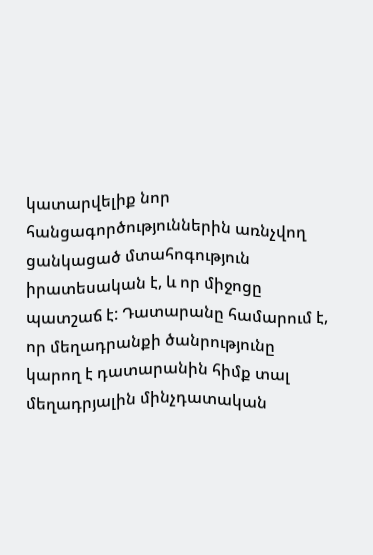կատարվելիք նոր հանցագործություններին առնչվող ցանկացած մտահոգություն իրատեսական է, և որ միջոցը պատշաճ է: Դատարանը համարում է, որ մեղադրանքի ծանրությունը կարող է դատարանին հիմք տալ մեղադրյալին մինչդատական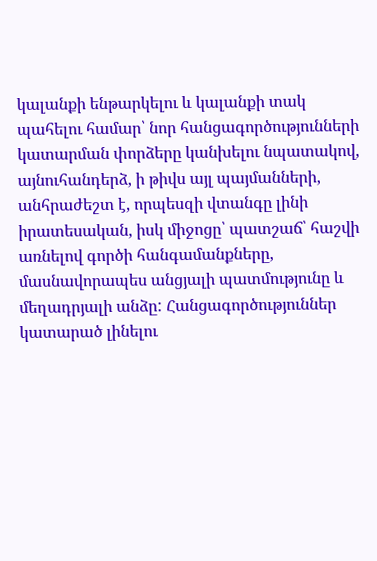կալանքի ենթարկելու և կալանքի տակ պահելու համար՝ նոր հանցագործությունների կատարման փորձերը կանխելու նպատակով, այնուհանդերձ, ի թիվս այլ պայմանների, անհրաժեշտ է, որպեսզի վտանգը լինի իրատեսական, իսկ միջոցը՝ պատշաճ՝ հաշվի առնելով գործի հանգամանքները, մասնավորապես անցյալի պատմությունը և մեղադրյալի անձը: Հանցագործություններ կատարած լինելու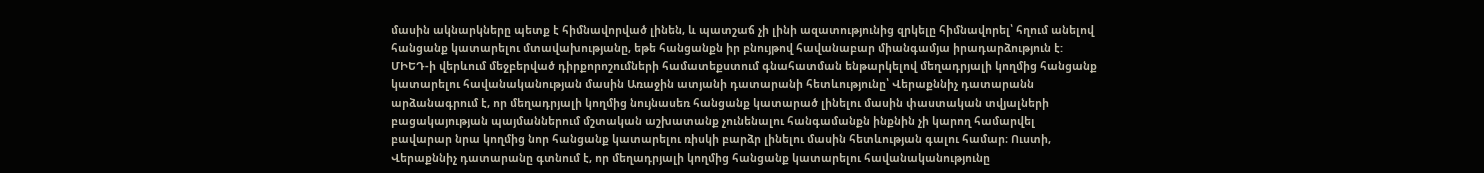մասին ակնարկները պետք է հիմնավորված լինեն, և պատշաճ չի լինի ազատությունից զրկելը հիմնավորել՝ հղում անելով հանցանք կատարելու մտավախությանը, եթե հանցանքն իր բնույթով հավանաբար միանգամյա իրադարձություն է: ՄԻԵԴ-ի վերևում մեջբերված դիրքորոշումների համատեքստում գնահատման ենթարկելով մեղադրյալի կողմից հանցանք կատարելու հավանականության մասին Առաջին ատյանի դատարանի հետևությունը՝ Վերաքննիչ դատարանն արձանագրում է, որ մեղադրյալի կողմից նույնասեռ հանցանք կատարած լինելու մասին փաստական տվյալների բացակայության պայմաններում մշտական աշխատանք չունենալու հանգամանքն ինքնին չի կարող համարվել բավարար նրա կողմից նոր հանցանք կատարելու ռիսկի բարձր լինելու մասին հետևության գալու համար։ Ուստի, Վերաքննիչ դատարանը գտնում է, որ մեղադրյալի կողմից հանցանք կատարելու հավանականությունը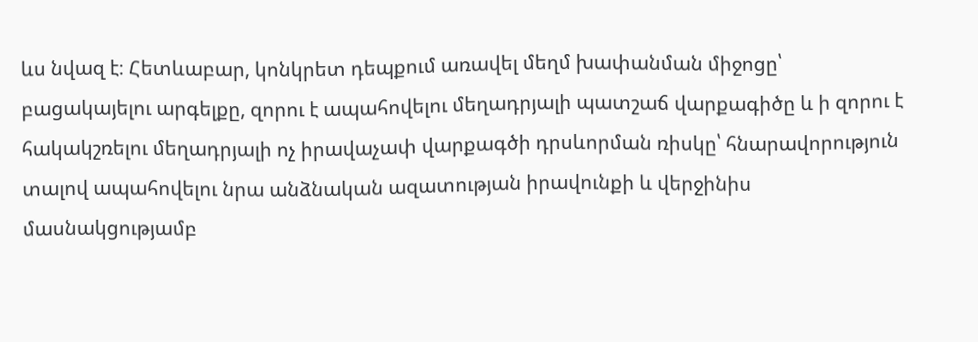ևս նվազ է։ Հետևաբար, կոնկրետ դեպքում առավել մեղմ խափանման միջոցը՝ բացակայելու արգելքը, զորու է ապահովելու մեղադրյալի պատշաճ վարքագիծը և ի զորու է հակակշռելու մեղադրյալի ոչ իրավաչափ վարքագծի դրսևորման ռիսկը՝ հնարավորություն տալով ապահովելու նրա անձնական ազատության իրավունքի և վերջինիս մասնակցությամբ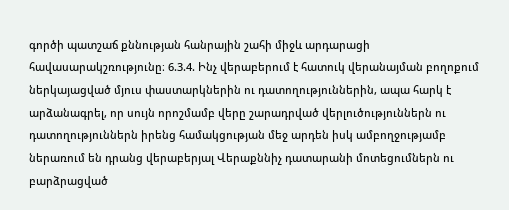գործի պատշաճ քննության հանրային շահի միջև արդարացի հավասարակշռությունը։ 6.3.4. Ինչ վերաբերում է հատուկ վերանայման բողոքում ներկայացված մյուս փաստարկներին ու դատողություններին, ապա հարկ է արձանագրել, որ սույն որոշմամբ վերը շարադրված վերլուծություններն ու դատողություններն իրենց համակցության մեջ արդեն իսկ ամբողջությամբ ներառում են դրանց վերաբերյալ Վերաքննիչ դատարանի մոտեցումներն ու բարձրացված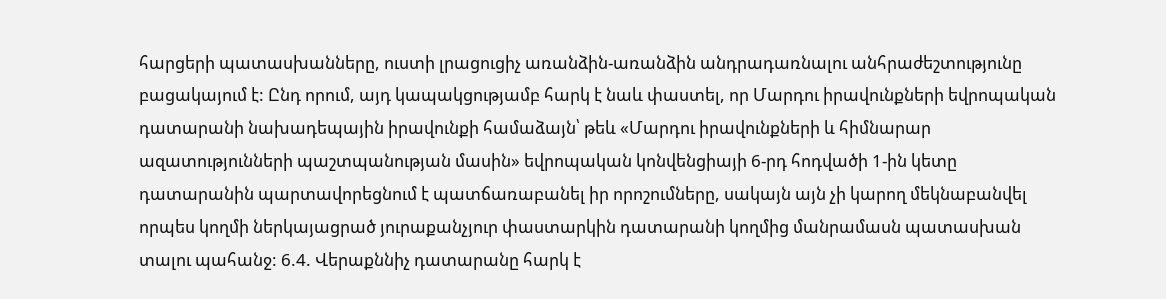հարցերի պատասխանները, ուստի լրացուցիչ առանձին-առանձին անդրադառնալու անհրաժեշտությունը բացակայում է: Ընդ որում, այդ կապակցությամբ հարկ է նաև փաստել, որ Մարդու իրավունքների եվրոպական դատարանի նախադեպային իրավունքի համաձայն՝ թեև «Մարդու իրավունքների և հիմնարար ազատությունների պաշտպանության մասին» եվրոպական կոնվենցիայի 6-րդ հոդվածի 1-ին կետը դատարանին պարտավորեցնում է պատճառաբանել իր որոշումները, սակայն այն չի կարող մեկնաբանվել որպես կողմի ներկայացրած յուրաքանչյուր փաստարկին դատարանի կողմից մանրամասն պատասխան տալու պահանջ: 6.4. Վերաքննիչ դատարանը հարկ է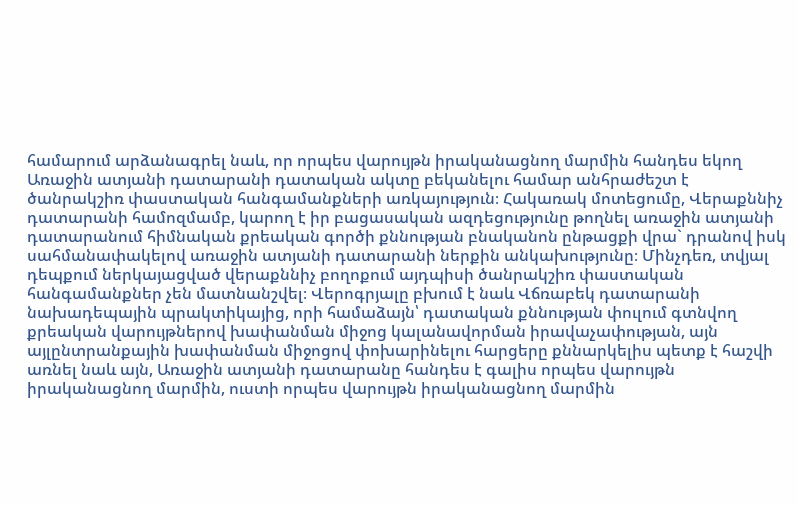համարում արձանագրել նաև, որ որպես վարույթն իրականացնող մարմին հանդես եկող Առաջին ատյանի դատարանի դատական ակտը բեկանելու համար անհրաժեշտ է ծանրակշիռ փաստական հանգամանքների առկայություն։ Հակառակ մոտեցումը, Վերաքննիչ դատարանի համոզմամբ, կարող է իր բացասական ազդեցությունը թողնել առաջին ատյանի դատարանում հիմնական քրեական գործի քննության բնականոն ընթացքի վրա` դրանով իսկ սահմանափակելով առաջին ատյանի դատարանի ներքին անկախությունը։ Մինչդեռ, տվյալ դեպքում ներկայացված վերաքննիչ բողոքում այդպիսի ծանրակշիռ փաստական հանգամանքներ չեն մատնանշվել։ Վերոգրյալը բխում է նաև Վճռաբեկ դատարանի նախադեպային պրակտիկայից, որի համաձայն՝ դատական քննության փուլում գտնվող քրեական վարույթներով խափանման միջոց կալանավորման իրավաչափության, այն այլընտրանքային խափանման միջոցով փոխարինելու հարցերը քննարկելիս պետք է հաշվի առնել նաև այն, Առաջին ատյանի դատարանը հանդես է գալիս որպես վարույթն իրականացնող մարմին, ուստի որպես վարույթն իրականացնող մարմին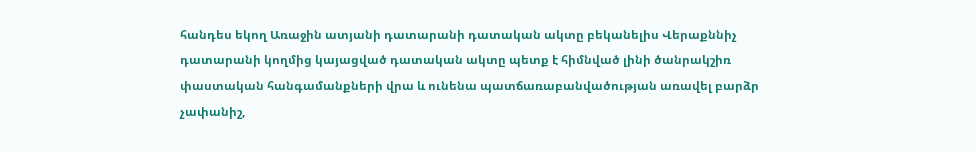հանդես եկող Առաջին ատյանի դատարանի դատական ակտը բեկանելիս Վերաքննիչ դատարանի կողմից կայացված դատական ակտը պետք է հիմնված լինի ծանրակշիռ փաստական հանգամանքների վրա և ունենա պատճառաբանվածության առավել բարձր չափանիշ,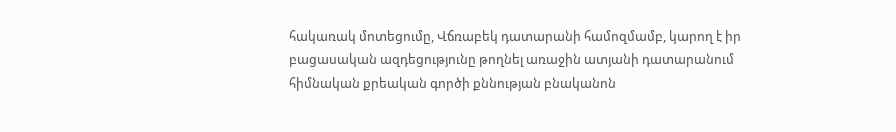հակառակ մոտեցումը, Վճռաբեկ դատարանի համոզմամբ, կարող է իր բացասական ազդեցությունը թողնել առաջին ատյանի դատարանում հիմնական քրեական գործի քննության բնականոն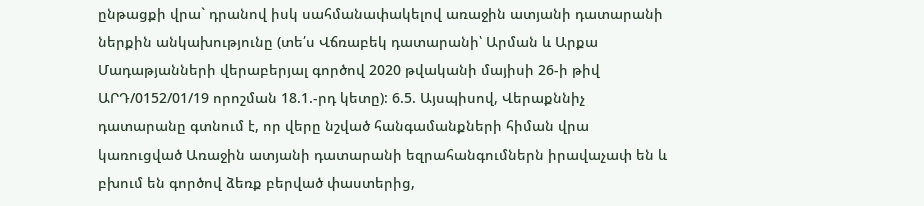ընթացքի վրա` դրանով իսկ սահմանափակելով առաջին ատյանի դատարանի ներքին անկախությունը (տե՛ս Վճռաբեկ դատարանի՝ Արման և Արքա Մադաթյանների վերաբերյալ գործով 2020 թվականի մայիսի 26-ի թիվ ԱՐԴ/0152/01/19 որոշման 18.1.-րդ կետը): 6.5. Այսպիսով, Վերաքննիչ դատարանը գտնում է, որ վերը նշված հանգամանքների հիման վրա կառուցված Առաջին ատյանի դատարանի եզրահանգումներն իրավաչափ են և բխում են գործով ձեռք բերված փաստերից,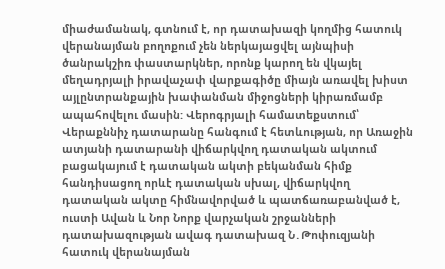միաժամանակ, գտնում է, որ դատախազի կողմից հատուկ վերանայման բողոքում չեն ներկայացվել այնպիսի ծանրակշիռ փաստարկներ, որոնք կարող են վկայել մեղադրյալի իրավաչափ վարքագիծը միայն առավել խիստ այլընտրանքային խափանման միջոցների կիրառմամբ ապահովելու մասին: Վերոգրյալի համատեքստում՝ Վերաքննիչ դատարանը հանգում է հետևության, որ Առաջին ատյանի դատարանի վիճարկվող դատական ակտում բացակայում է դատական ակտի բեկանման հիմք հանդիսացող որևէ դատական սխալ, վիճարկվող դատական ակտը հիմնավորված և պատճառաբանված է, ուստի Ավան և Նոր Նորք վարչական շրջանների դատախազության ավագ դատախազ Ն․Թոփուզյանի հատուկ վերանայման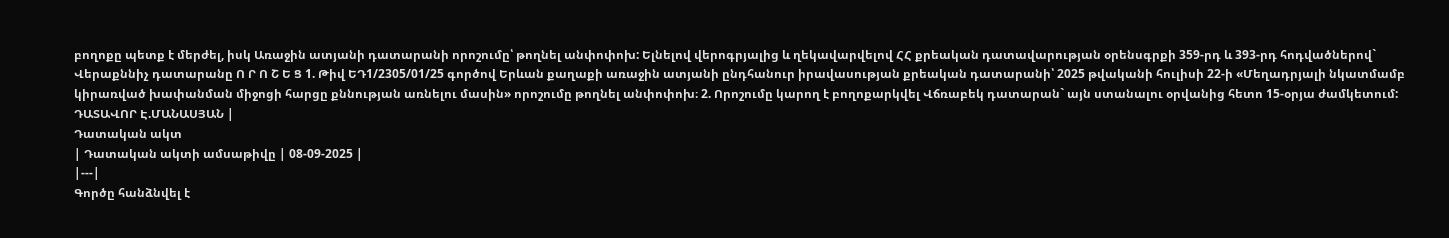բողոքը պետք է մերժել, իսկ Առաջին ատյանի դատարանի որոշումը՝ թողնել անփոփոխ: Ելնելով վերոգրյալից և ղեկավարվելով ՀՀ քրեական դատավարության օրենսգրքի 359-րդ և 393-րդ հոդվածներով` Վերաքննիչ դատարանը Ո Ր Ո Շ Ե Ց 1. Թիվ ԵԴ1/2305/01/25 գործով Երևան քաղաքի առաջին ատյանի ընդհանուր իրավասության քրեական դատարանի՝ 2025 թվականի հուլիսի 22-ի «Մեղադրյալի նկատմամբ կիրառված խափանման միջոցի հարցը քննության առնելու մասին» որոշումը թողնել անփոփոխ։ 2. Որոշումը կարող է բողոքարկվել Վճռաբեկ դատարան` այն ստանալու օրվանից հետո 15-օրյա ժամկետում: ԴԱՏԱՎՈՐ Է.ՄԱՆԱՍՅԱՆ |
Դատական ակտ
| Դատական ակտի ամսաթիվը | 08-09-2025 |
|---|
Գործը հանձնվել է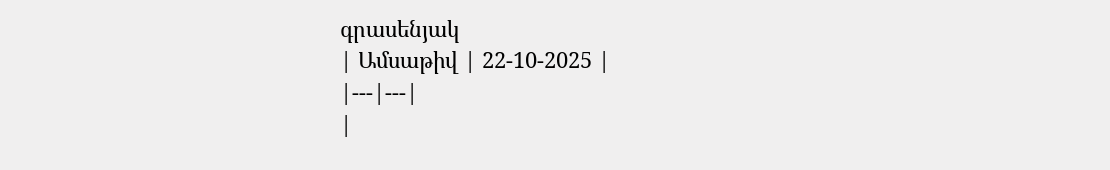գրասենյակ
| Ամսաթիվ | 22-10-2025 |
|---|---|
|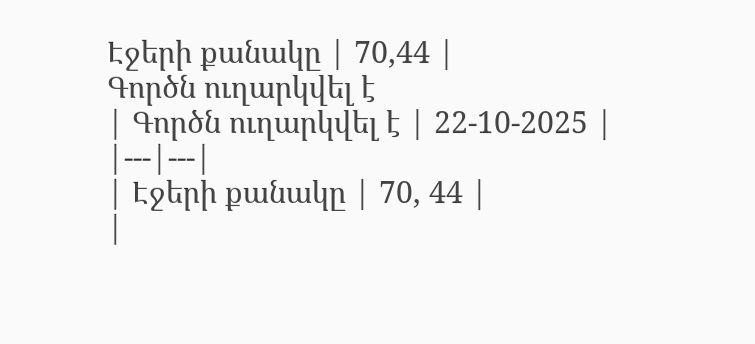Էջերի քանակը | 70,44 |
Գործն ուղարկվել է
| Գործն ուղարկվել է | 22-10-2025 |
|---|---|
| Էջերի քանակը | 70, 44 |
|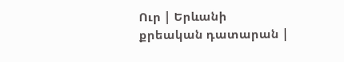Ուր | Երևանի քրեական դատարան |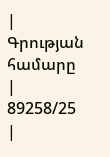| Գրության համարը | 89258/25 |